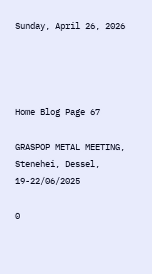Sunday, April 26, 2026




Home Blog Page 67

GRASPOP METAL MEETING, Stenehei, Dessel, 19-22/06/2025

0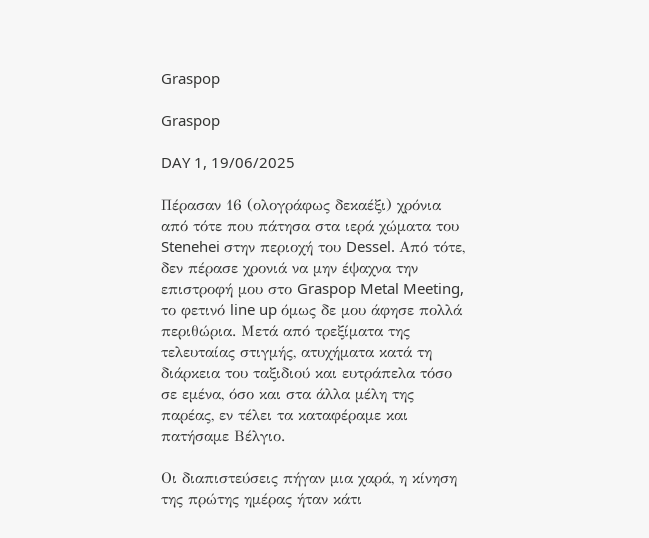Graspop

Graspop

DAY 1, 19/06/2025

Πέρασαν 16 (ολογράφως δεκαέξι) χρόνια από τότε που πάτησα στα ιερά χώματα του Stenehei στην περιοχή του Dessel. Από τότε, δεν πέρασε χρονιά να μην έψαχνα την επιστροφή μου στο Graspop Metal Meeting, το φετινό line up όμως δε μου άφησε πολλά περιθώρια. Μετά από τρεξίματα της τελευταίας στιγμής, ατυχήματα κατά τη διάρκεια του ταξιδιού και ευτράπελα τόσο σε εμένα, όσο και στα άλλα μέλη της παρέας, εν τέλει τα καταφέραμε και πατήσαμε Βέλγιο.

Οι διαπιστεύσεις πήγαν μια χαρά, η κίνηση της πρώτης ημέρας ήταν κάτι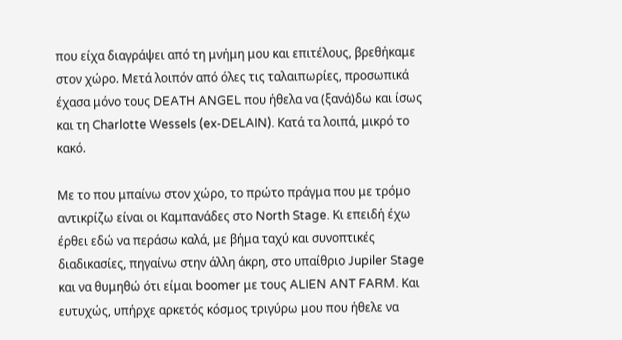που είχα διαγράψει από τη μνήμη μου και επιτέλους, βρεθήκαμε στον χώρο. Μετά λοιπόν από όλες τις ταλαιπωρίες, προσωπικά έχασα μόνο τους DEATH ANGEL που ήθελα να (ξανά)δω και ίσως και τη Charlotte Wessels (ex-DELAIN). Κατά τα λοιπά, μικρό το κακό.

Με το που μπαίνω στον χώρο, το πρώτο πράγμα που με τρόμο αντικρίζω είναι οι Καμπανάδες στο North Stage. Κι επειδή έχω έρθει εδώ να περάσω καλά, με βήμα ταχύ και συνοπτικές διαδικασίες, πηγαίνω στην άλλη άκρη, στο υπαίθριο Jupiler Stage και να θυμηθώ ότι είμαι boomer με τους ALIEN ANT FARM. Και ευτυχώς, υπήρχε αρκετός κόσμος τριγύρω μου που ήθελε να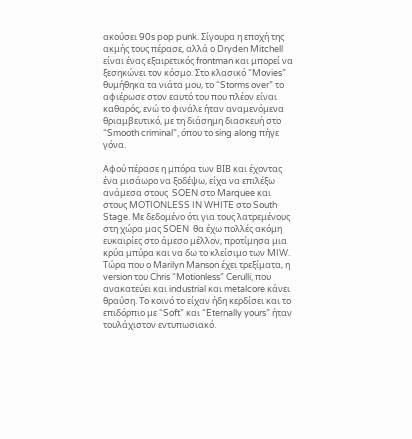ακούσει 90s pop punk. Σίγουρα η εποχή της ακμής τους πέρασε, αλλά ο Dryden Mitchell είναι ένας εξαιρετικός frontman και μπορεί να ξεσηκώνει τον κόσμο. Στο κλασικό “Movies” θυμήθηκα τα νιάτα μου, το “Storms over” το αφιέρωσε στον εαυτό του που πλέον είναι καθαρός, ενώ το φινάλε ήταν αναμενόμενα θριαμβευτικό, με τη διάσημη διασκευή στο “Smooth criminal”, όπου το sing along πήγε γόνα.

Αφού πέρασε η μπόρα των ΒΙΒ και έχοντας ένα μισάωρο να ξοδέψω, είχα να επιλέξω ανάμεσα στους  SOEN στο Marquee και στους MOTIONLESS IN WHITE στο South Stage. Με δεδομένο ότι για τους λατρεμένους στη χώρα μας SOEN  θα έχω πολλές ακόμη ευκαιρίες στο άμεσο μέλλον, προτίμησα μια κρύα μπύρα και να δω το κλείσιμο των MIW. Τώρα που ο Marilyn Manson έχει τρεξίματα, η version του Chris “Motionless” Cerulli, που ανακατεύει και industrial και metalcore κάνει θραύση. To κοινό το είχαν ήδη κερδίσει και το επιδόρπιο με “Soft” και “Eternally yours” ήταν τουλάχιστον εντυπωσιακό.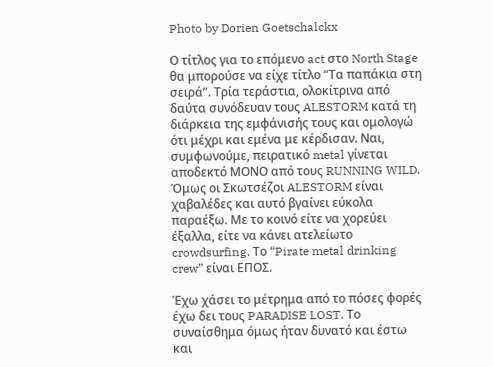Photo by Dorien Goetschalckx

Ο τίτλος για το επόμενο act στο North Stage θα μπορούσε να είχε τίτλο “Τα παπάκια στη σειρά”. Τρία τεράστια, ολοκίτρινα από δαύτα συνόδευαν τους ALESTORM κατά τη διάρκεια της εμφάνισής τους και ομολογώ ότι μέχρι και εμένα με κέρδισαν. Ναι, συμφωνούμε, πειρατικό metal γίνεται αποδεκτό ΜΟΝΟ από τους RUNNING WILD. Όμως οι Σκωτσέζοι ALESTORM είναι χαβαλέδες και αυτό βγαίνει εύκολα παραέξω. Με το κοινό είτε να χορεύει έξαλλα, είτε να κάνει ατελείωτο crowdsurfing. Το “Pirate metal drinking crew” είναι ΕΠΟΣ.

Έχω χάσει το μέτρημα από το πόσες φορές έχω δει τους PARADISE LOST. Το συναίσθημα όμως ήταν δυνατό και έστω και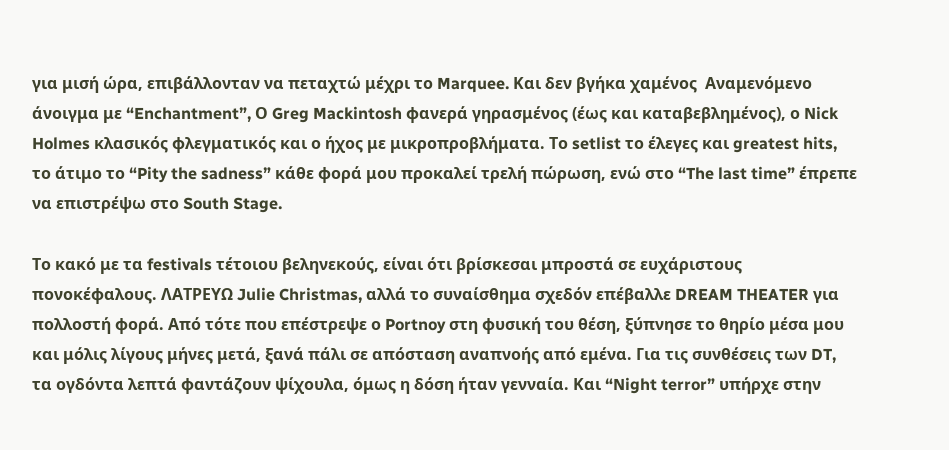για μισή ώρα, επιβάλλονταν να πεταχτώ μέχρι το Marquee. Και δεν βγήκα χαμένος  Αναμενόμενο άνοιγμα με “Enchantment”, Ο Greg Mackintosh φανερά γηρασμένος (έως και καταβεβλημένος), ο Nick Holmes κλασικός φλεγματικός και ο ήχος με μικροπροβλήματα. Το setlist το έλεγες και greatest hits, το άτιμο το “Pity the sadness” κάθε φορά μου προκαλεί τρελή πώρωση, ενώ στο “The last time” έπρεπε να επιστρέψω στο South Stage.

Το κακό με τα festivals τέτοιου βεληνεκούς, είναι ότι βρίσκεσαι μπροστά σε ευχάριστους πονοκέφαλους. ΛΑΤΡΕΥΩ Julie Christmas, αλλά το συναίσθημα σχεδόν επέβαλλε DREAM THEATER για πολλοστή φορά. Από τότε που επέστρεψε ο Portnoy στη φυσική του θέση, ξύπνησε το θηρίο μέσα μου και μόλις λίγους μήνες μετά, ξανά πάλι σε απόσταση αναπνοής από εμένα. Για τις συνθέσεις των DT, τα ογδόντα λεπτά φαντάζουν ψίχουλα, όμως η δόση ήταν γενναία. Και “Night terror” υπήρχε στην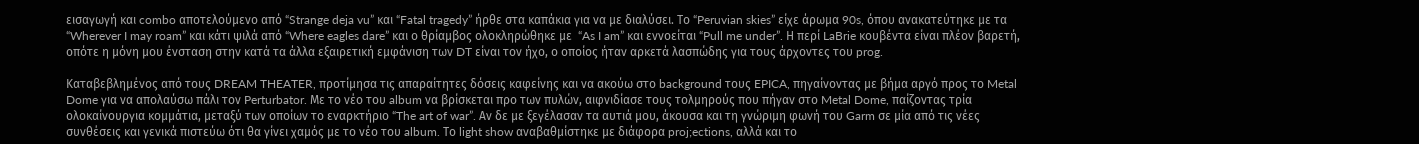εισαγωγή και combo αποτελούμενο από “Strange deja vu” και “Fatal tragedy” ήρθε στα καπάκια για να με διαλύσει. Το “Peruvian skies” είχε άρωμα 90s, όπου ανακατεύτηκε με τα “Wherever I may roam” και κάτι ψιλά από “Where eagles dare” και ο θρίαμβος ολοκληρώθηκε με  “As I am” και εννοείται “Pull me under”. Η περί LaBrie κουβέντα είναι πλέον βαρετή, οπότε η μόνη μου ένσταση στην κατά τα άλλα εξαιρετική εμφάνιση των DT είναι τον ήχο, ο οποίος ήταν αρκετά λασπώδης για τους άρχοντες του prog.

Καταβεβλημένος από τους DREAM THEATER, προτίμησα τις απαραίτητες δόσεις καφείνης και να ακούω στο background τους EPICA, πηγαίνοντας με βήμα αργό προς το Metal Dome για να απολαύσω πάλι τον Perturbator. Με το νέο του album να βρίσκεται προ των πυλών, αιφνιδίασε τους τολμηρούς που πήγαν στο Metal Dome, παίζοντας τρία ολοκαίνουργια κομμάτια, μεταξύ των οποίων το εναρκτήριο “The art of war”. Αν δε με ξεγέλασαν τα αυτιά μου, άκουσα και τη γνώριμη φωνή του Garm σε μία από τις νέες συνθέσεις και γενικά πιστεύω ότι θα γίνει χαμός με το νέο του album. Το light show αναβαθμίστηκε με διάφορα proj;ections, αλλά και το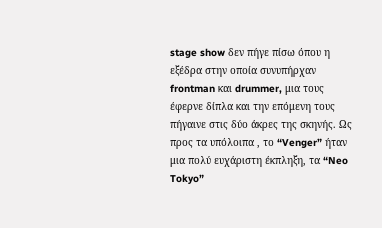stage show δεν πήγε πίσω όπου η εξέδρα στην οποία συνυπήρχαν frontman και drummer, μια τους έφερνε δίπλα και την επόμενη τους πήγαινε στις δύο άκρες της σκηνής. Ως προς τα υπόλοιπα , το “Venger” ήταν μια πολύ ευχάριστη έκπληξη, τα “Neo Tokyo”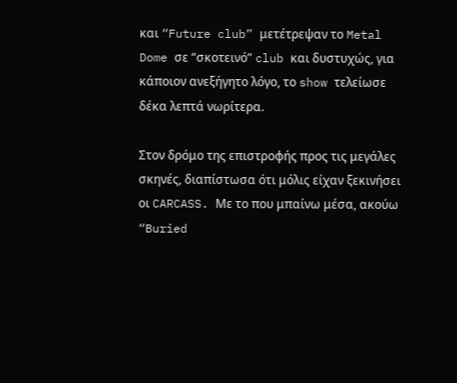και “Future club” μετέτρεψαν το Metal Dome σε “σκοτεινό” club και δυστυχώς, για κάποιον ανεξήγητο λόγο, το show τελείωσε δέκα λεπτά νωρίτερα.

Στον δρόμο της επιστροφής προς τις μεγάλες σκηνές, διαπίστωσα ότι μόλις είχαν ξεκινήσει οι CARCASS. Με το που μπαίνω μέσα, ακούω “Buried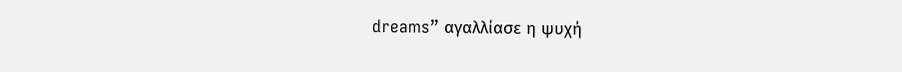dreams” αγαλλίασε η ψυχή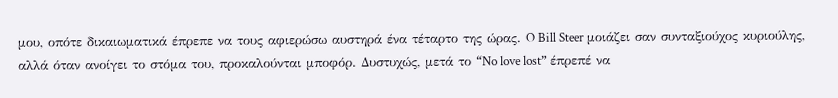μου, οπότε δικαιωματικά έπρεπε να τους αφιερώσω αυστηρά ένα τέταρτο της ώρας. O Bill Steer μοιάζει σαν συνταξιούχος κυριούλης, αλλά όταν ανοίγει το στόμα του, προκαλούνται μποφόρ. Δυστυχώς, μετά το “No love lost” έπρεπέ να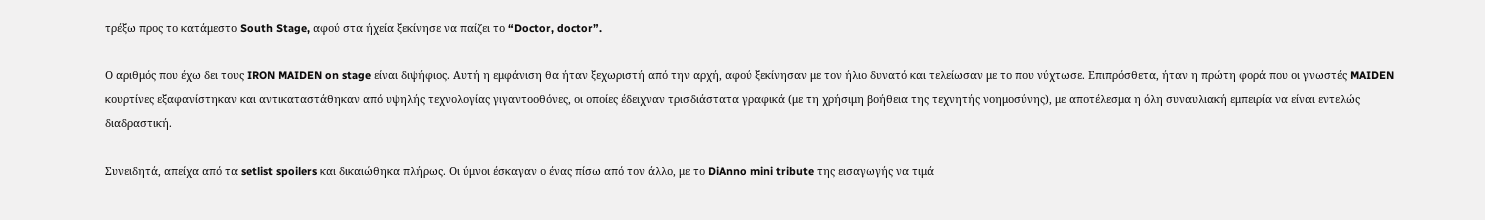τρέξω προς το κατάμεστο South Stage, αφού στα ήχεία ξεκίνησε να παίζει το “Doctor, doctor”.

Ο αριθμός που έχω δει τους IRON MAIDEN on stage είναι διψήφιος. Αυτή η εμφάνιση θα ήταν ξεχωριστή από την αρχή, αφού ξεκίνησαν με τον ήλιο δυνατό και τελείωσαν με το που νύχτωσε. Επιπρόσθετα, ήταν η πρώτη φορά που οι γνωστές MAIDEN κουρτίνες εξαφανίστηκαν και αντικαταστάθηκαν από υψηλής τεχνολογίας γιγαντοοθόνες, οι οποίες έδειχναν τρισδιάστατα γραφικά (με τη χρήσιμη βοήθεια της τεχνητής νοημοσύνης), με αποτέλεσμα η όλη συναυλιακή εμπειρία να είναι εντελώς διαδραστική.

Συνειδητά, απείχα από τα setlist spoilers και δικαιώθηκα πλήρως. Οι ύμνοι έσκαγαν ο ένας πίσω από τον άλλο, με το DiAnno mini tribute της εισαγωγής να τιμά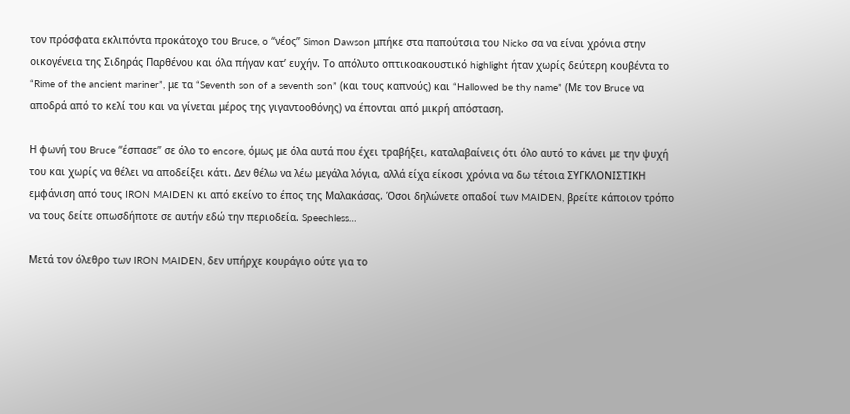τον πρόσφατα εκλιπόντα προκάτοχο του Bruce, o “νέος” Simon Dawson μπήκε στα παπούτσια του Nicko σα να είναι χρόνια στην οικογένεια της Σιδηράς Παρθένου και όλα πήγαν κατ’ ευχήν. Το απόλυτο οπτικοακουστικό highlight ήταν χωρίς δεύτερη κουβέντα το “Rime of the ancient mariner”, με τα “Seventh son of a seventh son” (και τους καπνούς) και “Hallowed be thy name” (Με τον Bruce να αποδρά από το κελί του και να γίνεται μέρος της γιγαντοοθόνης) να έπονται από μικρή απόσταση.

Η φωνή του Bruce “έσπασε” σε όλο το encore, όμως με όλα αυτά που έχει τραβήξει, καταλαβαίνεις ότι όλο αυτό το κάνει με την ψυχή του και χωρίς να θέλει να αποδείξει κάτι. Δεν θέλω να λέω μεγάλα λόγια, αλλά είχα είκοσι χρόνια να δω τέτοια ΣΥΓKΛΟΝΙΣΤΙΚΗ εμφάνιση από τους IRON MAIDEN κι από εκείνο το έπος της Μαλακάσας. Όσοι δηλώνετε οπαδοί των MAIDEN, βρείτε κάποιον τρόπο να τους δείτε οπωσδήποτε σε αυτήν εδώ την περιοδεία. Speechless…

Μετά τον όλεθρο των IRON MAIDEN, δεν υπήρχε κουράγιο ούτε για το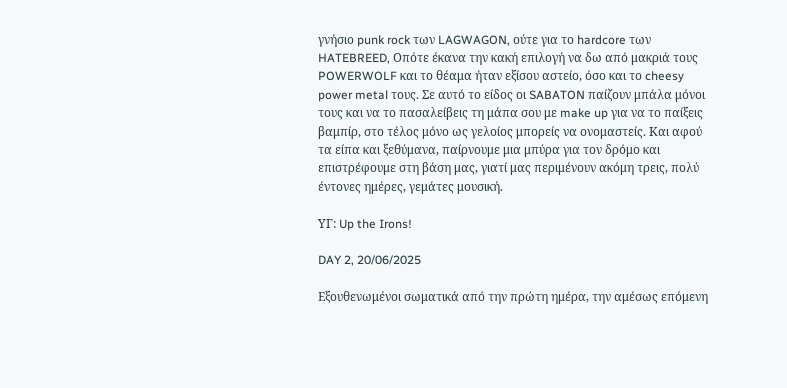γνήσιο punk rock των LAGWAGON, ούτε για το hardcore των HATEBREED, Οπότε έκανα την κακή επιλογή να δω από μακριά τους POWERWOLF και το θέαμα ήταν εξίσου αστείο, όσο και το cheesy power metal τους. Σε αυτό το είδος οι SABATON παίζουν μπάλα μόνοι τους και να το πασαλείβεις τη μάπα σου με make up για να το παίξεις βαμπίρ, στο τέλος μόνο ως γελοίος μπορείς να ονομαστείς. Και αφού τα είπα και ξεθύμανα, παίρνουμε μια μπύρα για τον δρόμο και επιστρέφουμε στη βάση μας, γιατί μας περιμένουν ακόμη τρεις, πολύ έντονες ημέρες, γεμάτες μουσική.

ΥΓ: Up the Irons!

DAY 2, 20/06/2025

Εξουθενωμένοι σωματικά από την πρώτη ημέρα, την αμέσως επόμενη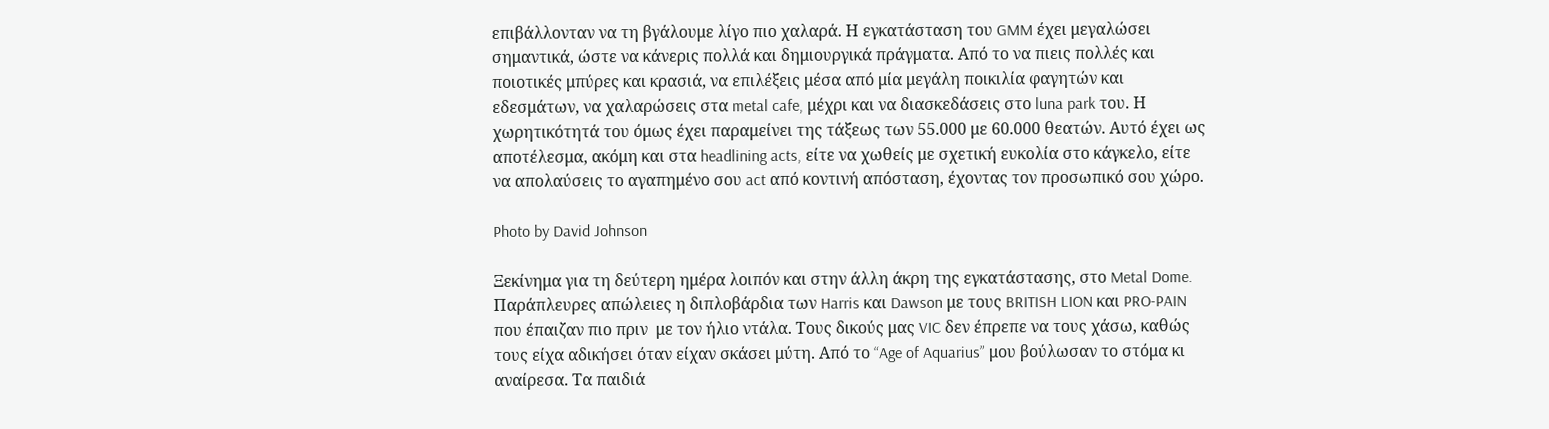επιβάλλονταν να τη βγάλουμε λίγο πιο χαλαρά. Η εγκατάσταση του GMM έχει μεγαλώσει σημαντικά, ώστε να κάνερις πολλά και δημιουργικά πράγματα. Από το να πιεις πολλές και ποιοτικές μπύρες και κρασιά, να επιλέξεις μέσα από μία μεγάλη ποικιλία φαγητών και εδεσμάτων, να χαλαρώσεις στα metal cafe, μέχρι και να διασκεδάσεις στο luna park του. Η χωρητικότητά του όμως έχει παραμείνει της τάξεως των 55.000 με 60.000 θεατών. Αυτό έχει ως αποτέλεσμα, ακόμη και στα headlining acts, είτε να χωθείς με σχετική ευκολία στο κάγκελο, είτε να απολαύσεις το αγαπημένο σου act από κοντινή απόσταση, έχοντας τον προσωπικό σου χώρο.

Photo by David Johnson

Ξεκίνημα για τη δεύτερη ημέρα λοιπόν και στην άλλη άκρη της εγκατάστασης, στο Metal Dome. Παράπλευρες απώλειες η διπλοβάρδια των Harris και Dawson με τους BRITISH LION και PRO-PAIN που έπαιζαν πιο πριν  με τον ήλιο ντάλα. Τους δικούς μας VIC δεν έπρεπε να τους χάσω, καθώς τους είχα αδικήσει όταν είχαν σκάσει μύτη. Από το “Age of Aquarius” μου βούλωσαν το στόμα κι αναίρεσα. Τα παιδιά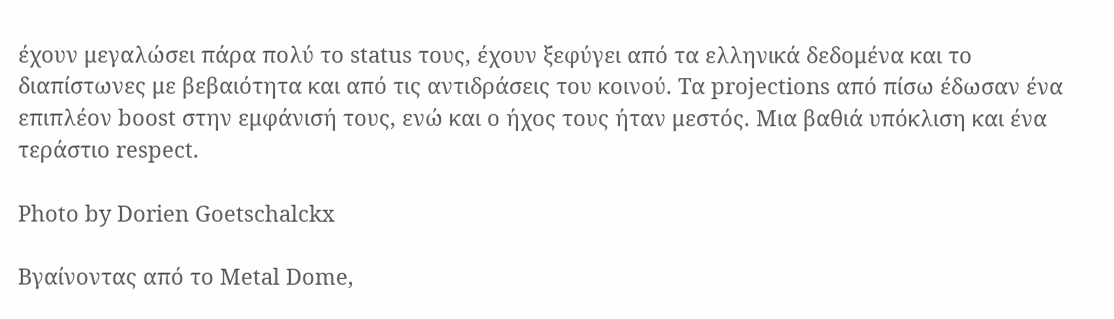έχουν μεγαλώσει πάρα πολύ το status τους, έχουν ξεφύγει από τα ελληνικά δεδομένα και το διαπίστωνες με βεβαιότητα και από τις αντιδράσεις του κοινού. Τα projections από πίσω έδωσαν ένα επιπλέον boost στην εμφάνισή τους, ενώ και ο ήχος τους ήταν μεστός. Μια βαθιά υπόκλιση και ένα τεράστιο respect.

Photo by Dorien Goetschalckx

Βγαίνοντας από το Metal Dome,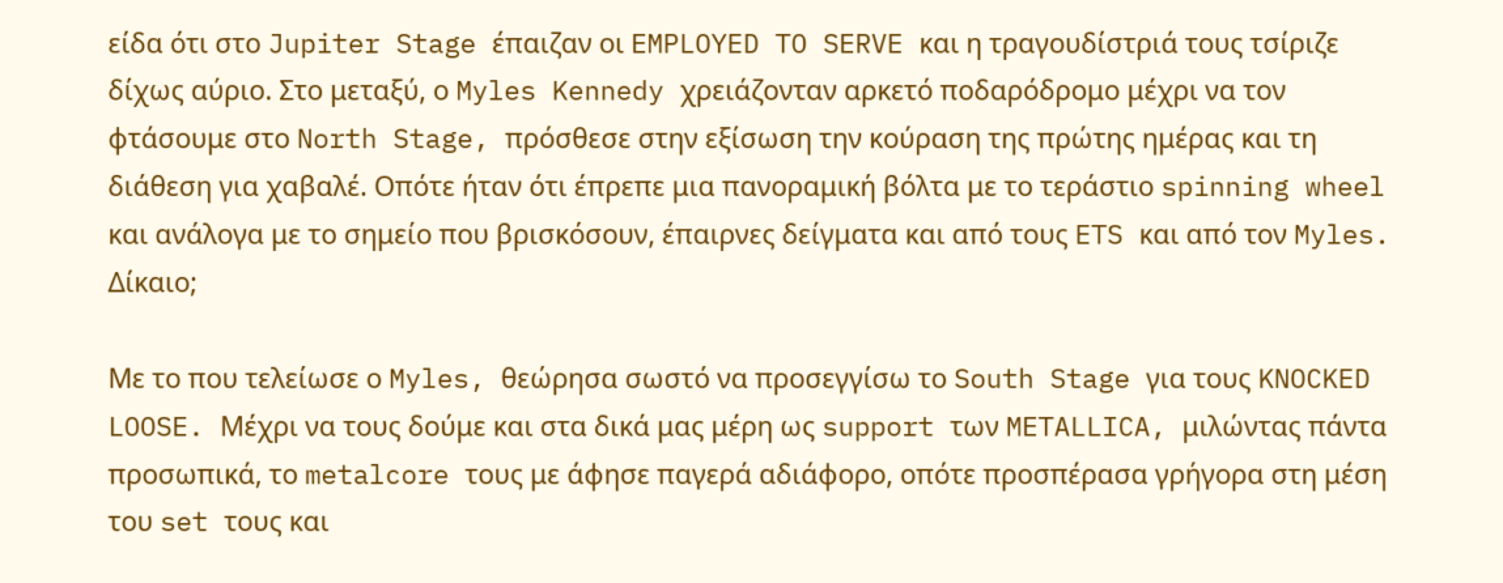είδα ότι στο Jupiter Stage έπαιζαν οι EMPLOYED TO SERVE και η τραγουδίστριά τους τσίριζε δίχως αύριο. Στο μεταξύ, ο Myles Kennedy χρειάζονταν αρκετό ποδαρόδρομο μέχρι να τον φτάσουμε στο North Stage, πρόσθεσε στην εξίσωση την κούραση της πρώτης ημέρας και τη διάθεση για χαβαλέ. Οπότε ήταν ότι έπρεπε μια πανοραμική βόλτα με το τεράστιο spinning wheel και ανάλογα με το σημείο που βρισκόσουν, έπαιρνες δείγματα και από τους ETS και από τον Myles. Δίκαιο;

Με το που τελείωσε ο Myles, θεώρησα σωστό να προσεγγίσω το South Stage για τους KNOCKED LOOSE. Μέχρι να τους δούμε και στα δικά μας μέρη ως support των METALLICA, μιλώντας πάντα προσωπικά, το metalcore τους με άφησε παγερά αδιάφορο, οπότε προσπέρασα γρήγορα στη μέση του set τους και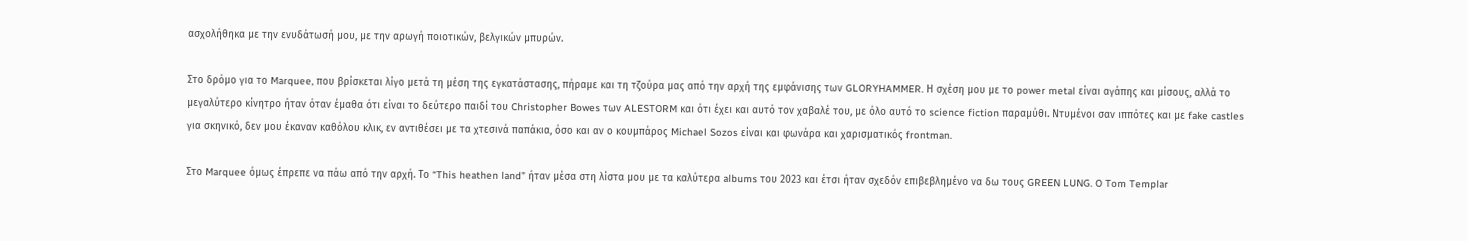ασχολήθηκα με την ενυδάτωσή μου, με την αρωγή ποιοτικών, βελγικών μπυρών.

Στο δρόμο για το Marquee, που βρίσκεται λίγο μετά τη μέση της εγκατάστασης, πήραμε και τη τζούρα μας από την αρχή της εμφάνισης των GLORYHAMMER. Η σχέση μου με το power metal είναι αγάπης και μίσους, αλλά το μεγαλύτερο κίνητρο ήταν όταν έμαθα ότι είναι το δεύτερο παιδί του Christopher Bowes των ALESTORM και ότι έχει και αυτό τον χαβαλέ του, με όλο αυτό το science fiction παραμύθι. Ντυμένοι σαν ιππότες και με fake castles για σκηνικό, δεν μου έκαναν καθόλου κλικ, εν αντιθέσει με τα χτεσινά παπάκια, όσο και αν ο κουμπάρος Michael Sozos είναι και φωνάρα και χαρισματικός frontman.

Στο Marquee όμως έπρεπε να πάω από την αρχή. Το “This heathen land” ήταν μέσα στη λίστα μου με τα καλύτερα albums του 2023 και έτσι ήταν σχεδόν επιβεβλημένο να δω τους GREEN LUNG. O Tom Templar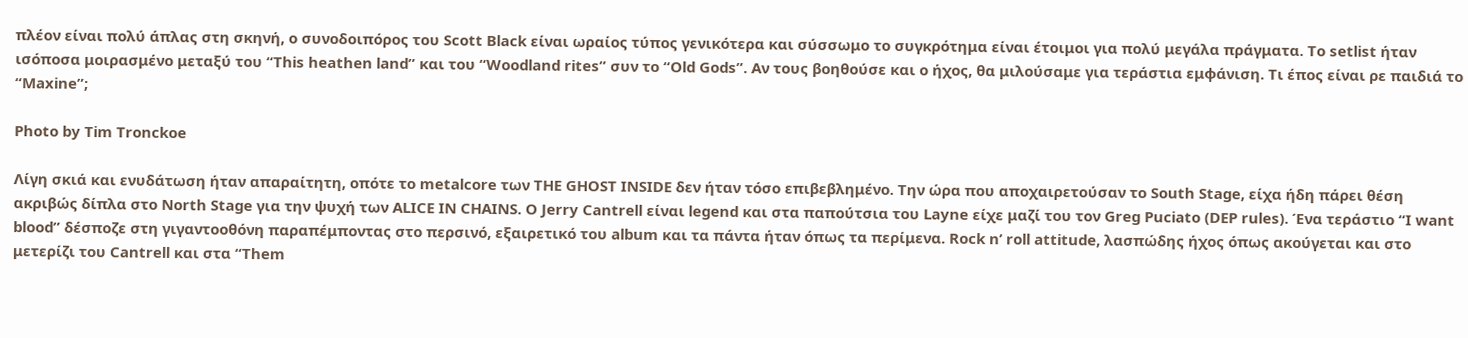πλέον είναι πολύ άπλας στη σκηνή, ο συνοδοιπόρος του Scott Black είναι ωραίος τύπος γενικότερα και σύσσωμο το συγκρότημα είναι έτοιμοι για πολύ μεγάλα πράγματα. Το setlist ήταν ισόποσα μοιρασμένο μεταξύ του “This heathen land” και του “Woodland rites” συν το “Old Gods”. Αν τους βοηθούσε και ο ήχος, θα μιλούσαμε για τεράστια εμφάνιση. Τι έπος είναι ρε παιδιά το “Maxine”;

Photo by Tim Tronckoe

Λίγη σκιά και ενυδάτωση ήταν απαραίτητη, οπότε το metalcore των THE GHOST INSIDE δεν ήταν τόσο επιβεβλημένο. Την ώρα που αποχαιρετούσαν το South Stage, είχα ήδη πάρει θέση ακριβώς δίπλα στο North Stage για την ψυχή των ALICE IN CHAINS. Ο Jerry Cantrell είναι legend και στα παπούτσια του Layne είχε μαζί του τον Greg Puciato (DEP rules). Ένα τεράστιο “I want blood” δέσποζε στη γιγαντοοθόνη παραπέμποντας στο περσινό, εξαιρετικό του album και τα πάντα ήταν όπως τα περίμενα. Rock n’ roll attitude, λασπώδης ήχος όπως ακούγεται και στο μετερίζι του Cantrell και στα “Them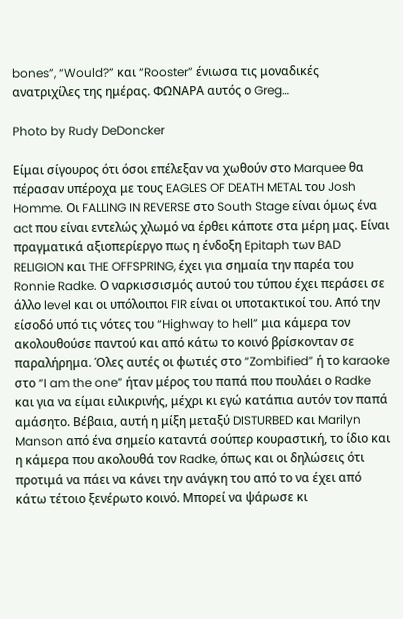bones”, “Would?” και “Rooster” ένιωσα τις μοναδικές ανατριχίλες της ημέρας. ΦΩΝΑΡΑ αυτός ο Greg…

Photo by Rudy DeDoncker

Είμαι σίγουρος ότι όσοι επέλεξαν να χωθούν στο Marquee θα πέρασαν υπέροχα με τους EAGLES OF DEATH METAL του Josh Homme. Οι FALLING IN REVERSE στο South Stage είναι όμως ένα act που είναι εντελώς χλωμό να έρθει κάποτε στα μέρη μας. Είναι πραγματικά αξιοπερίεργο πως η ένδοξη Epitaph των BAD RELIGION και THE OFFSPRING, έχει για σημαία την παρέα του Ronnie Radke. Ο ναρκισσισμός αυτού του τύπου έχει περάσει σε άλλο level και οι υπόλοιποι FIR είναι οι υποτακτικοί του. Από την είσοδό υπό τις νότες του “Highway to hell” μια κάμερα τον ακολουθούσε παντού και από κάτω το κοινό βρίσκονταν σε παραλήρημα. Όλες αυτές οι φωτιές στο “Zombified” ή το karaoke στο “I am the one” ήταν μέρος του παπά που πουλάει ο Radke και για να είμαι ειλικρινής, μέχρι κι εγώ κατάπια αυτόν τον παπά αμάσητο. Βέβαια, αυτή η μίξη μεταξύ DISTURBED και Marilyn Manson από ένα σημείο καταντά σούπερ κουραστική, το ίδιο και η κάμερα που ακολουθά τον Radke, όπως και οι δηλώσεις ότι προτιμά να πάει να κάνει την ανάγκη του από το να έχει από κάτω τέτοιο ξενέρωτο κοινό. Μπορεί να ψάρωσε κι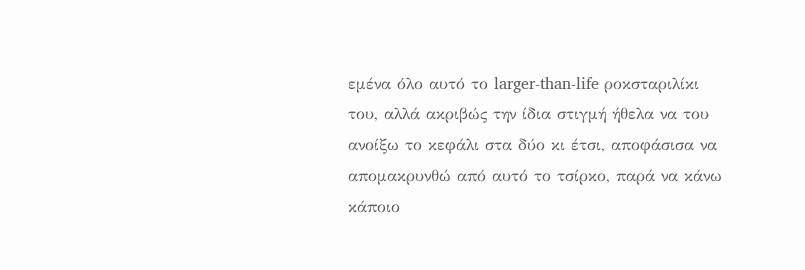εμένα όλο αυτό το larger-than-life ροκσταριλίκι του, αλλά ακριβώς την ίδια στιγμή ήθελα να του ανοίξω το κεφάλι στα δύο κι έτσι, αποφάσισα να απομακρυνθώ από αυτό το τσίρκο, παρά να κάνω κάποιο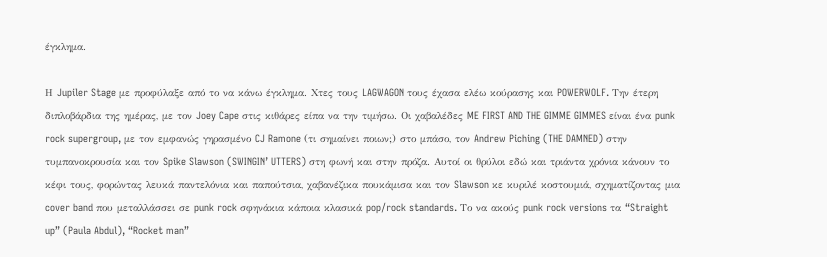έγκλημα.

Η Jupiler Stage με προφύλαξε από το να κάνω έγκλημα. Χτες τους LAGWAGON τους έχασα ελέω κούρασης και POWERWOLF. Την έτερη διπλοβάρδια της ημέρας, με τον Joey Cape στις κιθάρες είπα να την τιμήσω. Οι χαβαλέδες ME FIRST AND THE GIMME GIMMES είναι ένα punk rock supergroup, με τον εμφανώς γηρασμένο CJ Ramone (τι σημαίνει ποιων;) στο μπάσο, τον Andrew Piching (THE DAMNED) στην τυμπανοκρουσία και τον Spike Slawson (SWINGIN’ UTTERS) στη φωνή και στην πρόζα. Αυτοί οι θρύλοι εδώ και τριάντα χρόνια κάνουν το κέφι τους, φορώντας λευκά παντελόνια και παπούτσια, χαβανέζικα πουκάμισα και τον Slawson κε κυριλέ κοστουμιά, σχηματίζοντας μια cover band που μεταλλάσσει σε punk rock σφηνάκια κάποια κλασικά pop/rock standards. Το να ακούς punk rock versions τα “Straight up” (Paula Abdul), “Rocket man”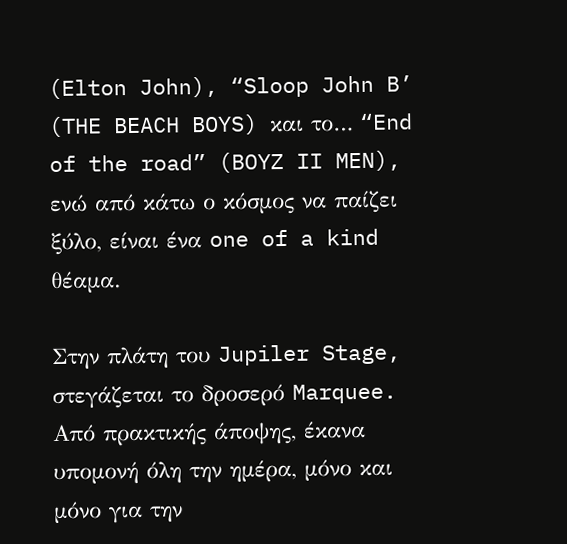(Elton John), “Sloop John B’ (THE BEACH BOYS) και το… “End of the road” (BOYZ II MEN), ενώ από κάτω ο κόσμος να παίζει ξύλο, είναι ένα one of a kind θέαμα.

Στην πλάτη του Jupiler Stage, στεγάζεται το δροσερό Marquee. Από πρακτικής άποψης, έκανα υπομονή όλη την ημέρα, μόνο και μόνο για την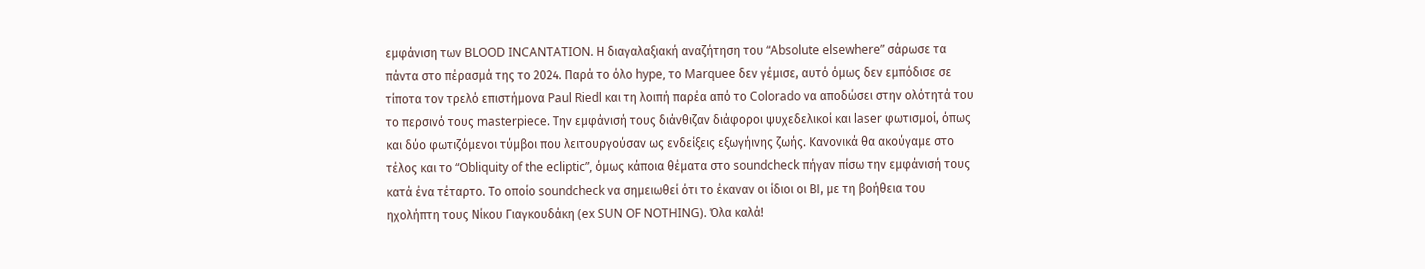εμφάνιση των BLOOD INCANTATION. Η διαγαλαξιακή αναζήτηση του “Absolute elsewhere” σάρωσε τα πάντα στο πέρασμά της το 2024. Παρά το όλο hype, το Marquee δεν γέμισε, αυτό όμως δεν εμπόδισε σε τίποτα τον τρελό επιστήμονα Paul Riedl και τη λοιπή παρέα από το Colorado να αποδώσει στην ολότητά του το περσινό τους masterpiece. Την εμφάνισή τους διάνθιζαν διάφοροι ψυχεδελικοί και laser φωτισμοί, όπως και δύο φωτιζόμενοι τύμβοι που λειτουργούσαν ως ενδείξεις εξωγήινης ζωής. Κανονικά θα ακούγαμε στο τέλος και το “Obliquity of the ecliptic”, όμως κάποια θέματα στο soundcheck πήγαν πίσω την εμφάνισή τους κατά ένα τέταρτο. Το οποίο soundcheck να σημειωθεί ότι το έκαναν οι ίδιοι οι ΒΙ, με τη βοήθεια του ηχολήπτη τους Νίκου Γιαγκουδάκη (ex SUN OF NOTHING). Όλα καλά!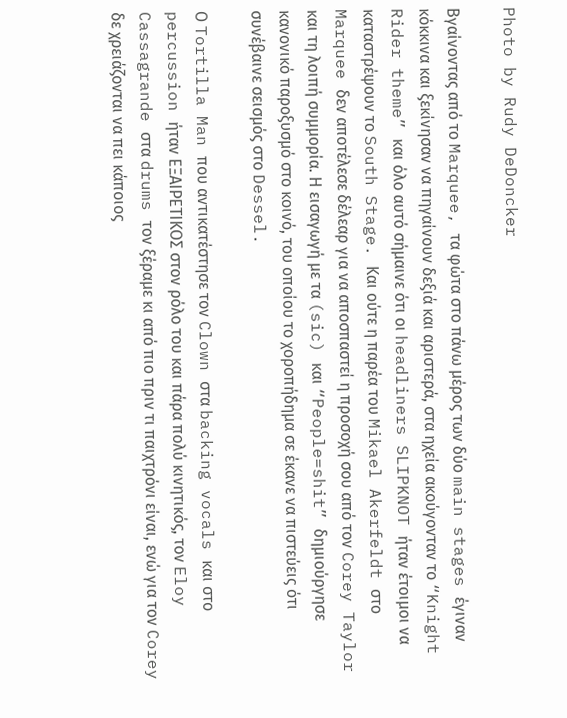Photo by Rudy DeDoncker

Βγαίνοντας από το Marquee, τα φώτα στο πάνω μέρος των δύο main stages έγιναν κόκκινα και ξεκίνησαν να πηγαίνουν δεξιά και αριστερά, στα ηχεία ακούγονταν το “Knight Rider theme” και όλο αυτό σήμαινε ότι οι headliners SLIPKNOT ήταν έτοιμοι να καταστρέψουν το South Stage. Και ούτε η παρέα του Mikael Akerfeldt στο Marquee δεν αποτέλεσε δέλεαρ για να αποσπαστεί η προσοχή σου από τον Corey Taylor και τη λοιπή συμμορία. Η εισαγωγή με τα (sic) και “People=shit” δημιούργησε κανονικό παροξυσμό στο κοινό, του οποίου το χοροπήδημα σε έκανε να πιστεύεις ότι συνέβαινε σεισμός στο Dessel.

Ο Tortilla Man που αντικατέστησε τον Clown στα backing vocals και στο percussion ήταν ΕΞΑΙΡΕΤΙΚΟΣ στον ρόλο του και πάρα πολύ κινητικός, τον Eloy Cassagrande στα drums τον ξέραμε κι από πιο πριν τι παιχτρόνι είναι, ενώ για τον Corey δε χρειάζονται να πει κάποιος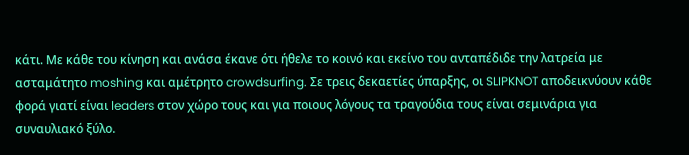κάτι. Με κάθε του κίνηση και ανάσα έκανε ότι ήθελε το κοινό και εκείνο του ανταπέδιδε την λατρεία με ασταμάτητο moshing και αμέτρητο crowdsurfing. Σε τρεις δεκαετίες ύπαρξης, οι SLIPKNOT αποδεικνύουν κάθε φορά γιατί είναι leaders στον χώρο τους και για ποιους λόγους τα τραγούδια τους είναι σεμινάρια για συναυλιακό ξύλο.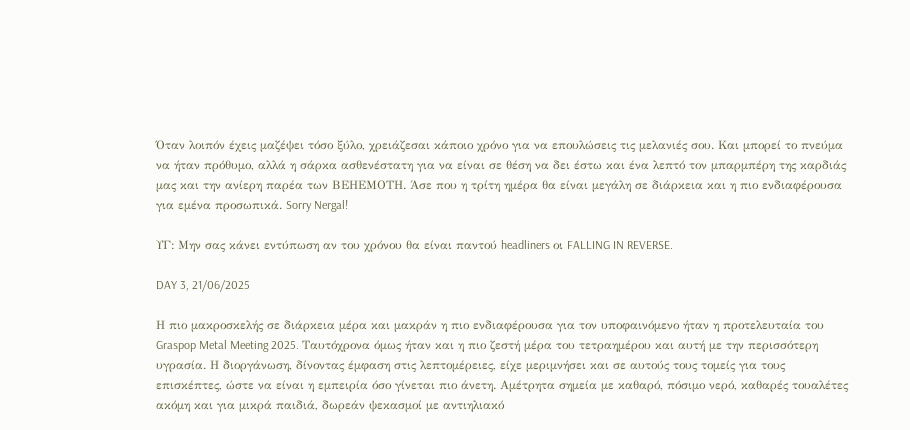Όταν λοιπόν έχεις μαζέψει τόσο ξύλο, χρειάζεσαι κάποιο χρόνο για να επουλώσεις τις μελανιές σου. Και μπορεί το πνεύμα να ήταν πρόθυμο, αλλά η σάρκα ασθενέστατη για να είναι σε θέση να δει έστω και ένα λεπτό τον μπαρμπέρη της καρδιάς μας και την ανίερη παρέα των ΒΕΗΕΜΟΤΗ. Άσε που η τρίτη ημέρα θα είναι μεγάλη σε διάρκεια και η πιο ενδιαφέρουσα για εμένα προσωπικά. Sorry Nergal!

ΥΓ: Μην σας κάνει εντύπωση αν του χρόνου θα είναι παντού headliners οι FALLING IN REVERSE.

DAY 3, 21/06/2025

Η πιο μακροσκελής σε διάρκεια μέρα και μακράν η πιο ενδιαφέρουσα για τον υποφαινόμενο ήταν η προτελευταία του Graspop Metal Meeting 2025. Ταυτόχρονα όμως ήταν και η πιο ζεστή μέρα του τετραημέρου και αυτή με την περισσότερη υγρασία. Η διοργάνωση, δίνοντας έμφαση στις λεπτομέρειες, είχε μεριμνήσει και σε αυτούς τους τομείς για τους επισκέπτες, ώστε να είναι η εμπειρία όσο γίνεται πιο άνετη. Αμέτρητα σημεία με καθαρό, πόσιμο νερό, καθαρές τουαλέτες ακόμη και για μικρά παιδιά, δωρεάν ψεκασμοί με αντιηλιακό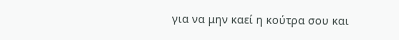για να μην καεί η κούτρα σου και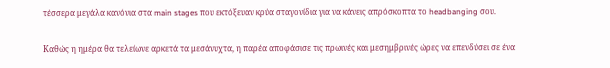τέσσερα μεγάλα κανόνια στα main stages που εκτόξευαν κρύα σταγονίδια για να κάνεις απρόσκοπτα το headbanging σου.

Καθώς η ημέρα θα τελείωνε αρκετά τα μεσάνυχτα, η παρέα αποφάσισε τις πρωινές και μεσημβρινές ώρες να επενδύσει σε ένα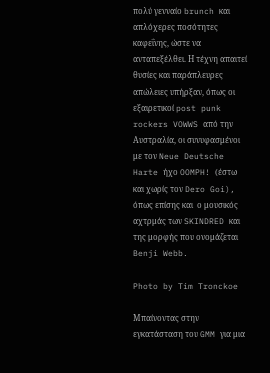πολύ γενναίο brunch και απλόχερες ποσότητες καφεΐνης, ώστε να ανταπεξέλθει. Η τέχνη απαιτεί θυσίες και παράπλευρες απώλειες υπήρξαν, όπως οι εξαιρετικοί post punk rockers VOWWS από την Αυστραλία, οι συνυφασμένοι με τον Neue Deutsche Harte ήχο OOMPH! (έστω και χωρίς τον Dero Goi), όπως επίσης και  ο μουσικός αχτρμάς των SKINDRED και της μορφής που ονομάζεται Benji Webb.

Photo by Tim Tronckoe

Μπαίνοντας στην εγκατάσταση του GMM για μια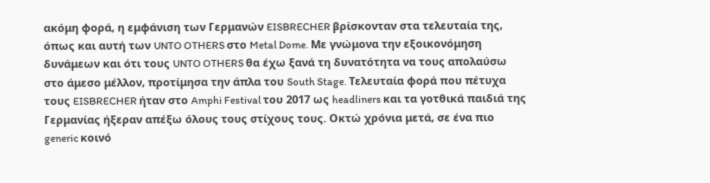ακόμη φορά, η εμφάνιση των Γερμανών EISBRECHER βρίσκονταν στα τελευταία της, όπως και αυτή των UNTO OTHERS στο Metal Dome. Με γνώμονα την εξοικονόμηση δυνάμεων και ότι τους UNTO OTHERS θα έχω ξανά τη δυνατότητα να τους απολαύσω στο άμεσο μέλλον, προτίμησα την άπλα του South Stage. Τελευταία φορά που πέτυχα τους EISBRECHER ήταν στο Amphi Festival του 2017 ως headliners και τα γοτθικά παιδιά της Γερμανίας ήξεραν απέξω όλους τους στίχους τους. Οκτώ χρόνια μετά, σε ένα πιο generic κοινό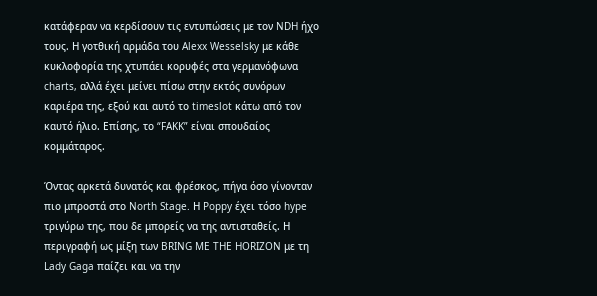κατάφεραν να κερδίσουν τις εντυπώσεις με τον NDH ήχο τους. Η γοτθική αρμάδα του Alexx Wesselsky με κάθε κυκλοφορία της χτυπάει κορυφές στα γερμανόφωνα charts, αλλά έχει μείνει πίσω στην εκτός συνόρων καριέρα της, εξού και αυτό το timeslot κάτω από τον καυτό ήλιο. Επίσης, το “FAKK” είναι σπουδαίος κομμάταρος.

Όντας αρκετά δυνατός και φρέσκος, πήγα όσο γίνονταν πιο μπροστά στο North Stage. Η Poppy έχει τόσο hype τριγύρω της, που δε μπορείς να της αντισταθείς. Η περιγραφή ως μίξη των BRING ME THE HORIZON με τη Lady Gaga παίζει και να την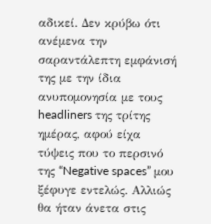αδικεί. Δεν κρύβω ότι ανέμενα την σαραντάλεπτη εμφάνισή της με την ίδια ανυπομονησία με τους headliners της τρίτης ημέρας, αφού είχα τύψεις που το περσινό της “Negative spaces” μου ξέφυγε εντελώς. Αλλιώς θα ήταν άνετα στις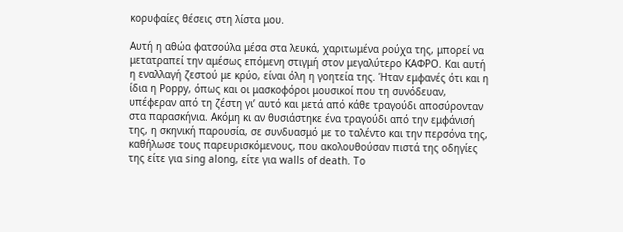κορυφαίες θέσεις στη λίστα μου.

Αυτή η αθώα φατσούλα μέσα στα λευκά, χαριτωμένα ρούχα της, μπορεί να μετατραπεί την αμέσως επόμενη στιγμή στον μεγαλύτερο ΚΑΦΡΟ. Και αυτή η εναλλαγή ζεστού με κρύο, είναι όλη η γοητεία της. Ήταν εμφανές ότι και η ίδια η Poppy, όπως και οι μασκοφόροι μουσικοί που τη συνόδευαν, υπέφεραν από τη ζέστη γι’ αυτό και μετά από κάθε τραγούδι αποσύρονταν στα παρασκήνια. Ακόμη κι αν θυσιάστηκε ένα τραγούδι από την εμφάνισή της, η σκηνική παρουσία, σε συνδυασμό με το ταλέντο και την περσόνα της, καθήλωσε τους παρευρισκόμενους, που ακολουθούσαν πιστά της οδηγίες της είτε για sing along, είτε για walls of death. Το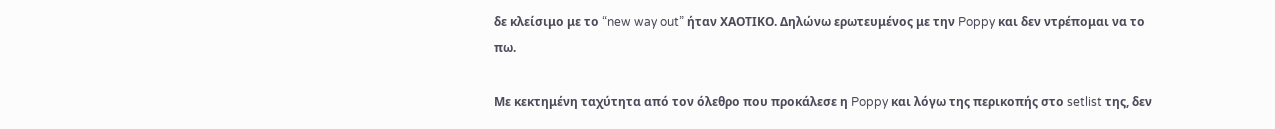δε κλείσιμο με το “new way out” ήταν ΧΑΟΤΙΚΟ. Δηλώνω ερωτευμένος με την Poppy και δεν ντρέπομαι να το πω.

Με κεκτημένη ταχύτητα από τον όλεθρο που προκάλεσε η Poppy και λόγω της περικοπής στο setlist της, δεν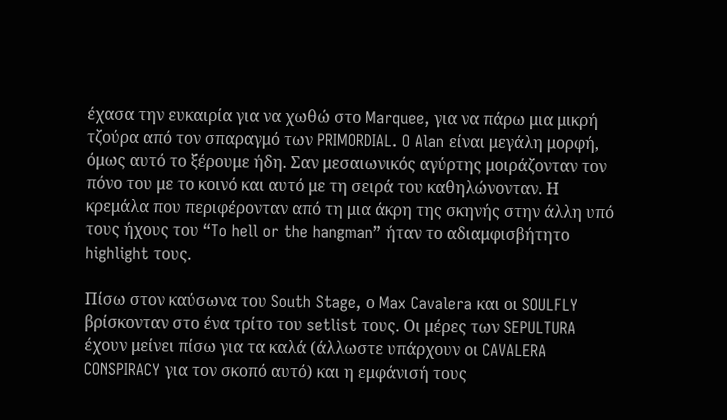έχασα την ευκαιρία για να χωθώ στο Marquee, για να πάρω μια μικρή τζούρα από τον σπαραγμό των PRIMORDIAL. O Alan είναι μεγάλη μορφή, όμως αυτό το ξέρουμε ήδη. Σαν μεσαιωνικός αγύρτης μοιράζονταν τον πόνο του με το κοινό και αυτό με τη σειρά του καθηλώνονταν. Η κρεμάλα που περιφέρονταν από τη μια άκρη της σκηνής στην άλλη υπό τους ήχους του “To hell or the hangman” ήταν το αδιαμφισβήτητο highlight τους.

Πίσω στον καύσωνα του South Stage, ο Max Cavalera και οι SOULFLY βρίσκονταν στο ένα τρίτο του setlist τους. Οι μέρες των SEPULTURA έχουν μείνει πίσω για τα καλά (άλλωστε υπάρχουν οι CAVALERA CONSPIRACY για τον σκοπό αυτό) και η εμφάνισή τους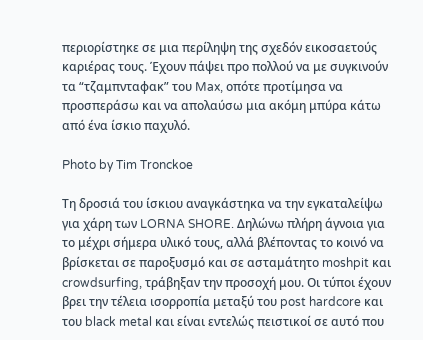περιορίστηκε σε μια περίληψη της σχεδόν εικοσαετούς καριέρας τους. Έχουν πάψει προ πολλού να με συγκινούν τα “τζαμπνταφακ” του Max, οπότε προτίμησα να προσπεράσω και να απολαύσω μια ακόμη μπύρα κάτω από ένα ίσκιο παχυλό.

Photo by Tim Tronckoe

Τη δροσιά του ίσκιου αναγκάστηκα να την εγκαταλείψω για χάρη των LORNA SHORE. Δηλώνω πλήρη άγνοια για το μέχρι σήμερα υλικό τους, αλλά βλέποντας το κοινό να βρίσκεται σε παροξυσμό και σε ασταμάτητο moshpit και crowdsurfing, τράβηξαν την προσοχή μου. Οι τύποι έχουν βρει την τέλεια ισορροπία μεταξύ του post hardcore και του black metal και είναι εντελώς πειστικοί σε αυτό που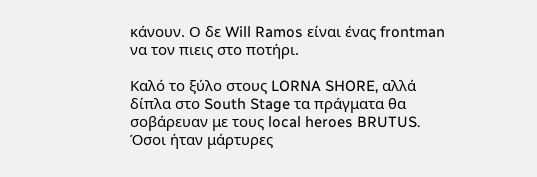κάνουν. Ο δε Will Ramos είναι ένας frontman να τον πιεις στο ποτήρι.

Καλό το ξύλο στους LORNA SHORE, αλλά δίπλα στο South Stage τα πράγματα θα σοβάρευαν με τους local heroes BRUTUS. Όσοι ήταν μάρτυρες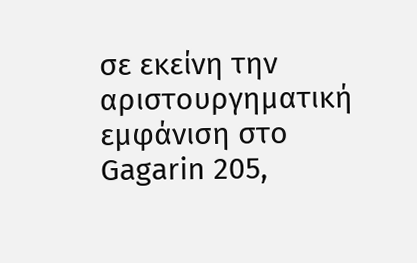σε εκείνη την αριστουργηματική εμφάνιση στο Gagarin 205,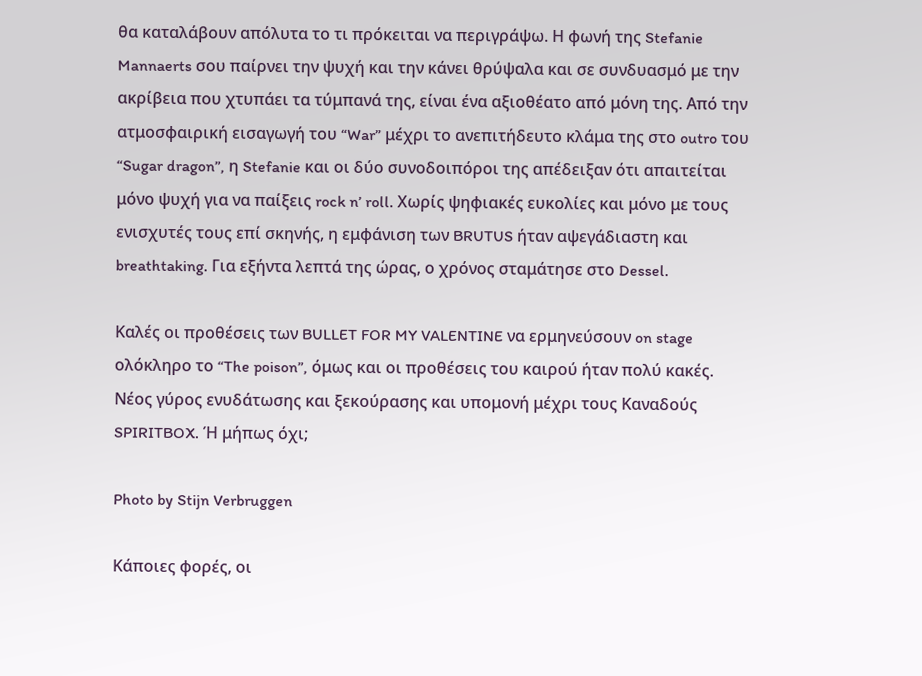θα καταλάβουν απόλυτα το τι πρόκειται να περιγράψω. Η φωνή της Stefanie Mannaerts σου παίρνει την ψυχή και την κάνει θρύψαλα και σε συνδυασμό με την ακρίβεια που χτυπάει τα τύμπανά της, είναι ένα αξιοθέατο από μόνη της. Από την ατμοσφαιρική εισαγωγή του “War” μέχρι το ανεπιτήδευτο κλάμα της στο outro του “Sugar dragon”, η Stefanie και οι δύο συνοδοιπόροι της απέδειξαν ότι απαιτείται μόνο ψυχή για να παίξεις rock n’ roll. Χωρίς ψηφιακές ευκολίες και μόνο με τους ενισχυτές τους επί σκηνής, η εμφάνιση των BRUTUS ήταν αψεγάδιαστη και breathtaking. Για εξήντα λεπτά της ώρας, ο χρόνος σταμάτησε στο Dessel.

Καλές οι προθέσεις των BULLET FOR MY VALENTINE να ερμηνεύσουν on stage ολόκληρο το “The poison”, όμως και οι προθέσεις του καιρού ήταν πολύ κακές. Νέος γύρος ενυδάτωσης και ξεκούρασης και υπομονή μέχρι τους Καναδούς SPIRITBOX. Ή μήπως όχι;

Photo by Stijn Verbruggen

Κάποιες φορές, οι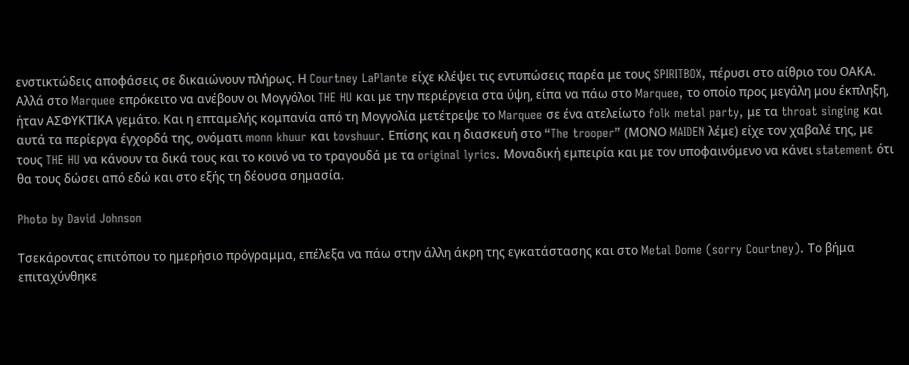ενστικτώδεις αποφάσεις σε δικαιώνουν πλήρως. Η Courtney LaPlante είχε κλέψει τις εντυπώσεις παρέα με τους SPIRITBOX, πέρυσι στο αίθριο του ΟΑΚΑ. Αλλά στο Marquee επρόκειτο να ανέβουν οι Μογγόλοι THE HU και με την περιέργεια στα ύψη, είπα να πάω στο Marquee, το οποίο προς μεγάλη μου έκπληξη, ήταν ΑΣΦΥΚΤΙΚΑ γεμάτο. Και η επταμελής κομπανία από τη Μογγολία μετέτρεψε το Marquee σε ένα ατελείωτο folk metal party, με τα throat singing και αυτά τα περίεργα έγχορδά της, ονόματι monn khuur και tovshuur. Επίσης και η διασκευή στο “The trooper” (ΜΟΝΟ MAIDEN λέμε) είχε τον χαβαλέ της, με τους THE HU να κάνουν τα δικά τους και το κοινό να το τραγουδά με τα original lyrics. Μοναδική εμπειρία και με τον υποφαινόμενο να κάνει statement ότι θα τους δώσει από εδώ και στο εξής τη δέουσα σημασία.

Photo by David Johnson

Τσεκάροντας επιτόπου το ημερήσιο πρόγραμμα, επέλεξα να πάω στην άλλη άκρη της εγκατάστασης και στο Metal Dome (sorry Courtney). Το βήμα επιταχύνθηκε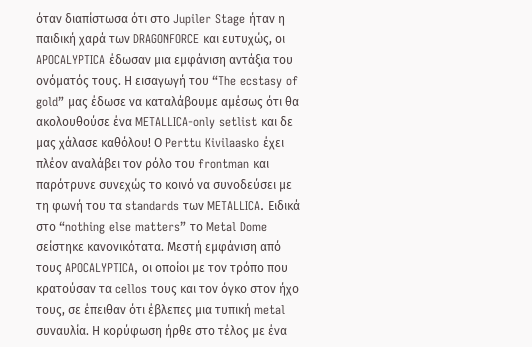όταν διαπίστωσα ότι στο Jupiler Stage ήταν η παιδική χαρά των DRAGONFORCE και ευτυχώς, οι APOCALYPTICA έδωσαν μια εμφάνιση αντάξια του ονόματός τους. Η εισαγωγή του “The ecstasy of gold” μας έδωσε να καταλάβουμε αμέσως ότι θα ακολουθούσε ένα METALLICA-only setlist και δε μας χάλασε καθόλου! Ο Perttu Kivilaasko έχει πλέον αναλάβει τον ρόλο του frontman και παρότρυνε συνεχώς το κοινό να συνοδεύσει με τη φωνή του τα standards των METALLICA. Ειδικά στο “nothing else matters” το Metal Dome σείστηκε κανονικότατα. Μεστή εμφάνιση από τους APOCALYPTICA, οι οποίοι με τον τρόπο που κρατούσαν τα cellos τους και τον όγκο στον ήχο τους, σε έπειθαν ότι έβλεπες μια τυπική metal συναυλία. Η κορύφωση ήρθε στο τέλος με ένα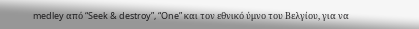medley από “Seek & destroy”, “One” και τον εθνικό ύμνο του Βελγίου, για να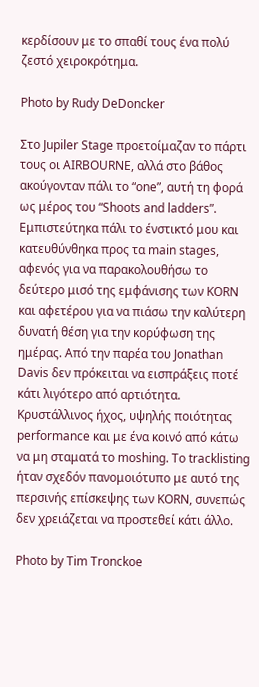κερδίσουν με το σπαθί τους ένα πολύ ζεστό χειροκρότημα.

Photo by Rudy DeDoncker

Στο Jupiler Stage προετοίμαζαν το πάρτι τους οι AIRBOURNE, αλλά στο βάθος ακούγονταν πάλι το “one”, αυτή τη φορά ως μέρος του “Shoots and ladders”. Εμπιστεύτηκα πάλι το ένστικτό μου και κατευθύνθηκα προς τα main stages, αφενός για να παρακολουθήσω το δεύτερο μισό της εμφάνισης των KORN και αφετέρου για να πιάσω την καλύτερη δυνατή θέση για την κορύφωση της ημέρας. Από την παρέα του Jonathan Davis δεν πρόκειται να εισπράξεις ποτέ κάτι λιγότερο από αρτιότητα. Κρυστάλλινος ήχος, υψηλής ποιότητας performance και με ένα κοινό από κάτω να μη σταματά το moshing. Το tracklisting ήταν σχεδόν πανομοιότυπο με αυτό της περσινής επίσκεψης των KORN, συνεπώς δεν χρειάζεται να προστεθεί κάτι άλλο.

Photo by Tim Tronckoe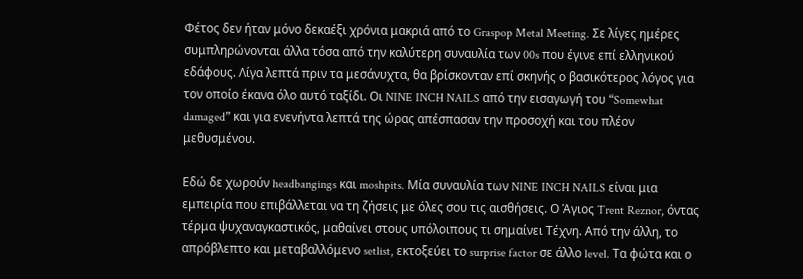Φέτος δεν ήταν μόνο δεκαέξι χρόνια μακριά από το Graspop Metal Meeting. Σε λίγες ημέρες συμπληρώνονται άλλα τόσα από την καλύτερη συναυλία των 00s που έγινε επί ελληνικού εδάφους. Λίγα λεπτά πριν τα μεσάνυχτα, θα βρίσκονταν επί σκηνής ο βασικότερος λόγος για τον οποίο έκανα όλο αυτό ταξίδι. Οι NINE INCH NAILS από την εισαγωγή του “Somewhat damaged” και για ενενήντα λεπτά της ώρας απέσπασαν την προσοχή και του πλέον μεθυσμένου.

Εδώ δε χωρούν headbangings και moshpits. Μία συναυλία των NINE INCH NAILS είναι μια εμπειρία που επιβάλλεται να τη ζήσεις με όλες σου τις αισθήσεις. Ο Άγιος Trent Reznor, όντας τέρμα ψυχαναγκαστικός, μαθαίνει στους υπόλοιπους τι σημαίνει Τέχνη. Από την άλλη, το απρόβλεπτο και μεταβαλλόμενο setlist, εκτοξεύει το surprise factor σε άλλο level. Τα φώτα και ο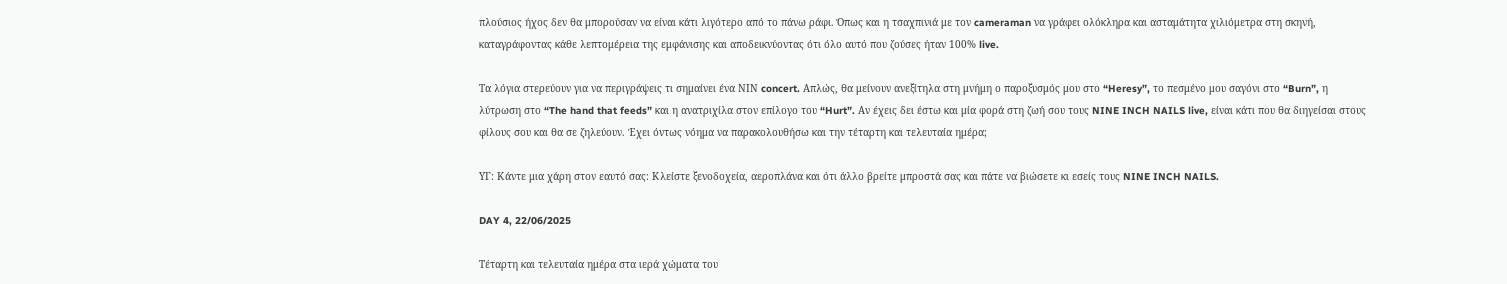πλούσιος ήχος δεν θα μπορούσαν να είναι κάτι λιγότερο από το πάνω ράφι. Όπως και η τσαχπινιά με τον cameraman να γράφει ολόκληρα και ασταμάτητα χιλιόμετρα στη σκηνή, καταγράφοντας κάθε λεπτομέρεια της εμφάνισης και αποδεικνύοντας ότι όλο αυτό που ζούσες ήταν 100% live.

Τα λόγια στερεύουν για να περιγράψεις τι σημαίνει ένα ΝΙΝ concert. Απλώς, θα μείνουν ανεξίτηλα στη μνήμη ο παροξυσμός μου στο “Heresy”, το πεσμένο μου σαγόνι στο “Burn”, η λύτρωση στο “The hand that feeds” και η ανατριχίλα στον επίλογο του “Hurt”. Αν έχεις δει έστω και μία φορά στη ζωή σου τους NINE INCH NAILS live, είναι κάτι που θα διηγείσαι στους φίλους σου και θα σε ζηλεύουν. Έχει όντως νόημα να παρακολουθήσω και την τέταρτη και τελευταία ημέρα;

ΥΓ: Κάντε μια χάρη στον εαυτό σας: Κλείστε ξενοδοχεία, αεροπλάνα και ότι άλλο βρείτε μπροστά σας και πάτε να βιώσετε κι εσείς τους NINE INCH NAILS.

DAY 4, 22/06/2025

Τέταρτη και τελευταία ημέρα στα ιερά χώματα του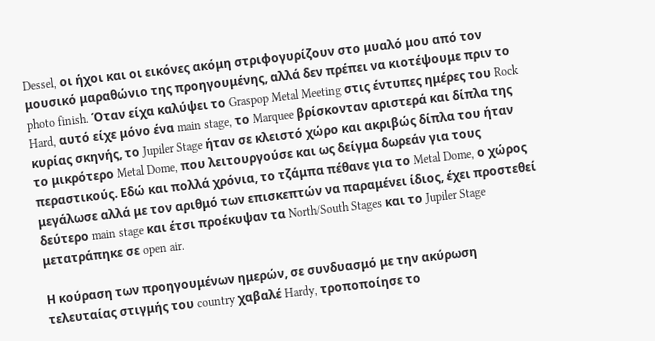Dessel, οι ήχοι και οι εικόνες ακόμη στριφογυρίζουν στο μυαλό μου από τον μουσικό μαραθώνιο της προηγουμένης, αλλά δεν πρέπει να κιοτέψουμε πριν το photo finish. Όταν είχα καλύψει το Graspop Metal Meeting στις έντυπες ημέρες του Rock Hard, αυτό είχε μόνο ένα main stage, το Marquee βρίσκονταν αριστερά και δίπλα της κυρίας σκηνής, το Jupiler Stage ήταν σε κλειστό χώρο και ακριβώς δίπλα του ήταν το μικρότερο Metal Dome, που λειτουργούσε και ως δείγμα δωρεάν για τους περαστικούς. Εδώ και πολλά χρόνια, το τζάμπα πέθανε για το Metal Dome, ο χώρος μεγάλωσε αλλά με τον αριθμό των επισκεπτών να παραμένει ίδιος, έχει προστεθεί δεύτερο main stage και έτσι προέκυψαν τα North/South Stages και το Jupiler Stage μετατράπηκε σε open air.

Η κούραση των προηγουμένων ημερών, σε συνδυασμό με την ακύρωση τελευταίας στιγμής του country χαβαλέ Hardy, τροποποίησε το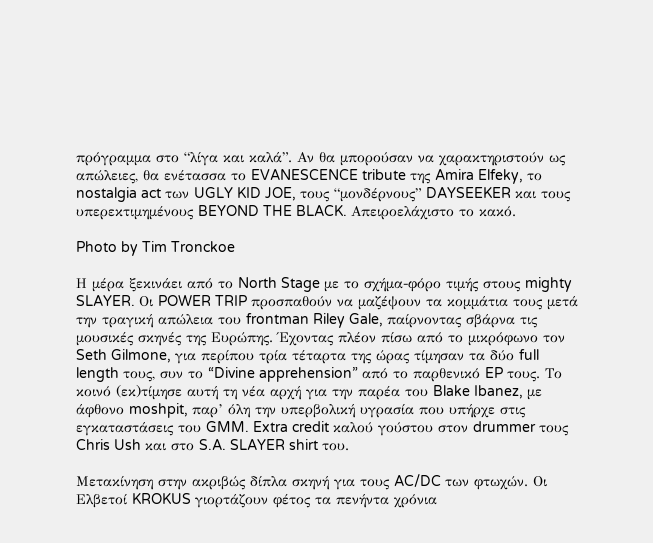πρόγραμμα στο “λίγα και καλά”. Αν θα μπορούσαν να χαρακτηριστούν ως απώλειες, θα ενέτασσα το EVANESCENCE tribute της Amira Elfeky, το nostalgia act των UGLY KID JOE, τους “μονδέρνους” DAYSEEKER και τους υπερεκτιμημένους BEYOND THE BLACK. Απειροελάχιστο το κακό.

Photo by Tim Tronckoe

Η μέρα ξεκινάει από το North Stage με το σχήμα-φόρο τιμής στους mighty SLAYER. Οι POWER TRIP προσπαθούν να μαζέψουν τα κομμάτια τους μετά την τραγική απώλεια του frontman Riley Gale, παίρνοντας σβάρνα τις μουσικές σκηνές της Ευρώπης. Έχοντας πλέον πίσω από το μικρόφωνο τον Seth Gilmone, για περίπου τρία τέταρτα της ώρας τίμησαν τα δύο full length τους, συν το “Divine apprehension” από το παρθενικό EP τους. Το κοινό (εκ)τίμησε αυτή τη νέα αρχή για την παρέα του Blake Ibanez, με άφθονο moshpit, παρ’ όλη την υπερβολική υγρασία που υπήρχε στις εγκαταστάσεις του GMM. Extra credit καλού γούστου στον drummer τους Chris Ush και στο S.A. SLAYER shirt του.

Μετακίνηση στην ακριβώς δίπλα σκηνή για τους AC/DC των φτωχών. Οι Ελβετοί KROKUS γιορτάζουν φέτος τα πενήντα χρόνια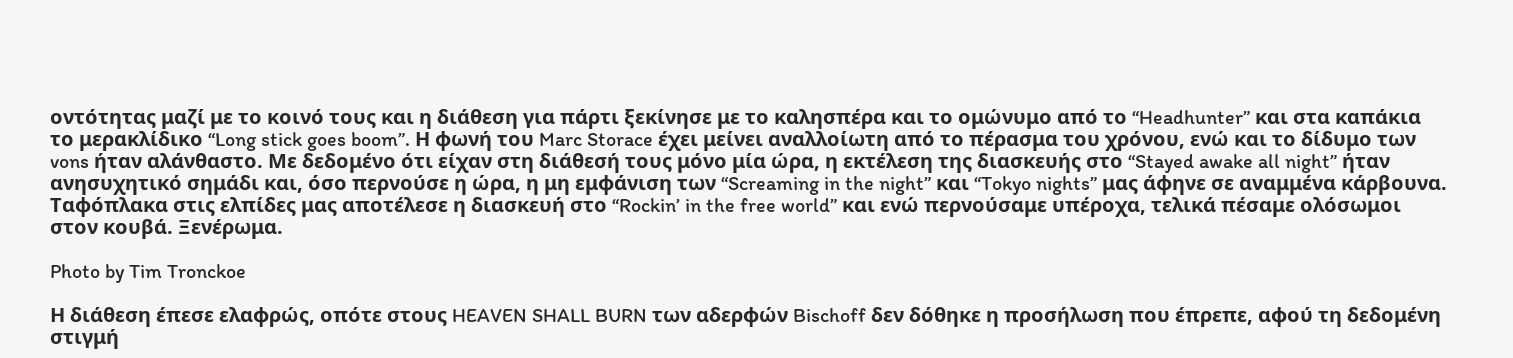οντότητας μαζί με το κοινό τους και η διάθεση για πάρτι ξεκίνησε με το καλησπέρα και το ομώνυμο από το “Headhunter” και στα καπάκια το μερακλίδικο “Long stick goes boom”. Η φωνή του Marc Storace έχει μείνει αναλλοίωτη από το πέρασμα του χρόνου, ενώ και το δίδυμο των vons ήταν αλάνθαστο. Με δεδομένο ότι είχαν στη διάθεσή τους μόνο μία ώρα, η εκτέλεση της διασκευής στο “Stayed awake all night” ήταν ανησυχητικό σημάδι και, όσο περνούσε η ώρα, η μη εμφάνιση των “Screaming in the night” και “Tokyo nights” μας άφηνε σε αναμμένα κάρβουνα. Ταφόπλακα στις ελπίδες μας αποτέλεσε η διασκευή στο “Rockin’ in the free world” και ενώ περνούσαμε υπέροχα, τελικά πέσαμε ολόσωμοι στον κουβά. Ξενέρωμα.

Photo by Tim Tronckoe

Η διάθεση έπεσε ελαφρώς, οπότε στους HEAVEN SHALL BURN των αδερφών Bischoff δεν δόθηκε η προσήλωση που έπρεπε, αφού τη δεδομένη στιγμή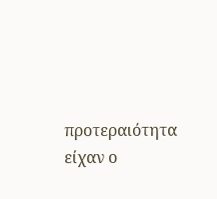προτεραιότητα είχαν ο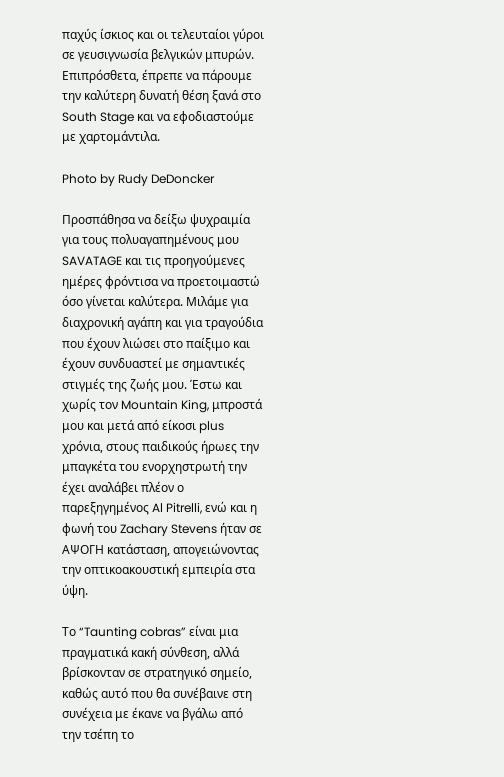παχύς ίσκιος και οι τελευταίοι γύροι σε γευσιγνωσία βελγικών μπυρών. Επιπρόσθετα, έπρεπε να πάρουμε την καλύτερη δυνατή θέση ξανά στο South Stage και να εφοδιαστούμε με χαρτομάντιλα.

Photo by Rudy DeDoncker

Προσπάθησα να δείξω ψυχραιμία για τους πολυαγαπημένους μου SAVATAGE και τις προηγούμενες ημέρες φρόντισα να προετοιμαστώ όσο γίνεται καλύτερα. Μιλάμε για διαχρονική αγάπη και για τραγούδια που έχουν λιώσει στο παίξιμο και έχουν συνδυαστεί με σημαντικές στιγμές της ζωής μου. Έστω και χωρίς τον Mountain King, μπροστά μου και μετά από είκοσι plus χρόνια, στους παιδικούς ήρωες την μπαγκέτα του ενορχηστρωτή την έχει αναλάβει πλέον ο παρεξηγημένος Al Pitrelli, ενώ και η φωνή του Zachary Stevens ήταν σε ΑΨΟΓΗ κατάσταση, απογειώνοντας την οπτικοακουστική εμπειρία στα ύψη.

Το “Taunting cobras” είναι μια πραγματικά κακή σύνθεση, αλλά βρίσκονταν σε στρατηγικό σημείο, καθώς αυτό που θα συνέβαινε στη συνέχεια με έκανε να βγάλω από την τσέπη το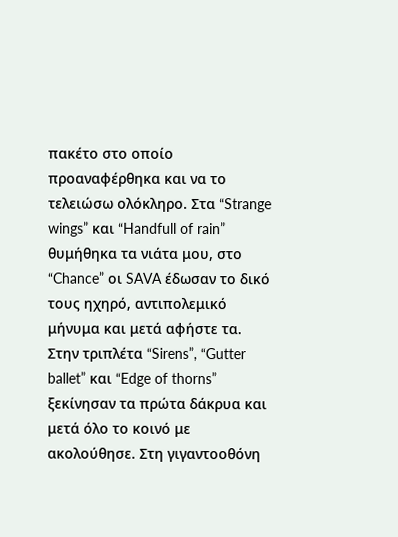πακέτο στο οποίο προαναφέρθηκα και να το τελειώσω ολόκληρο. Στα “Strange wings” και “Handfull of rain” θυμήθηκα τα νιάτα μου, στο “Chance” οι SAVA έδωσαν το δικό τους ηχηρό, αντιπολεμικό μήνυμα και μετά αφήστε τα. Στην τριπλέτα “Sirens”, “Gutter ballet” και “Edge of thorns” ξεκίνησαν τα πρώτα δάκρυα και μετά όλο το κοινό με ακολούθησε. Στη γιγαντοοθόνη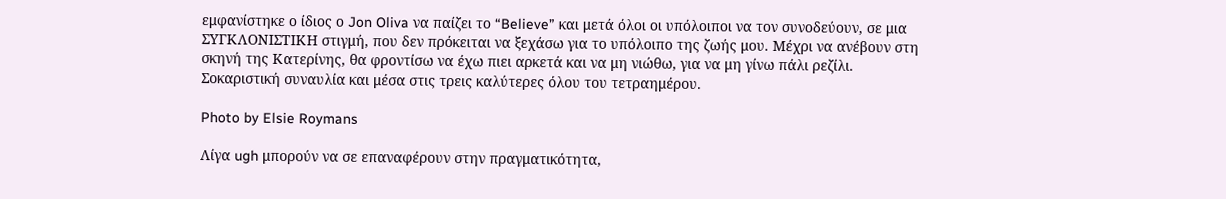εμφανίστηκε ο ίδιος ο Jon Oliva να παίζει το “Believe” και μετά όλοι οι υπόλοιποι να τον συνοδεύουν, σε μια ΣΥΓΚΛΟΝΙΣΤΙΚΗ στιγμή, που δεν πρόκειται να ξεχάσω για το υπόλοιπο της ζωής μου. Μέχρι να ανέβουν στη σκηνή της Κατερίνης, θα φροντίσω να έχω πιει αρκετά και να μη νιώθω, για να μη γίνω πάλι ρεζίλι. Σοκαριστική συναυλία και μέσα στις τρεις καλύτερες όλου του τετραημέρου.

Photo by Elsie Roymans

Λίγα ugh μπορούν να σε επαναφέρουν στην πραγματικότητα,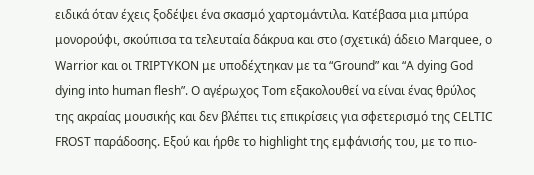ειδικά όταν έχεις ξοδέψει ένα σκασμό χαρτομάντιλα. Κατέβασα μια μπύρα μονορούφι, σκούπισα τα τελευταία δάκρυα και στο (σχετικά) άδειο Marquee, o Warrior και οι TRIPTYKON με υποδέχτηκαν με τα “Ground” και “A dying God dying into human flesh”. Ο αγέρωχος Tom εξακολουθεί να είναι ένας θρύλος της ακραίας μουσικής και δεν βλέπει τις επικρίσεις για σφετερισμό της CELTIC FROST παράδοσης. Εξού και ήρθε το highlight της εμφάνισής του, με το πιο-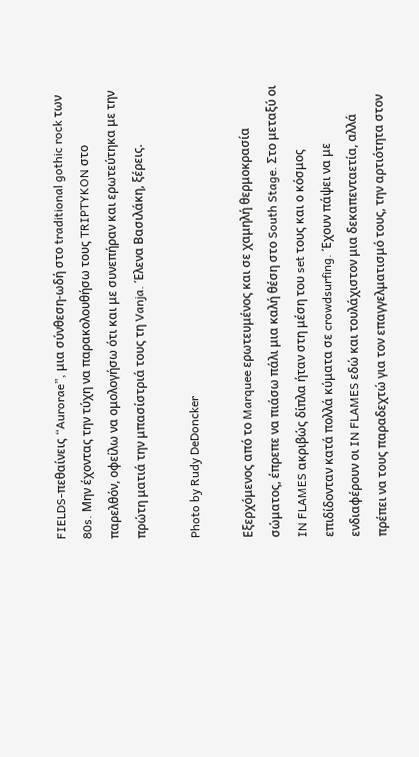FIELDS-πεθαίνεις “Aurorae”, μια σύνθεση-ωδή στο traditional gothic rock των 80s. Μην έχοντας την τύχη να παρακολουθήσω τους TRIPTYKON στο παρελθόν, οφείλω να ομολογήσω ότι και με συνεπήραν και ερωτεύτηκα με την πρώτη ματιά την μπασίστριά τους τη Vanja. Έλενα Βασιλάκη, ξέρεις.

Photo by Rudy DeDoncker

Εξερχόμενος από το Marquee ερωτευμένος και σε χαμηλή θερμοκρασία σώματος, έπρεπε να πιάσω πάλι μια καλή θέση στο South Stage. Στο μεταξύ οι IN FLAMES ακριβώς δίπλα ήταν στη μέση του set τους και ο κόσμος επιδίδονταν κατά πολλά κύματα σε crowdsurfing. Έχουν πάψει να με ενδιαφέρουν οι IN FLAMES εδώ και τουλάχιστον μια δεκαπενταετία, αλλά πρέπει να τους παραδεχτώ για τον επαγγελματισμό τους, την αρτιότητα στον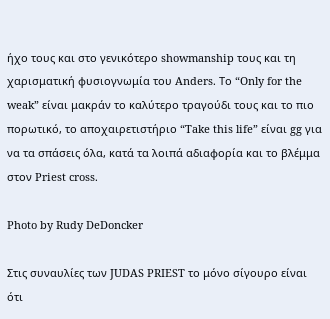ήχο τους και στο γενικότερο showmanship τους και τη χαρισματική φυσιογνωμία του Anders. Το “Only for the weak” είναι μακράν το καλύτερο τραγούδι τους και το πιο πορωτικό, το αποχαιρετιστήριο “Take this life” είναι gg για να τα σπάσεις όλα, κατά τα λοιπά αδιαφορία και το βλέμμα στον Priest cross.

Photo by Rudy DeDoncker

Στις συναυλίες των JUDAS PRIEST το μόνο σίγουρο είναι ότι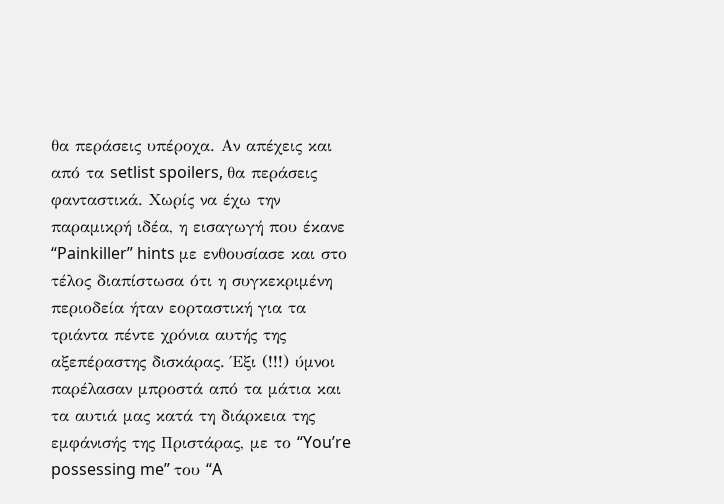θα περάσεις υπέροχα. Αν απέχεις και από τα setlist spoilers, θα περάσεις φανταστικά. Χωρίς να έχω την παραμικρή ιδέα, η εισαγωγή που έκανε “Painkiller” hints με ενθουσίασε και στο τέλος διαπίστωσα ότι η συγκεκριμένη περιοδεία ήταν εορταστική για τα τριάντα πέντε χρόνια αυτής της αξεπέραστης δισκάρας. Έξι (!!!) ύμνοι παρέλασαν μπροστά από τα μάτια και τα αυτιά μας κατά τη διάρκεια της εμφάνισής της Πριστάρας, με το “You’re possessing me” του “A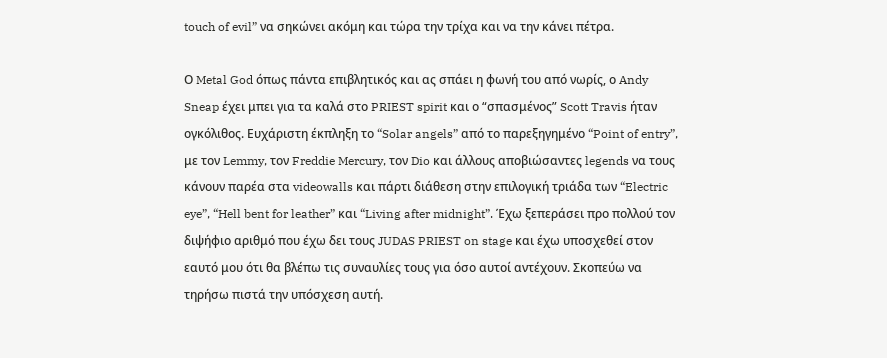touch of evil” να σηκώνει ακόμη και τώρα την τρίχα και να την κάνει πέτρα.

Ο Metal God όπως πάντα επιβλητικός και ας σπάει η φωνή του από νωρίς, ο Andy Sneap έχει μπει για τα καλά στο PRIEST spirit και ο “σπασμένος” Scott Travis ήταν ογκόλιθος. Ευχάριστη έκπληξη το “Solar angels” από το παρεξηγημένο “Point of entry”, με τον Lemmy, τον Freddie Mercury, τον Dio και άλλους αποβιώσαντες legends να τους κάνουν παρέα στα videowalls και πάρτι διάθεση στην επιλογική τριάδα των “Electric eye”, “Hell bent for leather” και “Living after midnight”. Έχω ξεπεράσει προ πολλού τον διψήφιο αριθμό που έχω δει τους JUDAS PRIEST on stage και έχω υποσχεθεί στον εαυτό μου ότι θα βλέπω τις συναυλίες τους για όσο αυτοί αντέχουν. Σκοπεύω να τηρήσω πιστά την υπόσχεση αυτή.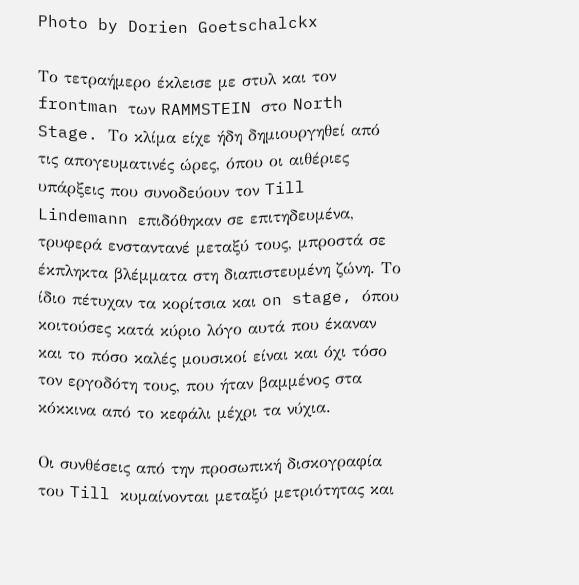Photo by Dorien Goetschalckx

Το τετραήμερο έκλεισε με στυλ και τον frontman των RAMMSTEIN στο North Stage. Το κλίμα είχε ήδη δημιουργηθεί από τις απογευματινές ώρες, όπου οι αιθέριες υπάρξεις που συνοδεύουν τον Till Lindemann επιδόθηκαν σε επιτηδευμένα, τρυφερά ενσταντανέ μεταξύ τους, μπροστά σε έκπληκτα βλέμματα στη διαπιστευμένη ζώνη. Το ίδιο πέτυχαν τα κορίτσια και on stage, όπου κοιτούσες κατά κύριο λόγο αυτά που έκαναν και το πόσο καλές μουσικοί είναι και όχι τόσο τον εργοδότη τους, που ήταν βαμμένος στα κόκκινα από το κεφάλι μέχρι τα νύχια.

Οι συνθέσεις από την προσωπική δισκογραφία του Till κυμαίνονται μεταξύ μετριότητας και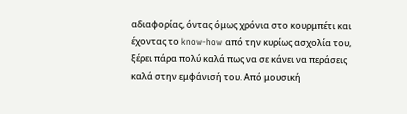αδιαφορίας, όντας όμως χρόνια στο κουρμπέτι και έχοντας το know-how από την κυρίως ασχολία του, ξέρει πάρα πολύ καλά πως να σε κάνει να περάσεις καλά στην εμφάνισή του. Από μουσική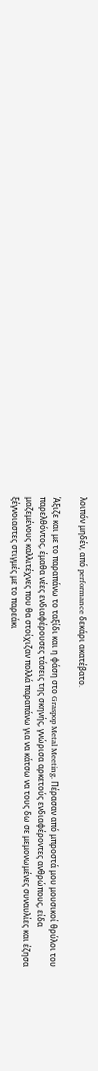λοιπόν μηδέν, από performance δεκάρι ακατέβατο.

Άξιζε και με το παραπάνω το ταξίδι και η φάση στο Graspop Metal Meeting. Πέρασαν από μπροστά μου μουσικοί θρύλοι του παρελθόντος, έμαθα νέες ενδιαφέρουσες τάσεις της σκηνής, γνώρισα αρκετούς ενδιαφέροντες ανθρώπους, είδα μαζεμένους καλλιτέχνες που θα στοίχιζαν πολλά παραπάνω για να κάτσω να τους δω σε μεμονωμένες συναυλίες και έζησα ξέγνοιαστες στιγμές με το παρεάκι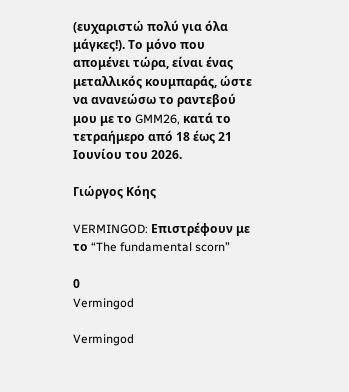(ευχαριστώ πολύ για όλα μάγκες!). Το μόνο που απομένει τώρα, είναι ένας μεταλλικός κουμπαράς, ώστε να ανανεώσω το ραντεβού μου με το GMM26, κατά το τετραήμερο από 18 έως 21 Ιουνίου του 2026.

Γιώργος Κόης

VERMINGOD: Επιστρέφουν με το “The fundamental scorn”

0
Vermingod

Vermingod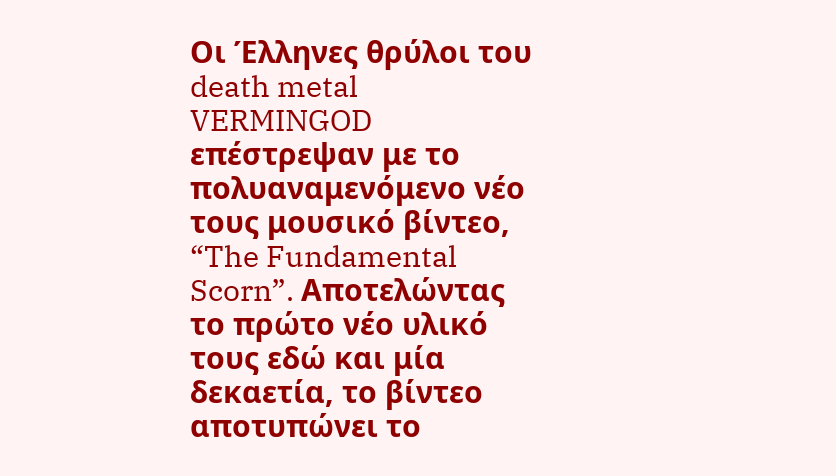Οι Έλληνες θρύλοι του death metal VERMINGOD επέστρεψαν με το πολυαναμενόμενο νέο τους μουσικό βίντεο, “The Fundamental Scorn”. Αποτελώντας το πρώτο νέο υλικό τους εδώ και μία δεκαετία, το βίντεο αποτυπώνει το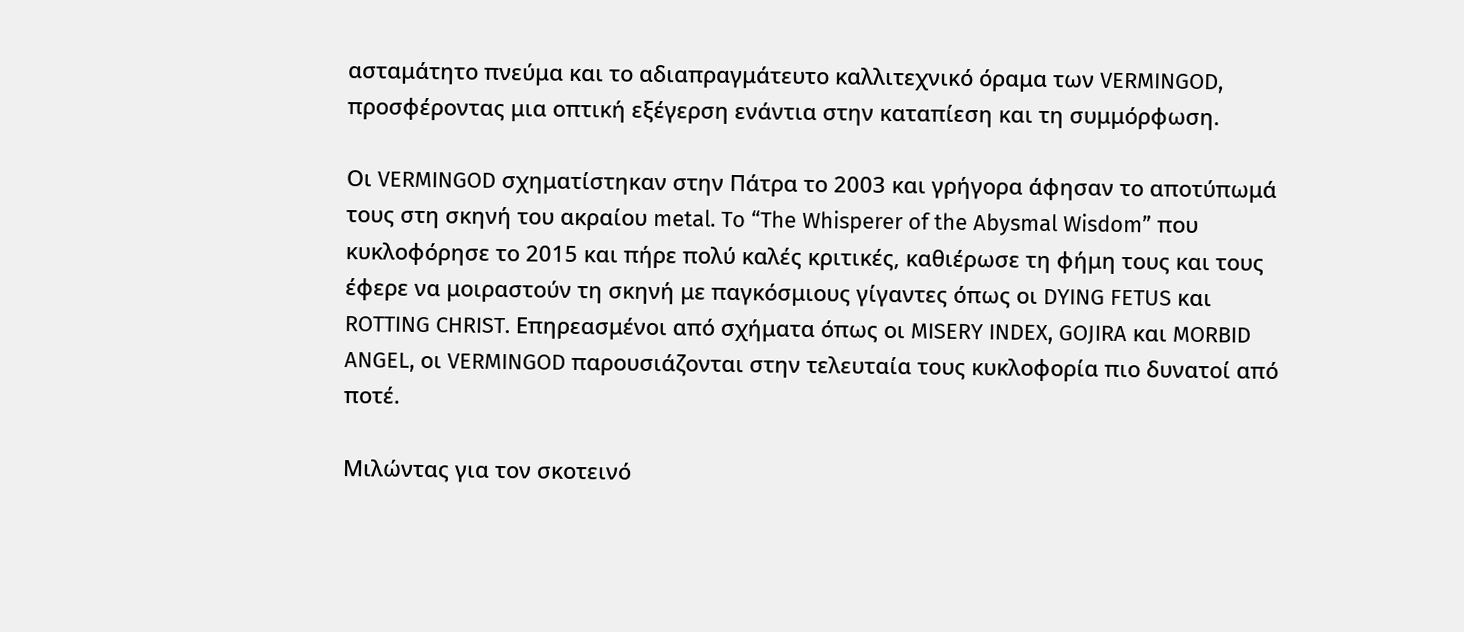ασταμάτητο πνεύμα και το αδιαπραγμάτευτο καλλιτεχνικό όραμα των VERMINGOD, προσφέροντας μια οπτική εξέγερση ενάντια στην καταπίεση και τη συμμόρφωση.

Οι VERMINGOD σχηματίστηκαν στην Πάτρα το 2003 και γρήγορα άφησαν το αποτύπωμά τους στη σκηνή του ακραίου metal. To “The Whisperer of the Abysmal Wisdom” που κυκλοφόρησε το 2015 και πήρε πολύ καλές κριτικές, καθιέρωσε τη φήμη τους και τους έφερε να μοιραστούν τη σκηνή με παγκόσμιους γίγαντες όπως οι DYING FETUS και ROTTING CHRIST. Επηρεασμένοι από σχήματα όπως οι MISERY INDEX, GOJIRA και MORBID ANGEL, οι VERMINGOD παρουσιάζονται στην τελευταία τους κυκλοφορία πιο δυνατοί από ποτέ.

Μιλώντας για τον σκοτεινό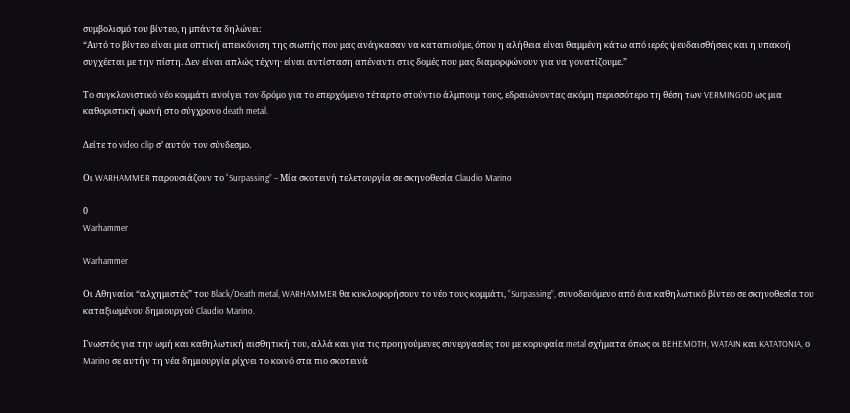συμβολισμό του βίντεο, η μπάντα δηλώνει:
“Αυτό το βίντεο είναι μια οπτική απεικόνιση της σιωπής που μας ανάγκασαν να καταπιούμε, όπου η αλήθεια είναι θαμμένη κάτω από ιερές ψευδαισθήσεις και η υπακοή συγχέεται με την πίστη. Δεν είναι απλώς τέχνη· είναι αντίσταση απέναντι στις δομές που μας διαμορφώνουν για να γονατίζουμε.”

Το συγκλονιστικό νέο κομμάτι ανοίγει τον δρόμο για το επερχόμενο τέταρτο στούντιο άλμπουμ τους, εδραιώνοντας ακόμη περισσότερο τη θέση των VERMINGOD ως μια καθοριστική φωνή στο σύγχρονο death metal.

Δείτε το video clip σ’ αυτόν τον σύνδεσμο.

Οι WARHAMMER παρουσιάζουν το “Surpassing” – Μία σκοτεινή τελετουργία σε σκηνοθεσία Claudio Marino

0
Warhammer

Warhammer

Οι Αθηναίοι “αλχημιστές” του Black/Death metal, WARHAMMER θα κυκλοφορήσουν το νέο τους κομμάτι, “Surpassing”, συνοδευόμενο από ένα καθηλωτικό βίντεο σε σκηνοθεσία του καταξιωμένου δημιουργού Claudio Marino.

Γνωστός για την ωμή και καθηλωτική αισθητική του, αλλά και για τις προηγούμενες συνεργασίες του με κορυφαία metal σχήματα όπως οι BEHEMOTH, WATAIN και KATATONIA, ο Marino σε αυτήν τη νέα δημιουργία ρίχνει το κοινό στα πιο σκοτεινά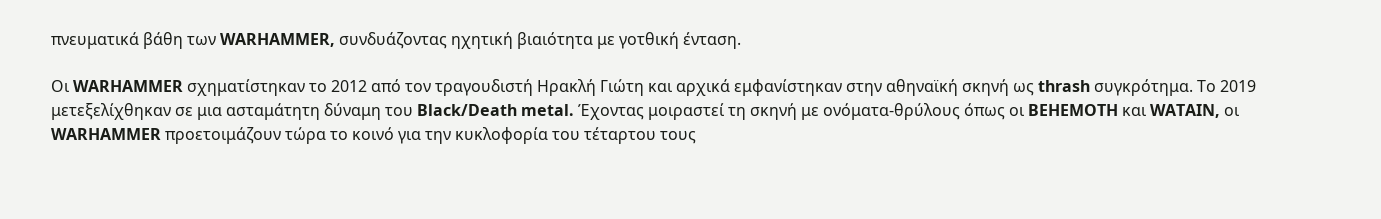πνευματικά βάθη των WARHAMMER, συνδυάζοντας ηχητική βιαιότητα με γοτθική ένταση.

Οι WARHAMMER σχηματίστηκαν το 2012 από τον τραγουδιστή Ηρακλή Γιώτη και αρχικά εμφανίστηκαν στην αθηναϊκή σκηνή ως thrash συγκρότημα. Το 2019 μετεξελίχθηκαν σε μια ασταμάτητη δύναμη του Black/Death metal. Έχοντας μοιραστεί τη σκηνή με ονόματα-θρύλους όπως οι BEHEMOTH και WATAIN, οι WARHAMMER προετοιμάζουν τώρα το κοινό για την κυκλοφορία του τέταρτου τους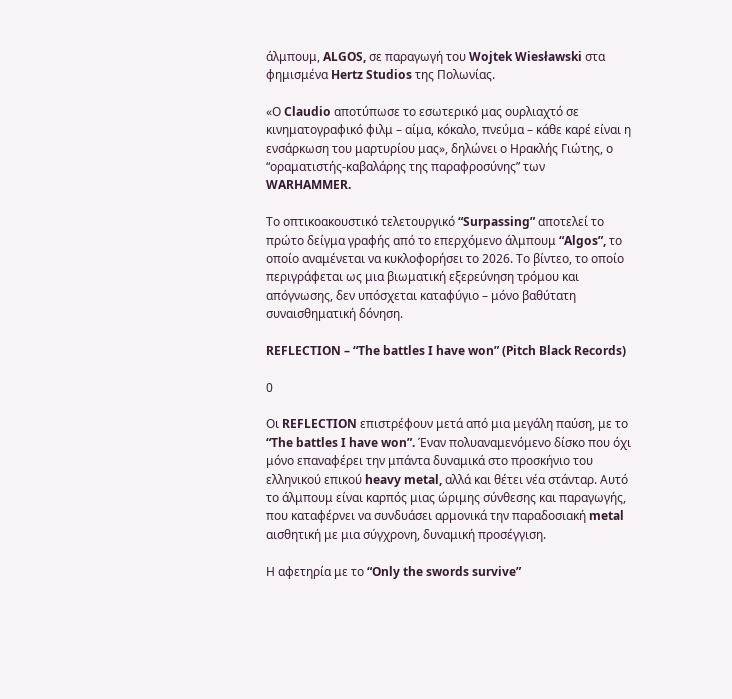άλμπουμ, ALGOS, σε παραγωγή του Wojtek Wiesławski στα φημισμένα Hertz Studios της Πολωνίας.

«Ο Claudio αποτύπωσε το εσωτερικό μας ουρλιαχτό σε κινηματογραφικό φιλμ – αίμα, κόκαλο, πνεύμα – κάθε καρέ είναι η ενσάρκωση του μαρτυρίου μας», δηλώνει ο Ηρακλής Γιώτης, ο “οραματιστής-καβαλάρης της παραφροσύνης” των WARHAMMER.

Το οπτικοακουστικό τελετουργικό “Surpassing” αποτελεί το πρώτο δείγμα γραφής από το επερχόμενο άλμπουμ “Algos”, το οποίο αναμένεται να κυκλοφορήσει το 2026. Το βίντεο, το οποίο περιγράφεται ως μια βιωματική εξερεύνηση τρόμου και απόγνωσης, δεν υπόσχεται καταφύγιο – μόνο βαθύτατη συναισθηματική δόνηση.

REFLECTION – “The battles I have won” (Pitch Black Records)

0

Οι REFLECTION επιστρέφουν μετά από μια μεγάλη παύση, με το “The battles I have won”. Έναν πολυαναμενόμενο δίσκο που όχι μόνο επαναφέρει την μπάντα δυναμικά στο προσκήνιο του ελληνικού επικού heavy metal, αλλά και θέτει νέα στάνταρ. Αυτό το άλμπουμ είναι καρπός μιας ώριμης σύνθεσης και παραγωγής, που καταφέρνει να συνδυάσει αρμονικά την παραδοσιακή metal αισθητική με μια σύγχρονη, δυναμική προσέγγιση.

Η αφετηρία με το “Only the swords survive”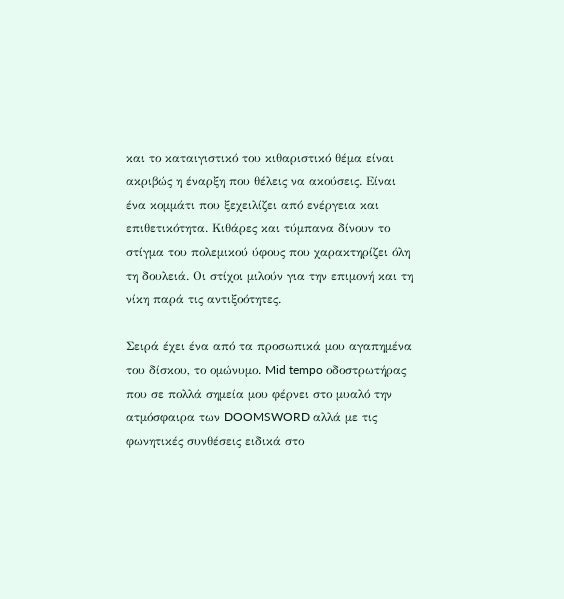και το καταιγιστικό του κιθαριστικό θέμα είναι ακριβώς η έναρξη που θέλεις να ακούσεις. Είναι ένα κομμάτι που ξεχειλίζει από ενέργεια και επιθετικότητα. Κιθάρες και τύμπανα δίνουν το στίγμα του πολεμικού ύφους που χαρακτηρίζει όλη τη δουλειά. Οι στίχοι μιλούν για την επιμονή και τη νίκη παρά τις αντιξοότητες.

Σειρά έχει ένα από τα προσωπικά μου αγαπημένα του δίσκου, το ομώνυμο. Mid tempo οδοστρωτήρας που σε πολλά σημεία μου φέρνει στο μυαλό την ατμόσφαιρα των DOOMSWORD αλλά με τις φωνητικές συνθέσεις ειδικά στο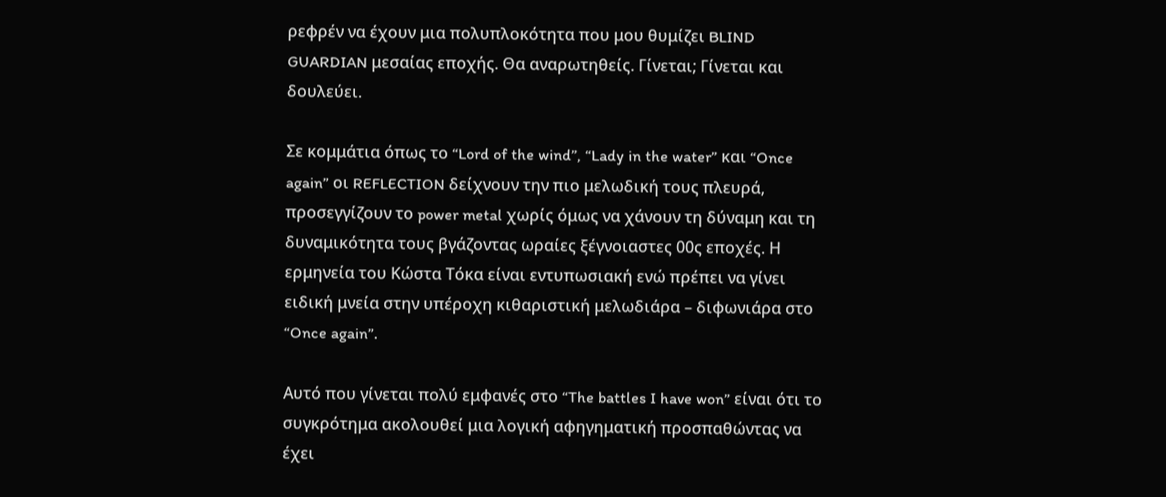ρεφρέν να έχουν μια πολυπλοκότητα που μου θυμίζει BLIND GUARDIAN μεσαίας εποχής. Θα αναρωτηθείς. Γίνεται; Γίνεται και δουλεύει.

Σε κομμάτια όπως το “Lord of the wind”, “Lady in the water” και “Once again” οι REFLECTION δείχνουν την πιο μελωδική τους πλευρά, προσεγγίζουν το power metal χωρίς όμως να χάνουν τη δύναμη και τη δυναμικότητα τους βγάζοντας ωραίες ξέγνοιαστες 00ς εποχές. Η ερμηνεία του Κώστα Τόκα είναι εντυπωσιακή ενώ πρέπει να γίνει ειδική μνεία στην υπέροχη κιθαριστική μελωδιάρα – διφωνιάρα στο “Once again”.

Αυτό που γίνεται πολύ εμφανές στο “The battles I have won” είναι ότι το συγκρότημα ακολουθεί μια λογική αφηγηματική προσπαθώντας να έχει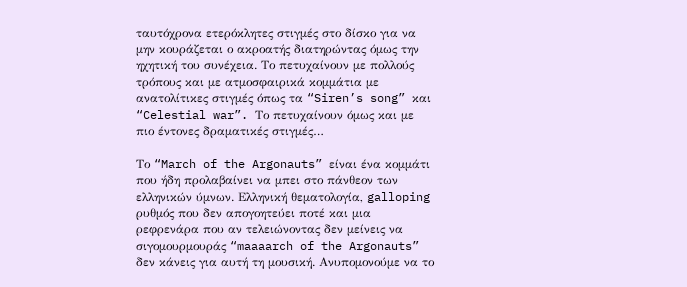ταυτόχρονα ετερόκλητες στιγμές στο δίσκο για να μην κουράζεται ο ακροατής διατηρώντας όμως την ηχητική του συνέχεια. Το πετυχαίνουν με πολλούς τρόπους και με ατμοσφαιρικά κομμάτια με ανατολίτικες στιγμές όπως τα “Siren’s song” και “Celestial war”. Το πετυχαίνουν όμως και με πιο έντονες δραματικές στιγμές…

Το “March of the Argonauts” είναι ένα κομμάτι που ήδη προλαβαίνει να μπει στο πάνθεον των ελληνικών ύμνων. Ελληνική θεματολογία, galloping ρυθμός που δεν απογοητεύει ποτέ και μια ρεφρενάρα που αν τελειώνοντας δεν μείνεις να σιγομουρμουράς “maaaarch of the Argonauts” δεν κάνεις για αυτή τη μουσική. Ανυπομονούμε να το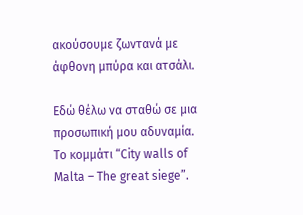ακούσουμε ζωντανά με άφθονη μπύρα και ατσάλι.

Εδώ θέλω να σταθώ σε μια προσωπική μου αδυναμία. Το κομμάτι “City walls of Malta – The great siege”.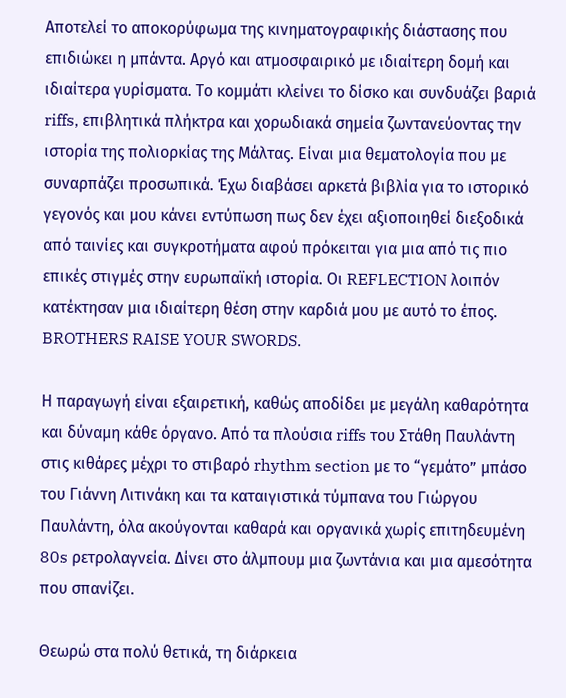Αποτελεί το αποκορύφωμα της κινηματογραφικής διάστασης που επιδιώκει η μπάντα. Αργό και ατμοσφαιρικό με ιδιαίτερη δομή και ιδιαίτερα γυρίσματα. Tο κομμάτι κλείνει το δίσκο και συνδυάζει βαριά riffs, επιβλητικά πλήκτρα και χορωδιακά σημεία ζωντανεύοντας την ιστορία της πολιορκίας της Μάλτας. Είναι μια θεματολογία που με συναρπάζει προσωπικά. Έχω διαβάσει αρκετά βιβλία για το ιστορικό γεγονός και μου κάνει εντύπωση πως δεν έχει αξιοποιηθεί διεξοδικά από ταινίες και συγκροτήματα αφού πρόκειται για μια από τις πιο επικές στιγμές στην ευρωπαϊκή ιστορία. Οι REFLECTION λοιπόν κατέκτησαν μια ιδιαίτερη θέση στην καρδιά μου με αυτό το έπος. BROTHERS RAISE YOUR SWORDS.

Η παραγωγή είναι εξαιρετική, καθώς αποδίδει με μεγάλη καθαρότητα και δύναμη κάθε όργανο. Από τα πλούσια riffs του Στάθη Παυλάντη στις κιθάρες μέχρι το στιβαρό rhythm section με το “γεμάτο” μπάσο του Γιάννη Λιτινάκη και τα καταιγιστικά τύμπανα του Γιώργου Παυλάντη, όλα ακούγονται καθαρά και οργανικά χωρίς επιτηδευμένη 80s ρετρολαγνεία. Δίνει στο άλμπουμ μια ζωντάνια και μια αμεσότητα που σπανίζει.

Θεωρώ στα πολύ θετικά, τη διάρκεια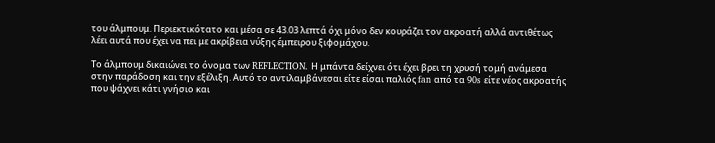του άλμπουμ. Περιεκτικότατο και μέσα σε 43.03 λεπτά όχι μόνο δεν κουράζει τον ακροατή αλλά αντιθέτως λέει αυτά που έχει να πει με ακρίβεια νύξης έμπειρου ξιφομάχου.

Το άλμπουμ δικαιώνει το όνομα των REFLECTION. Η μπάντα δείχνει ότι έχει βρει τη χρυσή τομή ανάμεσα στην παράδοση και την εξέλιξη. Αυτό το αντιλαμβάνεσαι είτε είσαι παλιός fan από τα 90s είτε νέος ακροατής που ψάχνει κάτι γνήσιο και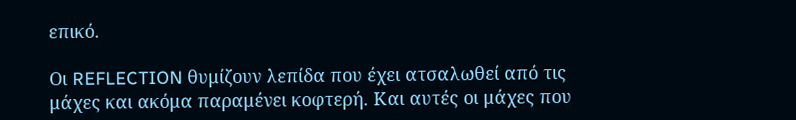επικό.

Οι REFLECTION θυμίζουν λεπίδα που έχει ατσαλωθεί από τις μάχες και ακόμα παραμένει κοφτερή. Και αυτές οι μάχες που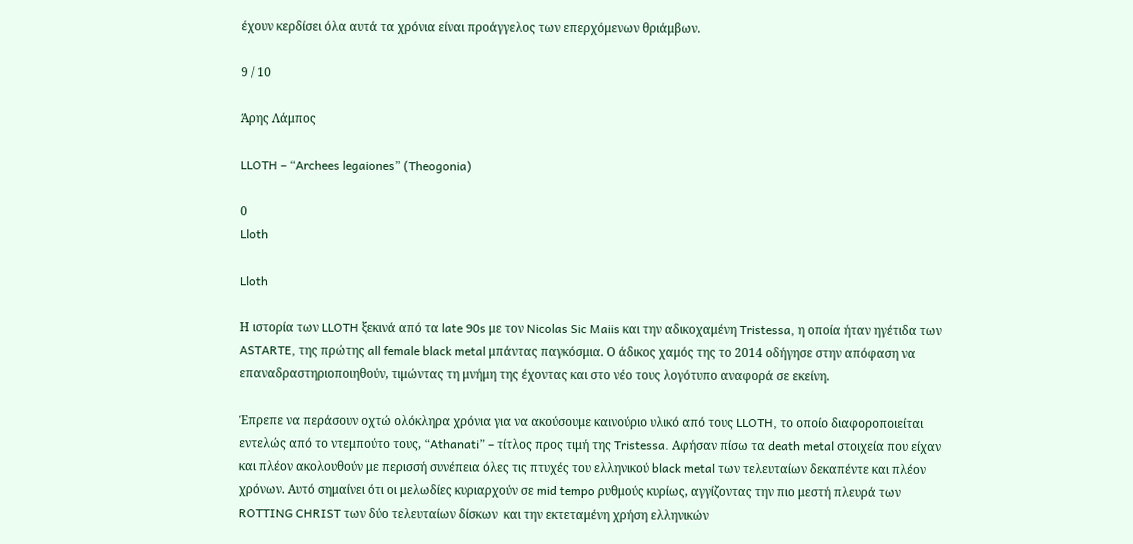έχουν κερδίσει όλα αυτά τα χρόνια είναι προάγγελος των επερχόμενων θριάμβων.

9 / 10

Άρης Λάμπος

LLOTH – “Archees legaiones” (Theogonia)

0
Lloth

Lloth

Η ιστορία των LLOTH ξεκινά από τα late 90s με τον Nicolas Sic Maiis και την αδικοχαμένη Tristessa, η οποία ήταν ηγέτιδα των ASTARTE, της πρώτης all female black metal μπάντας παγκόσμια. Ο άδικος χαμός της το 2014 οδήγησε στην απόφαση να επαναδραστηριοποιηθούν, τιμώντας τη μνήμη της έχοντας και στο νέο τους λογότυπο αναφορά σε εκείνη.

Έπρεπε να περάσουν οχτώ ολόκληρα χρόνια για να ακούσουμε καινούριο υλικό από τους LLOTH, το οποίο διαφοροποιείται εντελώς από το ντεμπούτο τους, “Athanati” – τίτλος προς τιμή της Tristessa. Αφήσαν πίσω τα death metal στοιχεία που είχαν και πλέον ακολουθούν με περισσή συνέπεια όλες τις πτυχές του ελληνικού black metal των τελευταίων δεκαπέντε και πλέον χρόνων. Αυτό σημαίνει ότι οι μελωδίες κυριαρχούν σε mid tempo ρυθμούς κυρίως, αγγίζοντας την πιο μεστή πλευρά των ROTTING CHRIST των δύο τελευταίων δίσκων  και την εκτεταμένη χρήση ελληνικών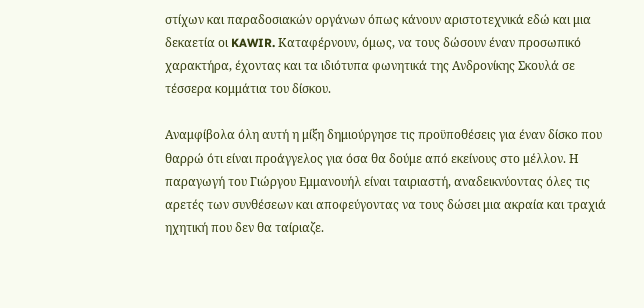στίχων και παραδοσιακών οργάνων όπως κάνουν αριστοτεχνικά εδώ και μια δεκαετία οι KAWIR. Καταφέρνουν, όμως, να τους δώσουν έναν προσωπικό χαρακτήρα, έχοντας και τα ιδιότυπα φωνητικά της Ανδρονίκης Σκουλά σε τέσσερα κομμάτια του δίσκου.

Αναμφίβολα όλη αυτή η μίξη δημιούργησε τις προϋποθέσεις για έναν δίσκο που θαρρώ ότι είναι προάγγελος για όσα θα δούμε από εκείνους στο μέλλον. Η παραγωγή του Γιώργου Εμμανουήλ είναι ταιριαστή, αναδεικνύοντας όλες τις αρετές των συνθέσεων και αποφεύγοντας να τους δώσει μια ακραία και τραχιά ηχητική που δεν θα ταίριαζε.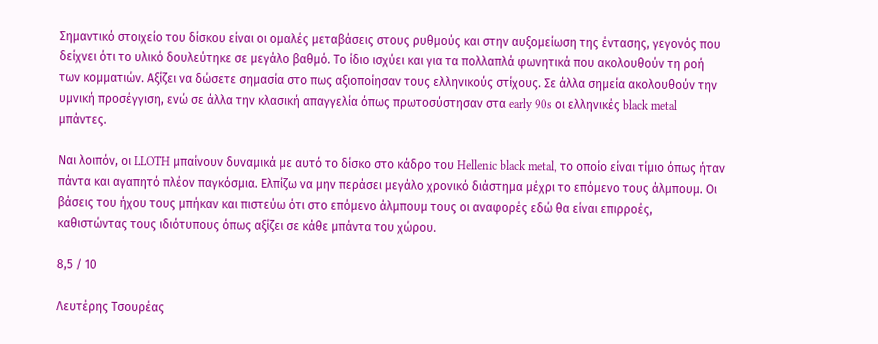Σημαντικό στοιχείο του δίσκου είναι οι ομαλές μεταβάσεις στους ρυθμούς και στην αυξομείωση της έντασης, γεγονός που δείχνει ότι το υλικό δουλεύτηκε σε μεγάλο βαθμό. Το ίδιο ισχύει και για τα πολλαπλά φωνητικά που ακολουθούν τη ροή των κομματιών. Αξίζει να δώσετε σημασία στο πως αξιοποίησαν τους ελληνικούς στίχους. Σε άλλα σημεία ακολουθούν την υμνική προσέγγιση, ενώ σε άλλα την κλασική απαγγελία όπως πρωτοσύστησαν στα early 90s οι ελληνικές black metal μπάντες.

Ναι λοιπόν, οι LLOTH μπαίνουν δυναμικά με αυτό το δίσκο στο κάδρο του Hellenic black metal, το οποίο είναι τίμιο όπως ήταν πάντα και αγαπητό πλέον παγκόσμια. Ελπίζω να μην περάσει μεγάλο χρονικό διάστημα μέχρι το επόμενο τους άλμπουμ. Οι βάσεις του ήχου τους μπήκαν και πιστεύω ότι στο επόμενο άλμπουμ τους οι αναφορές εδώ θα είναι επιρροές, καθιστώντας τους ιδιότυπους όπως αξίζει σε κάθε μπάντα του χώρου.

8,5 / 10

Λευτέρης Τσουρέας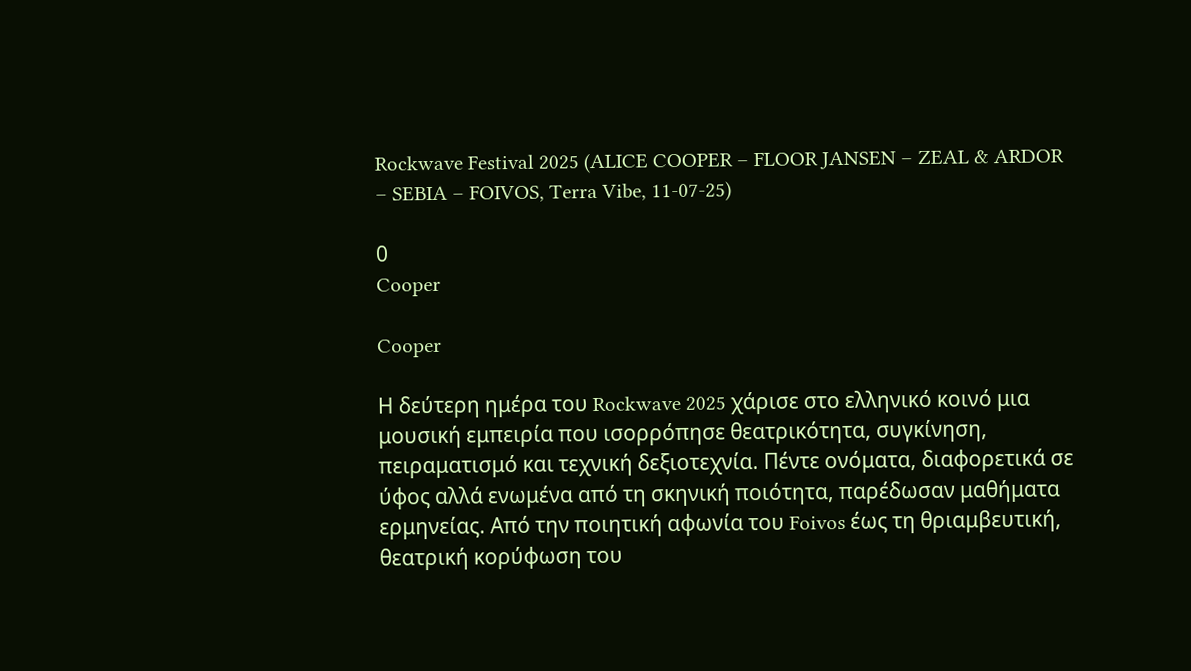Rockwave Festival 2025 (ALICE COOPER – FLOOR JANSEN – ZEAL & ARDOR – SEBIA – FOIVOS, Terra Vibe, 11-07-25)

0
Cooper

Cooper

Η δεύτερη ημέρα του Rockwave 2025 χάρισε στο ελληνικό κοινό μια μουσική εμπειρία που ισορρόπησε θεατρικότητα, συγκίνηση, πειραματισμό και τεχνική δεξιοτεχνία. Πέντε ονόματα, διαφορετικά σε ύφος αλλά ενωμένα από τη σκηνική ποιότητα, παρέδωσαν μαθήματα ερμηνείας. Από την ποιητική αφωνία του Foivos έως τη θριαμβευτική, θεατρική κορύφωση του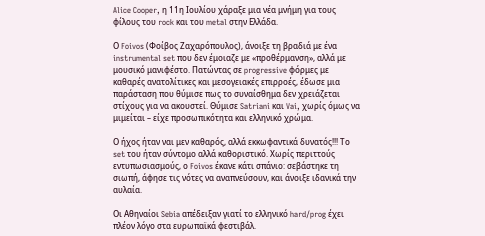Alice Cooper, η 11η Ιουλίου χάραξε μια νέα μνήμη για τους φίλους του rock και του metal στην Ελλάδα.

Ο Foivos (Φοίβος Ζαχαρόπουλος), άνοιξε τη βραδιά με ένα instrumental set που δεν έμοιαζε με «προθέρμανση», αλλά με μουσικό μανιφέστο. Πατώντας σε progressive φόρμες με καθαρές ανατολίτικες και μεσογειακές επιρροές, έδωσε μια παράσταση που θύμισε πως το συναίσθημα δεν χρειάζεται στίχους για να ακουστεί. Θύμισε Satriani και Vai, χωρίς όμως να μιμείται – είχε προσωπικότητα και ελληνικό χρώμα.

Ο ήχος ήταν ναι μεν καθαρός, αλλά εκκωφαντικά δυνατός!!! Το set του ήταν σύντομο αλλά καθοριστικό. Χωρίς περιττούς εντυπωσιασμούς, ο Foivos έκανε κάτι σπάνιο: σεβάστηκε τη σιωπή, άφησε τις νότες να αναπνεύσουν, και άνοιξε ιδανικά την αυλαία.

Οι Αθηναίοι Sebia απέδειξαν γιατί το ελληνικό hard/prog έχει πλέον λόγο στα ευρωπαϊκά φεστιβάλ.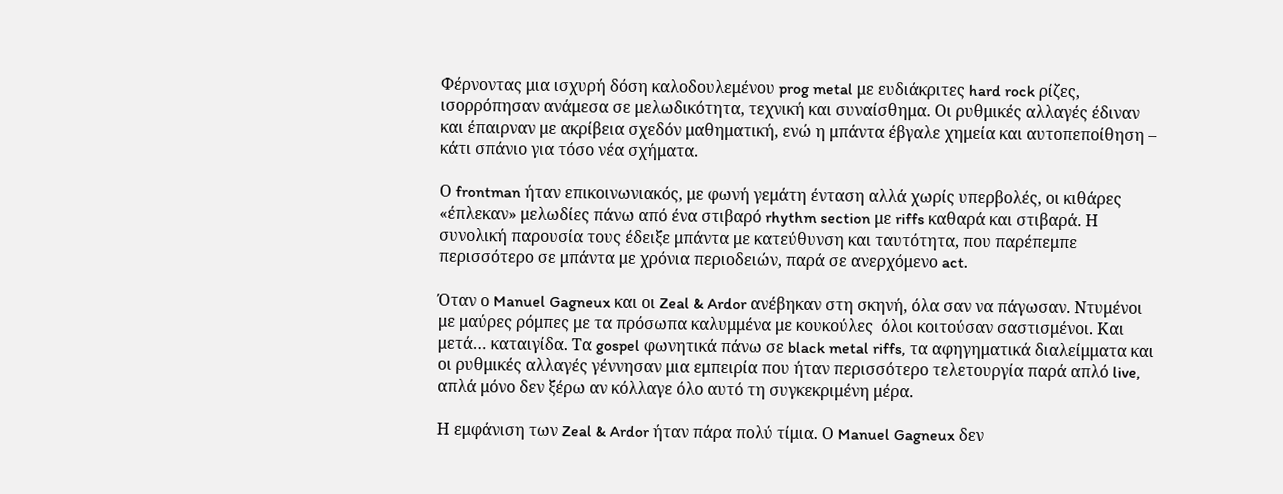Φέρνοντας μια ισχυρή δόση καλοδουλεμένου prog metal με ευδιάκριτες hard rock ρίζες, ισορρόπησαν ανάμεσα σε μελωδικότητα, τεχνική και συναίσθημα. Οι ρυθμικές αλλαγές έδιναν και έπαιρναν με ακρίβεια σχεδόν μαθηματική, ενώ η μπάντα έβγαλε χημεία και αυτοπεποίθηση – κάτι σπάνιο για τόσο νέα σχήματα.

Ο frontman ήταν επικοινωνιακός, με φωνή γεμάτη ένταση αλλά χωρίς υπερβολές, οι κιθάρες «έπλεκαν» μελωδίες πάνω από ένα στιβαρό rhythm section με riffs καθαρά και στιβαρά. Η συνολική παρουσία τους έδειξε μπάντα με κατεύθυνση και ταυτότητα, που παρέπεμπε περισσότερο σε μπάντα με χρόνια περιοδειών, παρά σε ανερχόμενο act.

Όταν ο Manuel Gagneux και οι Zeal & Ardor ανέβηκαν στη σκηνή, όλα σαν να πάγωσαν. Ντυμένοι με μαύρες ρόμπες με τα πρόσωπα καλυμμένα με κουκούλες  όλοι κοιτούσαν σαστισμένοι. Και μετά… καταιγίδα. Τα gospel φωνητικά πάνω σε black metal riffs, τα αφηγηματικά διαλείμματα και οι ρυθμικές αλλαγές γέννησαν μια εμπειρία που ήταν περισσότερο τελετουργία παρά απλό live, απλά μόνο δεν ξέρω αν κόλλαγε όλο αυτό τη συγκεκριμένη μέρα.

Η εμφάνιση των Zeal & Ardor ήταν πάρα πολύ τίμια. Ο Manuel Gagneux δεν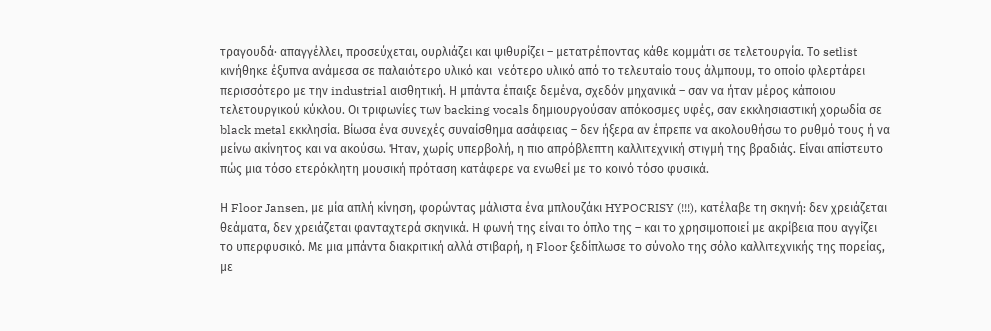τραγουδά· απαγγέλλει, προσεύχεται, ουρλιάζει και ψιθυρίζει – μετατρέποντας κάθε κομμάτι σε τελετουργία. Το setlist κινήθηκε έξυπνα ανάμεσα σε παλαιότερο υλικό και  νεότερο υλικό από το τελευταίο τους άλμπουμ, το οποίο φλερτάρει περισσότερο με την industrial αισθητική. Η μπάντα έπαιξε δεμένα, σχεδόν μηχανικά – σαν να ήταν μέρος κάποιου τελετουργικού κύκλου. Οι τριφωνίες των backing vocals δημιουργούσαν απόκοσμες υφές, σαν εκκλησιαστική χορωδία σε black metal εκκλησία. Βίωσα ένα συνεχές συναίσθημα ασάφειας – δεν ήξερα αν έπρεπε να ακολουθήσω το ρυθμό τους ή να μείνω ακίνητος και να ακούσω. Ήταν, χωρίς υπερβολή, η πιο απρόβλεπτη καλλιτεχνική στιγμή της βραδιάς. Είναι απίστευτο πώς μια τόσο ετερόκλητη μουσική πρόταση κατάφερε να ενωθεί με το κοινό τόσο φυσικά.

Η Floor Jansen, με μία απλή κίνηση, φορώντας μάλιστα ένα μπλουζάκι HYPOCRISY (!!!), κατέλαβε τη σκηνή: δεν χρειάζεται θεάματα, δεν χρειάζεται φανταχτερά σκηνικά. Η φωνή της είναι το όπλο της – και το χρησιμοποιεί με ακρίβεια που αγγίζει το υπερφυσικό. Με μια μπάντα διακριτική αλλά στιβαρή, η Floor ξεδίπλωσε το σύνολο της σόλο καλλιτεχνικής της πορείας, με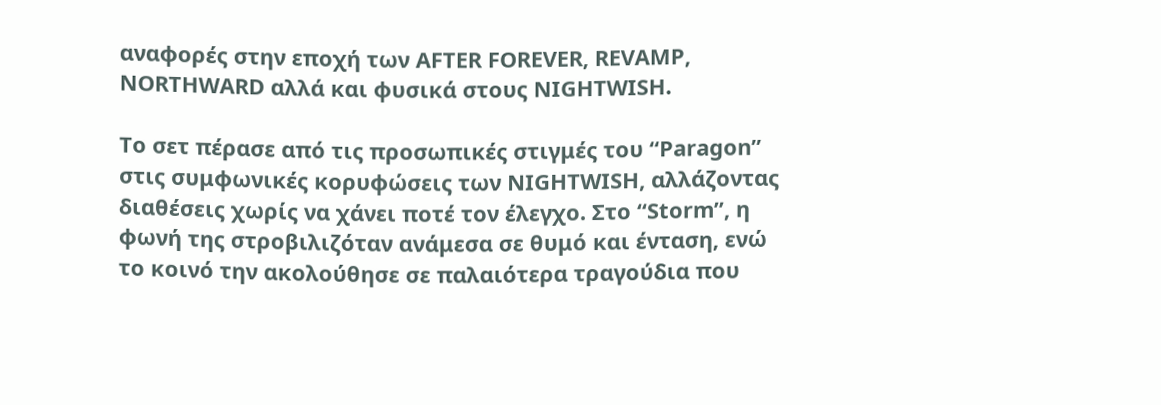αναφορές στην εποχή των AFTER FOREVER, REVAMP, NORTHWARD αλλά και φυσικά στους NIGHTWISH.

Το σετ πέρασε από τις προσωπικές στιγμές του “Paragon” στις συμφωνικές κορυφώσεις των NIGHTWISH, αλλάζοντας διαθέσεις χωρίς να χάνει ποτέ τον έλεγχο. Στο “Storm”, η φωνή της στροβιλιζόταν ανάμεσα σε θυμό και ένταση, ενώ το κοινό την ακολούθησε σε παλαιότερα τραγούδια που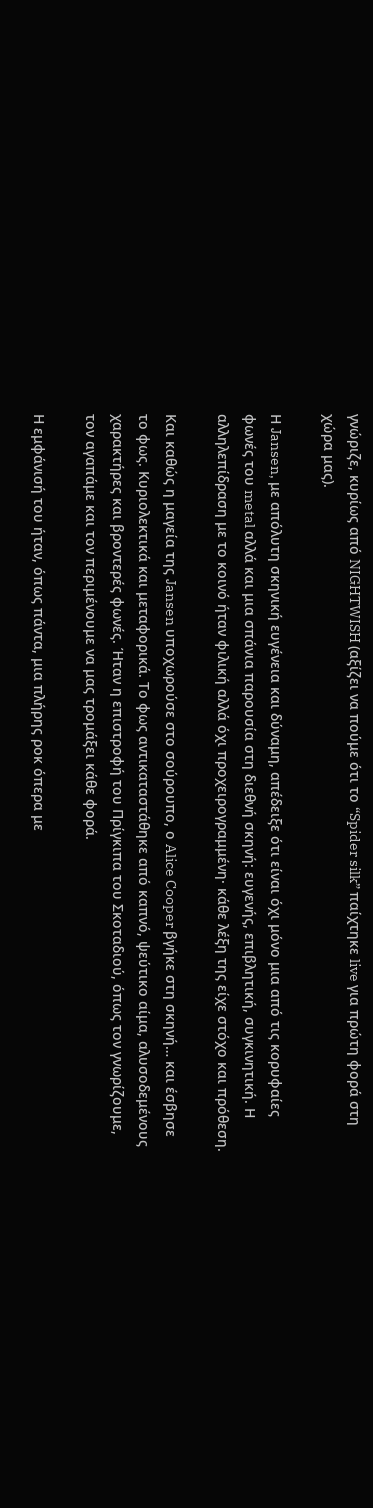γνώριζε, κυρίως από NIGHTWISH (αξίζει να πούμε ότι το “Spider silk” παίχτηκε live για πρώτη φορά στη χώρα μας).

Η Jansen, με απόλυτη σκηνική ευγένεια και δύναμη, απέδειξε ότι είναι όχι μόνο μια από τις κορυφαίες φωνές του metal αλλά και μια σπάνια παρουσία στη διεθνή σκηνή: ευγενής, επιβλητική, συγκινητική. Η αλληλεπίδραση με το κοινό ήταν φιλική αλλά όχι προχειρογραμμένη· κάθε λέξη της είχε στόχο και πρόθεση.

Και καθώς η μαγεία της Jansen υποχωρούσε στο σούρουπο, ο Alice Cooper βγήκε στη σκηνή… και έσβησε το φως. Κυριολεκτικά και μεταφορικά. Το φως αντικαταστάθηκε από καπνό, ψεύτικο αίμα, αλυσοδεμένους χαρακτήρες και βροντερές φωνές. Ήταν η επιστροφή του Πρίγκιπα του Σκοταδιού, όπως τον γνωρίζουμε, τον αγαπάμε και τον περιμένουμε να μας τρομάξει κάθε φορά.

Η εμφάνισή του ήταν, όπως πάντα, μια πλήρης ροκ όπερα με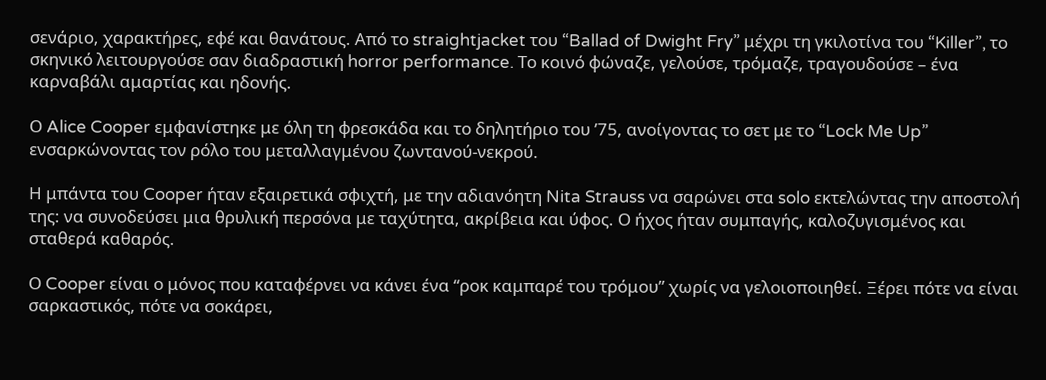σενάριο, χαρακτήρες, εφέ και θανάτους. Από το straightjacket του “Ballad of Dwight Fry” μέχρι τη γκιλοτίνα του “Killer”, το σκηνικό λειτουργούσε σαν διαδραστική horror performance. Το κοινό φώναζε, γελούσε, τρόμαζε, τραγουδούσε – ένα καρναβάλι αμαρτίας και ηδονής.

Ο Alice Cooper εμφανίστηκε με όλη τη φρεσκάδα και το δηλητήριο του ’75, ανοίγοντας το σετ με το “Lock Me Up” ενσαρκώνοντας τον ρόλο του μεταλλαγμένου ζωντανού-νεκρού.

Η μπάντα του Cooper ήταν εξαιρετικά σφιχτή, με την αδιανόητη Nita Strauss να σαρώνει στα solo εκτελώντας την αποστολή της: να συνοδεύσει μια θρυλική περσόνα με ταχύτητα, ακρίβεια και ύφος. Ο ήχος ήταν συμπαγής, καλοζυγισμένος και σταθερά καθαρός.

Ο Cooper είναι ο μόνος που καταφέρνει να κάνει ένα “ροκ καμπαρέ του τρόμου” χωρίς να γελοιοποιηθεί. Ξέρει πότε να είναι σαρκαστικός, πότε να σοκάρει,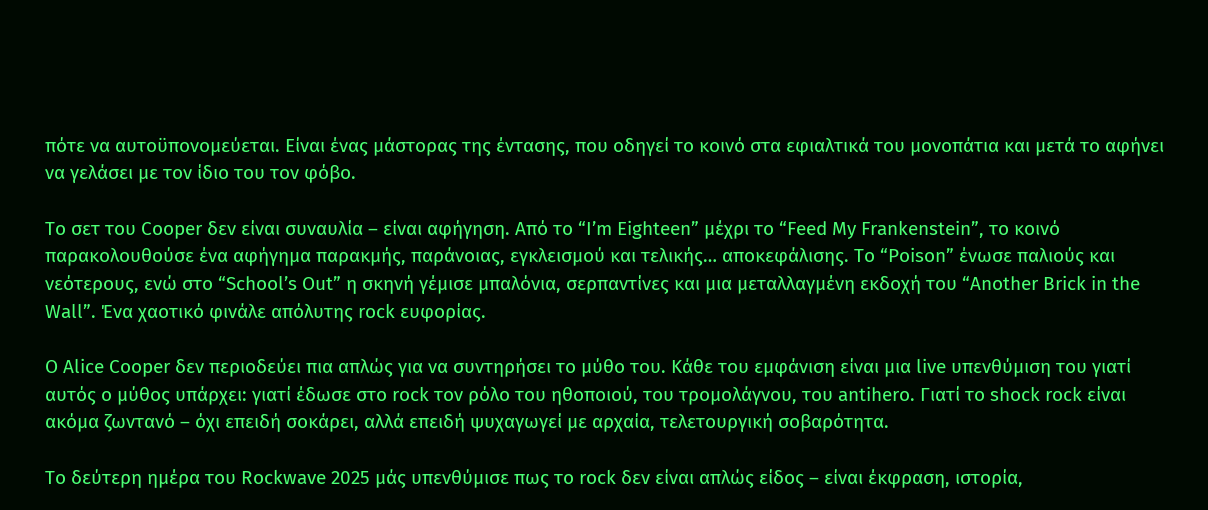πότε να αυτοϋπονομεύεται. Είναι ένας μάστορας της έντασης, που οδηγεί το κοινό στα εφιαλτικά του μονοπάτια και μετά το αφήνει να γελάσει με τον ίδιο του τον φόβο.

Το σετ του Cooper δεν είναι συναυλία – είναι αφήγηση. Από το “I’m Eighteen” μέχρι το “Feed My Frankenstein”, το κοινό παρακολουθούσε ένα αφήγημα παρακμής, παράνοιας, εγκλεισμού και τελικής… αποκεφάλισης. Το “Poison” ένωσε παλιούς και νεότερους, ενώ στο “School’s Out” η σκηνή γέμισε μπαλόνια, σερπαντίνες και μια μεταλλαγμένη εκδοχή του “Another Brick in the Wall”. Ένα χαοτικό φινάλε απόλυτης rock ευφορίας.

Ο Alice Cooper δεν περιοδεύει πια απλώς για να συντηρήσει το μύθο του. Κάθε του εμφάνιση είναι μια live υπενθύμιση του γιατί αυτός ο μύθος υπάρχει: γιατί έδωσε στο rock τον ρόλο του ηθοποιού, του τρομολάγνου, του antihero. Γιατί το shock rock είναι ακόμα ζωντανό – όχι επειδή σοκάρει, αλλά επειδή ψυχαγωγεί με αρχαία, τελετουργική σοβαρότητα.

Το δεύτερη ημέρα του Rockwave 2025 μάς υπενθύμισε πως το rock δεν είναι απλώς είδος – είναι έκφραση, ιστορία,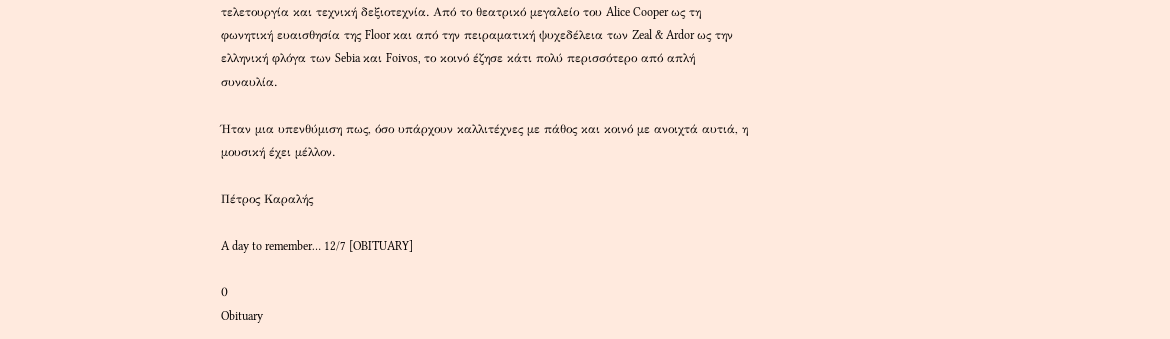τελετουργία και τεχνική δεξιοτεχνία. Από το θεατρικό μεγαλείο του Alice Cooper ως τη φωνητική ευαισθησία της Floor και από την πειραματική ψυχεδέλεια των Zeal & Ardor ως την ελληνική φλόγα των Sebia και Foivos, το κοινό έζησε κάτι πολύ περισσότερο από απλή συναυλία.

Ήταν μια υπενθύμιση πως, όσο υπάρχουν καλλιτέχνες με πάθος και κοινό με ανοιχτά αυτιά, η μουσική έχει μέλλον.

Πέτρος Καραλής

A day to remember… 12/7 [OBITUARY]

0
Obituary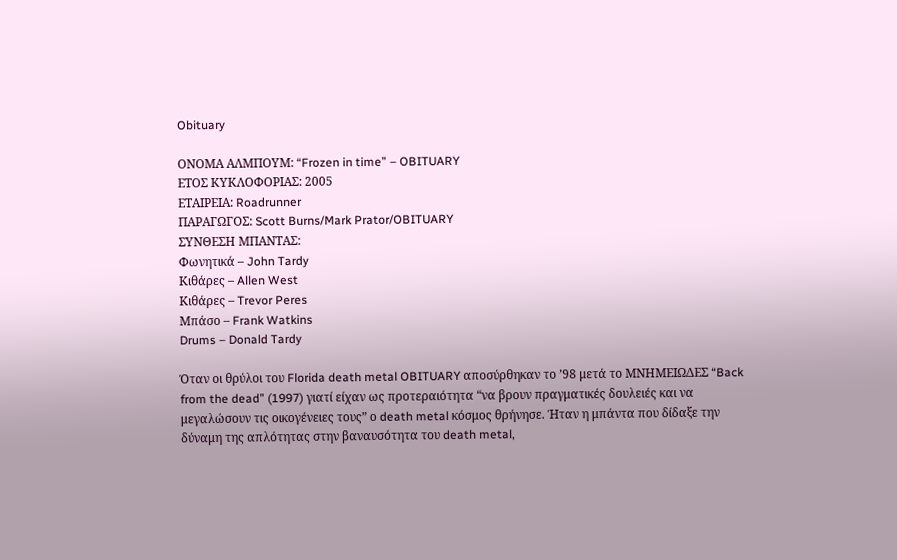Obituary

ΟΝΟΜΑ ΑΛΜΠΟΥΜ: “Frozen in time” – OBITUARY
ΕΤΟΣ ΚΥΚΛΟΦΟΡΙΑΣ: 2005
ΕΤΑΙΡΕΙΑ: Roadrunner
ΠΑΡΑΓΩΓΟΣ: Scott Burns/Mark Prator/OBITUARY
ΣΥΝΘΕΣΗ ΜΠΑΝΤΑΣ:
Φωνητικά – John Tardy
Κιθάρες – Allen West
Κιθάρες – Trevor Peres
Μπάσο – Frank Watkins
Drums – Donald Tardy

Όταν οι θρύλοι του Florida death metal OBITUARY αποσύρθηκαν το ’98 μετά το ΜΝΗΜΕΙΩΔΕΣ “Back from the dead” (1997) γιατί είχαν ως προτεραιότητα “να βρουν πραγματικές δουλειές και να μεγαλώσουν τις οικογένειες τους” ο death metal κόσμος θρήνησε. Ήταν η μπάντα που δίδαξε την δύναμη της απλότητας στην βαναυσότητα του death metal,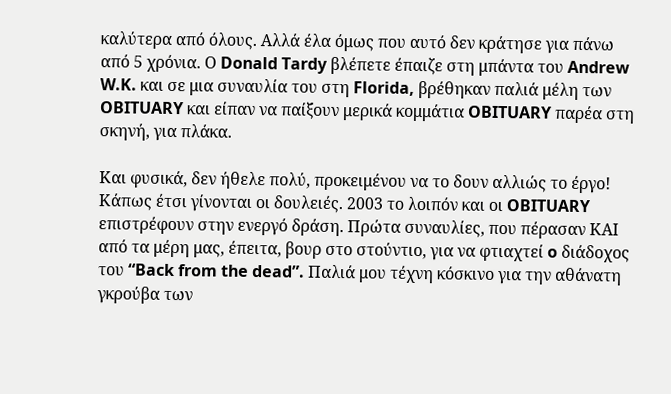καλύτερα από όλους. Αλλά έλα όμως που αυτό δεν κράτησε για πάνω από 5 χρόνια. Ο Donald Tardy βλέπετε έπαιζε στη μπάντα του Andrew W.K. και σε μια συναυλία του στη Florida, βρέθηκαν παλιά μέλη των OBITUARY και είπαν να παίξουν μερικά κομμάτια OBITUARY παρέα στη σκηνή, για πλάκα.

Και φυσικά, δεν ήθελε πολύ, προκειμένου να το δουν αλλιώς το έργο! Κάπως έτσι γίνονται οι δουλειές. 2003 το λοιπόν και οι OBITUARY επιστρέφουν στην ενεργό δράση. Πρώτα συναυλίες, που πέρασαν ΚΑΙ από τα μέρη μας, έπειτα, βουρ στο στούντιο, για να φτιαχτεί o διάδοχος του “Back from the dead”. Παλιά μου τέχνη κόσκινο για την αθάνατη γκρούβα των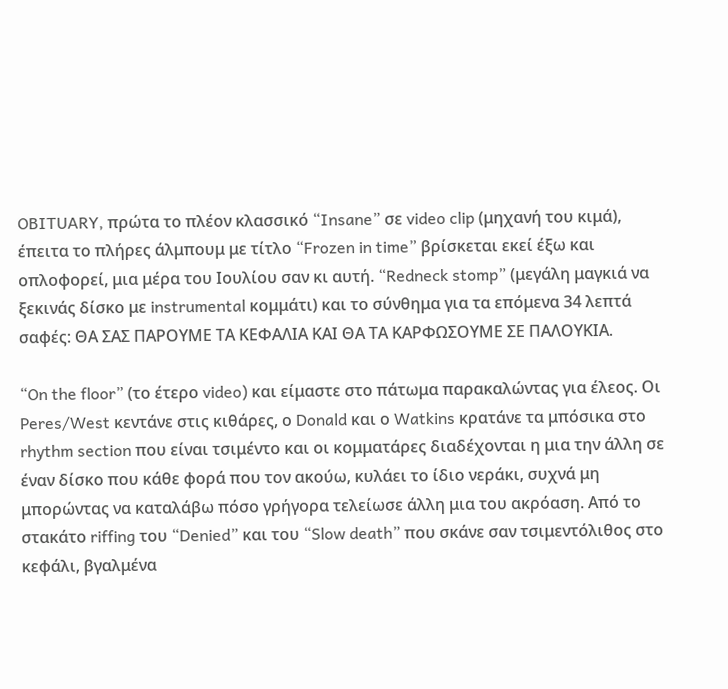OBITUARY, πρώτα το πλέον κλασσικό “Insane” σε video clip (μηχανή του κιμά), έπειτα το πλήρες άλμπουμ με τίτλο “Frozen in time” βρίσκεται εκεί έξω και οπλοφορεί, μια μέρα του Ιουλίου σαν κι αυτή. “Redneck stomp” (μεγάλη μαγκιά να ξεκινάς δίσκο με instrumental κομμάτι) και το σύνθημα για τα επόμενα 34 λεπτά σαφές: ΘΑ ΣΑΣ ΠΑΡΟΥΜΕ ΤΑ ΚΕΦΑΛΙΑ ΚΑΙ ΘΑ ΤΑ ΚΑΡΦΩΣΟΥΜΕ ΣΕ ΠΑΛΟΥΚΙΑ.

“On the floor” (το έτερο video) και είμαστε στο πάτωμα παρακαλώντας για έλεος. Οι Peres/West κεντάνε στις κιθάρες, ο Donald και ο Watkins κρατάνε τα μπόσικα στο rhythm section που είναι τσιμέντο και οι κομματάρες διαδέχονται η μια την άλλη σε έναν δίσκο που κάθε φορά που τον ακούω, κυλάει το ίδιο νεράκι, συχνά μη μπορώντας να καταλάβω πόσο γρήγορα τελείωσε άλλη μια του ακρόαση. Από το στακάτο riffing του “Denied” και του “Slow death” που σκάνε σαν τσιμεντόλιθος στο κεφάλι, βγαλμένα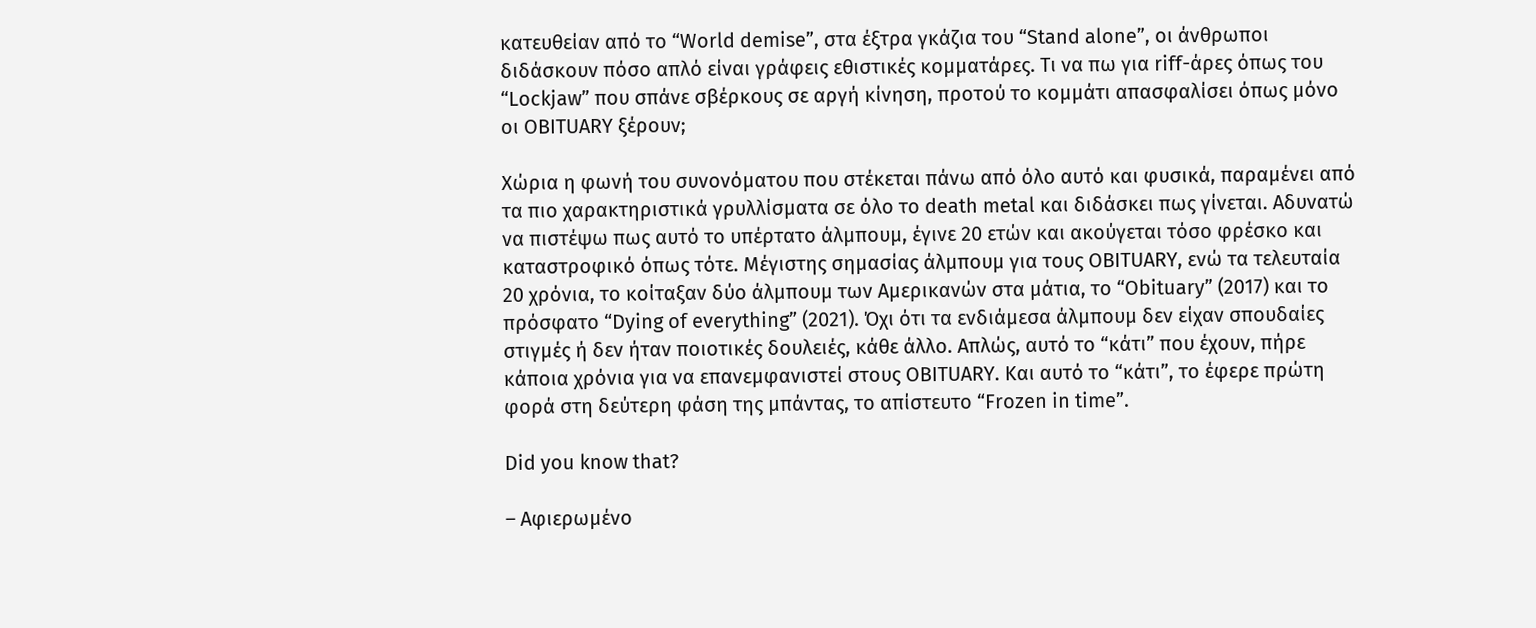κατευθείαν από το “World demise”, στα έξτρα γκάζια του “Stand alone”, οι άνθρωποι διδάσκουν πόσο απλό είναι γράφεις εθιστικές κομματάρες. Τι να πω για riff-άρες όπως του “Lockjaw” που σπάνε σβέρκους σε αργή κίνηση, προτού το κομμάτι απασφαλίσει όπως μόνο οι OBITUARY ξέρουν;

Χώρια η φωνή του συνονόματου που στέκεται πάνω από όλο αυτό και φυσικά, παραμένει από τα πιο χαρακτηριστικά γρυλλίσματα σε όλο το death metal και διδάσκει πως γίνεται. Αδυνατώ να πιστέψω πως αυτό το υπέρτατο άλμπουμ, έγινε 20 ετών και ακούγεται τόσο φρέσκο και καταστροφικό όπως τότε. Μέγιστης σημασίας άλμπουμ για τους OBITUARY, ενώ τα τελευταία 20 χρόνια, το κοίταξαν δύο άλμπουμ των Αμερικανών στα μάτια, το “Obituary” (2017) και το πρόσφατο “Dying of everything” (2021). Όχι ότι τα ενδιάμεσα άλμπουμ δεν είχαν σπουδαίες στιγμές ή δεν ήταν ποιοτικές δουλειές, κάθε άλλο. Απλώς, αυτό το “κάτι” που έχουν, πήρε κάποια χρόνια για να επανεμφανιστεί στους OBITUARY. Και αυτό το “κάτι”, το έφερε πρώτη φορά στη δεύτερη φάση της μπάντας, το απίστευτο “Frozen in time”.

Did you know that?

– Αφιερωμένο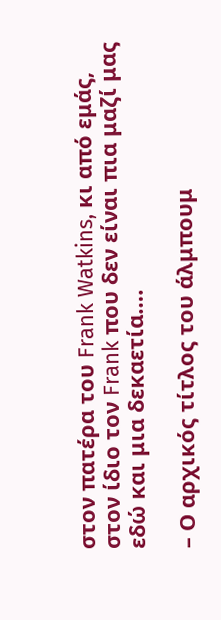στον πατέρα του Frank Watkins, κι από εμάς, στον ίδιο τον Frank που δεν είναι πια μαζί μας εδώ και μια δεκαετία….

– Ο αρχικός τίτλος του άλμπουμ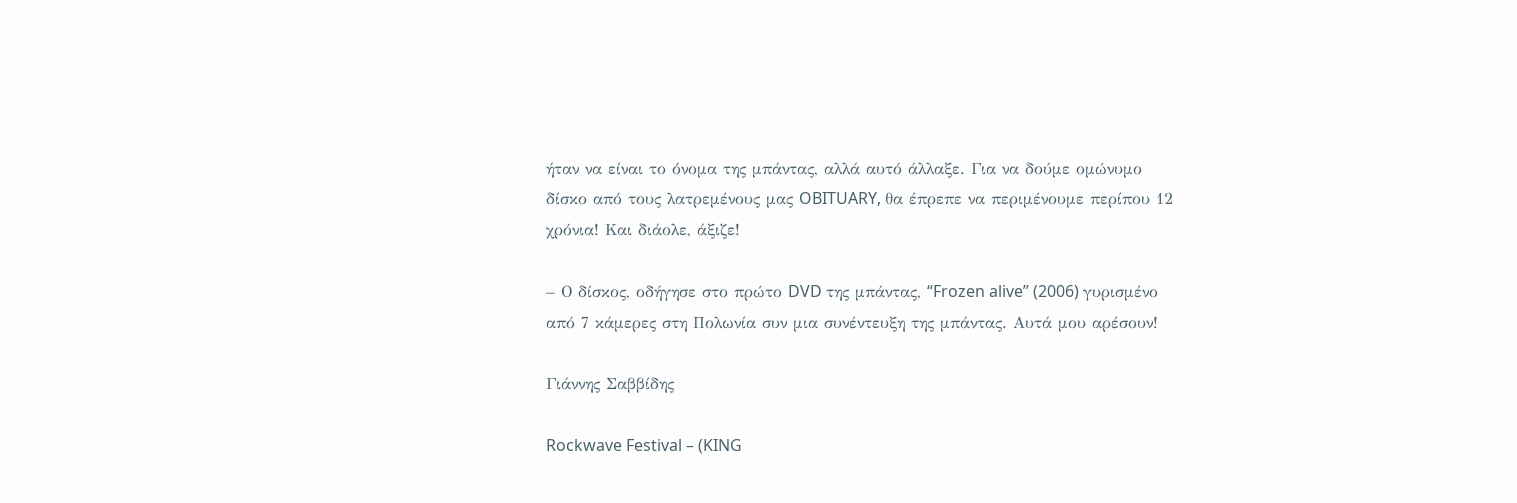ήταν να είναι το όνομα της μπάντας, αλλά αυτό άλλαξε. Για να δούμε ομώνυμο δίσκο από τους λατρεμένους μας OBITUARY, θα έπρεπε να περιμένουμε περίπου 12 χρόνια! Και διάολε, άξιζε!

– Ο δίσκος, οδήγησε στο πρώτο DVD της μπάντας, “Frozen alive” (2006) γυρισμένο από 7 κάμερες στη Πολωνία συν μια συνέντευξη της μπάντας. Αυτά μου αρέσουν!

Γιάννης Σαββίδης

Rockwave Festival – (KING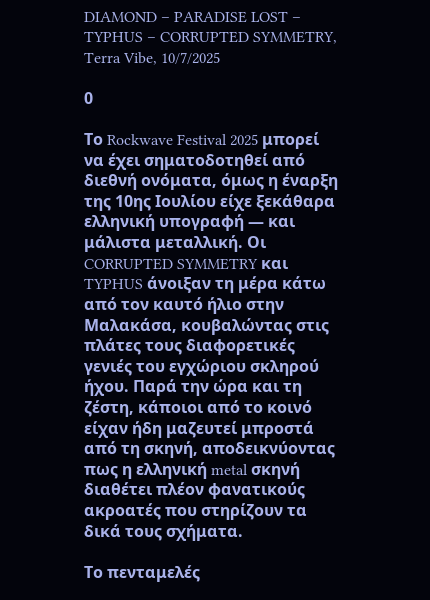DIAMOND – PARADISE LOST – TYPHUS – CORRUPTED SYMMETRY, Terra Vibe, 10/7/2025

0

Το Rockwave Festival 2025 μπορεί να έχει σηματοδοτηθεί από διεθνή ονόματα, όμως η έναρξη της 10ης Ιουλίου είχε ξεκάθαρα ελληνική υπογραφή — και μάλιστα μεταλλική. Οι CORRUPTED SYMMETRY και TYPHUS άνοιξαν τη μέρα κάτω από τον καυτό ήλιο στην Μαλακάσα, κουβαλώντας στις πλάτες τους διαφορετικές γενιές του εγχώριου σκληρού ήχου. Παρά την ώρα και τη ζέστη, κάποιοι από το κοινό είχαν ήδη μαζευτεί μπροστά από τη σκηνή, αποδεικνύοντας πως η ελληνική metal σκηνή διαθέτει πλέον φανατικούς ακροατές που στηρίζουν τα δικά τους σχήματα.

Το πενταμελές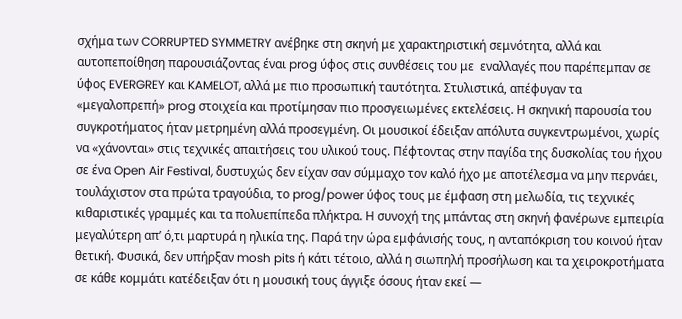σχήμα των CORRUPTED SYMMETRY ανέβηκε στη σκηνή με χαρακτηριστική σεμνότητα, αλλά και αυτοπεποίθηση παρουσιάζοντας έναι prog ύφος στις συνθέσεις του με  εναλλαγές που παρέπεμπαν σε ύφος EVERGREY και KAMELOT, αλλά με πιο προσωπική ταυτότητα. Στυλιστικά, απέφυγαν τα «μεγαλοπρεπή» prog στοιχεία και προτίμησαν πιο προσγειωμένες εκτελέσεις. Η σκηνική παρουσία του συγκροτήματος ήταν μετρημένη αλλά προσεγμένη. Οι μουσικοί έδειξαν απόλυτα συγκεντρωμένοι, χωρίς να «χάνονται» στις τεχνικές απαιτήσεις του υλικού τους. Πέφτοντας στην παγίδα της δυσκολίας του ήχου σε ένα Open Air Festival, δυστυχώς δεν είχαν σαν σύμμαχο τον καλό ήχο με αποτέλεσμα να μην περνάει, τουλάχιστον στα πρώτα τραγούδια, το prog/power ύφος τους με έμφαση στη μελωδία, τις τεχνικές κιθαριστικές γραμμές και τα πολυεπίπεδα πλήκτρα. Η συνοχή της μπάντας στη σκηνή φανέρωνε εμπειρία μεγαλύτερη απ’ ό,τι μαρτυρά η ηλικία της. Παρά την ώρα εμφάνισής τους, η ανταπόκριση του κοινού ήταν θετική. Φυσικά, δεν υπήρξαν mosh pits ή κάτι τέτοιο, αλλά η σιωπηλή προσήλωση και τα χειροκροτήματα σε κάθε κομμάτι κατέδειξαν ότι η μουσική τους άγγιξε όσους ήταν εκεί —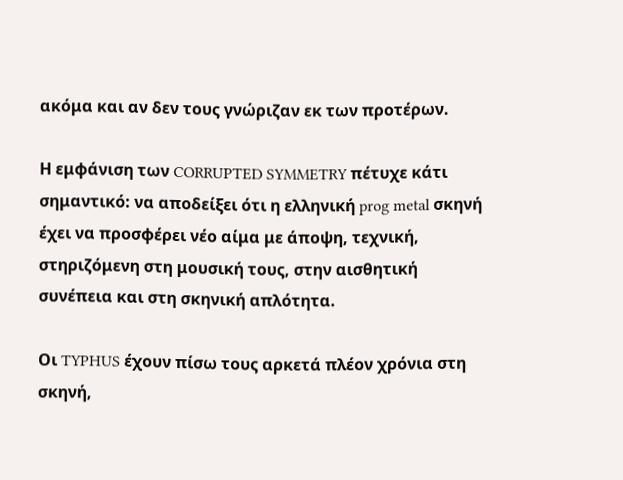ακόμα και αν δεν τους γνώριζαν εκ των προτέρων.

Η εμφάνιση των CORRUPTED SYMMETRY πέτυχε κάτι σημαντικό: να αποδείξει ότι η ελληνική prog metal σκηνή έχει να προσφέρει νέο αίμα με άποψη, τεχνική, στηριζόμενη στη μουσική τους, στην αισθητική συνέπεια και στη σκηνική απλότητα.

Οι TYPHUS έχουν πίσω τους αρκετά πλέον χρόνια στη σκηνή,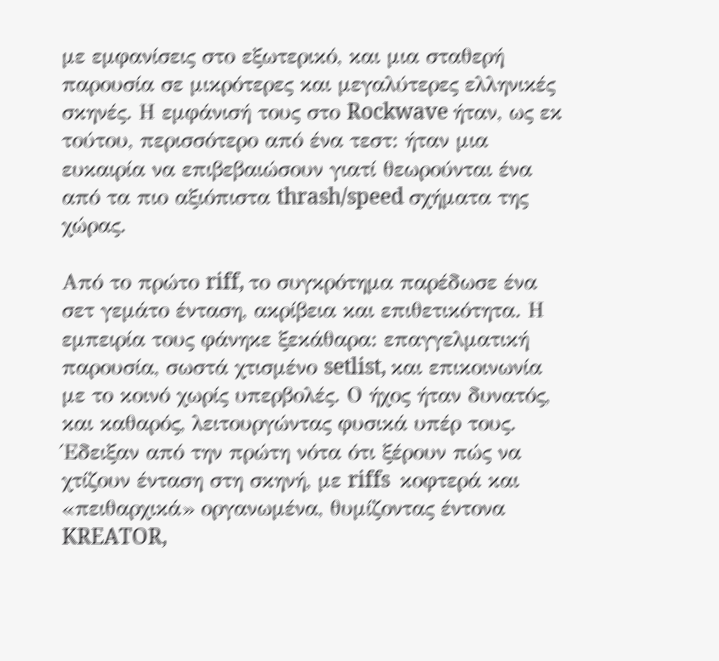με εμφανίσεις στο εξωτερικό, και μια σταθερή παρουσία σε μικρότερες και μεγαλύτερες ελληνικές σκηνές. Η εμφάνισή τους στο Rockwave ήταν, ως εκ τούτου, περισσότερο από ένα τεστ: ήταν μια ευκαιρία να επιβεβαιώσουν γιατί θεωρούνται ένα από τα πιο αξιόπιστα thrash/speed σχήματα της χώρας.

Από το πρώτο riff, το συγκρότημα παρέδωσε ένα σετ γεμάτο ένταση, ακρίβεια και επιθετικότητα. Η εμπειρία τους φάνηκε ξεκάθαρα: επαγγελματική παρουσία, σωστά χτισμένο setlist, και επικοινωνία με το κοινό χωρίς υπερβολές. Ο ήχος ήταν δυνατός, και καθαρός, λειτουργώντας φυσικά υπέρ τους. Έδειξαν από την πρώτη νότα ότι ξέρουν πώς να χτίζουν ένταση στη σκηνή, με riffs  κοφτερά και «πειθαρχικά» οργανωμένα, θυμίζοντας έντονα KREATOR,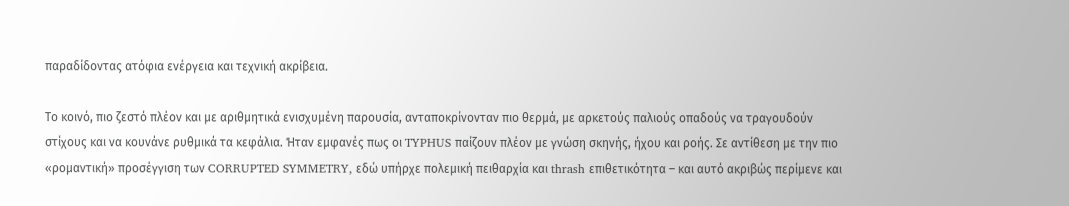παραδίδοντας ατόφια ενέργεια και τεχνική ακρίβεια.

Το κοινό, πιο ζεστό πλέον και με αριθμητικά ενισχυμένη παρουσία, ανταποκρίνονταν πιο θερμά, με αρκετούς παλιούς οπαδούς να τραγουδούν στίχους και να κουνάνε ρυθμικά τα κεφάλια. Ήταν εμφανές πως οι TYPHUS παίζουν πλέον με γνώση σκηνής, ήχου και ροής. Σε αντίθεση με την πιο «ρομαντική» προσέγγιση των CORRUPTED SYMMETRY, εδώ υπήρχε πολεμική πειθαρχία και thrash επιθετικότητα – και αυτό ακριβώς περίμενε και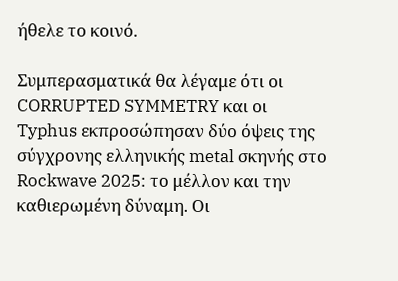ήθελε το κοινό.

Συμπερασματικά θα λέγαμε ότι οι CORRUPTED SYMMETRY και οι Typhus εκπροσώπησαν δύο όψεις της σύγχρονης ελληνικής metal σκηνής στο Rockwave 2025: το μέλλον και την καθιερωμένη δύναμη. Οι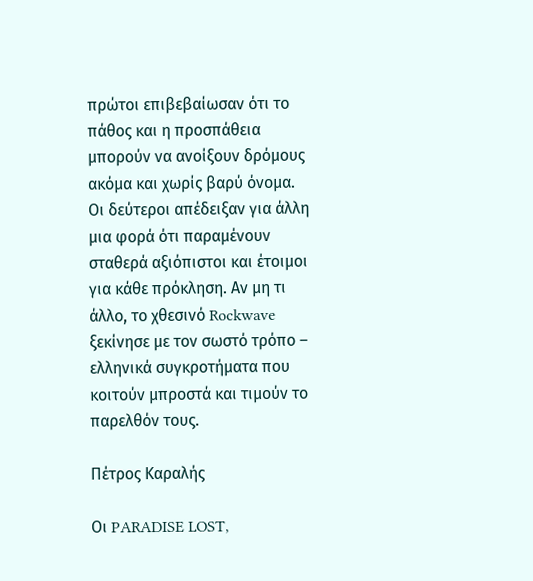πρώτοι επιβεβαίωσαν ότι το πάθος και η προσπάθεια μπορούν να ανοίξουν δρόμους ακόμα και χωρίς βαρύ όνομα. Οι δεύτεροι απέδειξαν για άλλη μια φορά ότι παραμένουν σταθερά αξιόπιστοι και έτοιμοι για κάθε πρόκληση. Αν μη τι άλλο, το χθεσινό Rockwave ξεκίνησε με τον σωστό τρόπο – ελληνικά συγκροτήματα που κοιτούν μπροστά και τιμούν το παρελθόν τους.

Πέτρος Καραλής

Οι PARADISE LOST,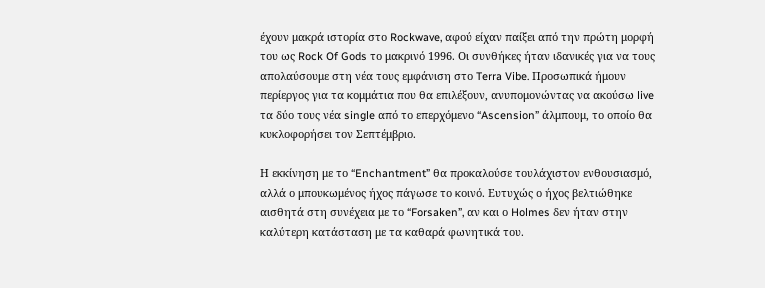έχουν μακρά ιστορία στο Rockwave, αφού είχαν παίξει από την πρώτη μορφή του ως Rock Of Gods το μακρινό 1996. Οι συνθήκες ήταν ιδανικές για να τους απολαύσουμε στη νέα τους εμφάνιση στο Terra Vibe. Προσωπικά ήμουν περίεργος για τα κομμάτια που θα επιλέξουν, ανυπομονώντας να ακούσω live τα δύο τους νέα single από το επερχόμενο “Ascension” άλμπουμ, το οποίο θα κυκλοφορήσει τον Σεπτέμβριο.

Η εκκίνηση με το “Enchantment” θα προκαλούσε τουλάχιστον ενθουσιασμό, αλλά ο μπουκωμένος ήχος πάγωσε το κοινό. Ευτυχώς ο ήχος βελτιώθηκε αισθητά στη συνέχεια με το “Forsaken”, αν και ο Holmes δεν ήταν στην καλύτερη κατάσταση με τα καθαρά φωνητικά του.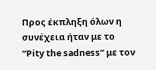Προς έκπληξη όλων η συνέχεια ήταν με το “Pity the sadness” με τον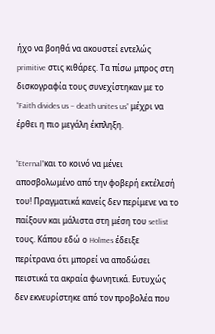ήχο να βοηθά να ακουστεί εντελώς primitive στις κιθάρες. Τα πίσω μπρος στη δισκογραφία τους συνεχίστηκαν με το “Faith divides us – death unites us” μέχρι να έρθει η πιο μεγάλη έκπληξη.

“Eternal”και το κοινό να μένει αποσβολωμένο από την φοβερή εκτέλεσή του! Πραγματικά κανείς δεν περίμενε να το παίξουν και μάλιστα στη μέση του setlist τους. Κάπου εδώ ο Holmes έδειξε περίτρανα ότι μπορεί να αποδώσει πειστικά τα ακραία φωνητικά. Ευτυχώς δεν εκνευρίστηκε από τον προβολέα που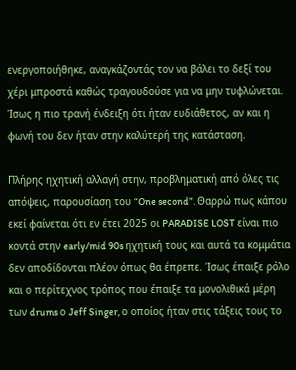ενεργοποιήθηκε, αναγκάζοντάς τον να βάλει το δεξί του χέρι μπροστά καθώς τραγουδούσε για να μην τυφλώνεται. Ίσως η πιο τρανή ένδειξη ότι ήταν ευδιάθετος, αν και η φωνή του δεν ήταν στην καλύτερή της κατάσταση.

Πλήρης ηχητική αλλαγή στην, προβληματική από όλες τις απόψεις, παρουσίαση του “One second”. Θαρρώ πως κάπου εκεί φαίνεται ότι εν έτει 2025 οι PARADISE LOST είναι πιο κοντά στην early/mid 90s ηχητική τους και αυτά τα κομμάτια δεν αποδίδονται πλέον όπως θα έπρεπε. Ίσως έπαιξε ρόλο και ο περίτεχνος τρόπος που έπαιξε τα μονολιθικά μέρη των drums ο Jeff Singer, ο οποίος ήταν στις τάξεις τους το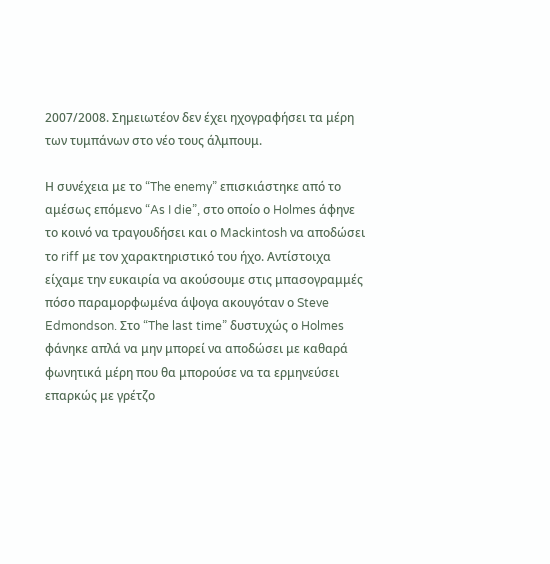2007/2008. Σημειωτέον δεν έχει ηχογραφήσει τα μέρη των τυμπάνων στο νέο τους άλμπουμ.

Η συνέχεια με το “The enemy” επισκιάστηκε από το αμέσως επόμενο “As I die”, στο οποίο ο Holmes άφηνε το κοινό να τραγουδήσει και ο Mackintosh να αποδώσει το riff με τον χαρακτηριστικό του ήχο. Αντίστοιχα είχαμε την ευκαιρία να ακούσουμε στις μπασογραμμές πόσο παραμορφωμένα άψογα ακουγόταν ο Steve Edmondson. Στο “The last time” δυστυχώς ο Holmes φάνηκε απλά να μην μπορεί να αποδώσει με καθαρά φωνητικά μέρη που θα μπορούσε να τα ερμηνεύσει επαρκώς με γρέτζο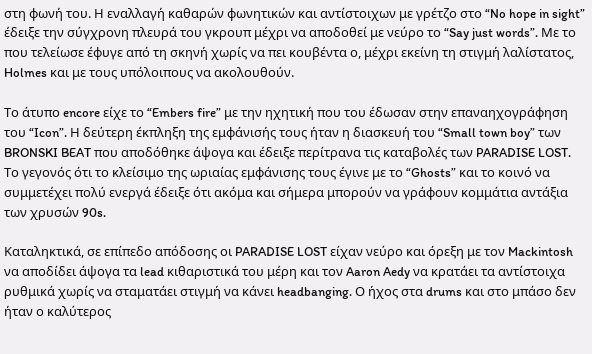στη φωνή του. Η εναλλαγή καθαρών φωνητικών και αντίστοιχων με γρέτζο στο “No hope in sight” έδειξε την σύγχρονη πλευρά του γκρουπ μέχρι να αποδοθεί με νεύρο το “Say just words”. Με το που τελείωσε έφυγε από τη σκηνή χωρίς να πει κουβέντα ο, μέχρι εκείνη τη στιγμή λαλίστατος, Holmes και με τους υπόλοιπους να ακολουθούν.

Tο άτυπο encore είχε το “Embers fire” με την ηχητική που του έδωσαν στην επαναηχογράφηση του “Icon”. Η δεύτερη έκπληξη της εμφάνισής τους ήταν η διασκευή του “Small town boy” των BRONSKI BEAT που αποδόθηκε άψογα και έδειξε περίτρανα τις καταβολές των PARADISE LOST. Το γεγονός ότι το κλείσιμο της ωριαίας εμφάνισης τους έγινε με το “Ghosts” και το κοινό να συμμετέχει πολύ ενεργά έδειξε ότι ακόμα και σήμερα μπορούν να γράφουν κομμάτια αντάξια των χρυσών 90s.

Καταληκτικά, σε επίπεδο απόδοσης οι PARADISE LOST είχαν νεύρο και όρεξη με τον Mackintosh να αποδίδει άψογα τα lead κιθαριστικά του μέρη και τον Aaron Aedy να κρατάει τα αντίστοιχα ρυθμικά χωρίς να σταματάει στιγμή να κάνει headbanging. Ο ήχος στα drums και στο μπάσο δεν ήταν ο καλύτερος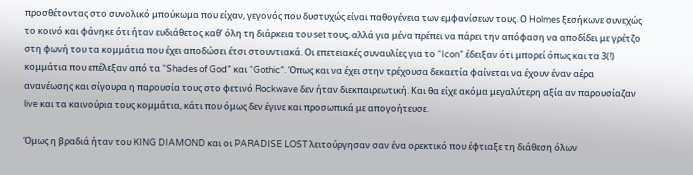προσθέτοντας στο συνολικό μπούκωμα που είχαν, γεγονός που δυστυχώς είναι παθογένεια των εμφανίσεων τους. Ο Holmes ξεσήκωνε συνεχώς το κοινό και φάνηκε ότι ήταν ευδιάθετος καθ’ όλη τη διάρκεια του set τους, αλλά για μένα πρέπει να πάρει την απόφαση να αποδίδει με γρέτζο στη φωνή του τα κομμάτια που έχει αποδώσει έτσι στουντιακά. Οι επετειακές συναυλίες για το “Icon” έδειξαν ότι μπορεί όπως και τα 3(!) κομμάτια που επέλεξαν από τα “Shades of God” και “Gothic”. Όπως και να έχει στην τρέχουσα δεκαετία φαίνεται να έχουν έναν αέρα ανανέωσης και σίγουρα η παρουσία τους στο φετινό Rockwave δεν ήταν διεκπαιρεωτική. Και θα είχε ακόμα μεγαλύτερη αξία αν παρουσίαζαν live και τα καινούρια τους κομμάτια, κάτι που όμως δεν έγινε και προσωπικά με απογοήτευσε.

Όμως η βραδιά ήταν του KING DIAMOND και οι PARADISE LOST λειτούργησαν σαν ένα ορεκτικό που έφτιαξε τη διάθεση όλων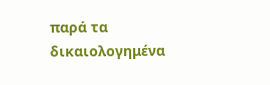παρά τα δικαιολογημένα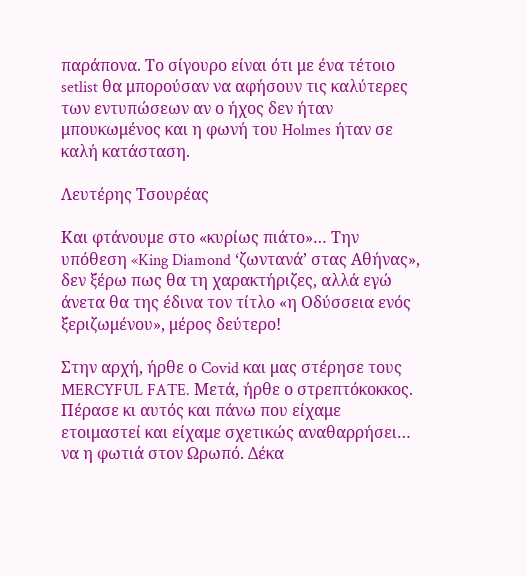παράπονα. Το σίγουρο είναι ότι με ένα τέτοιο setlist θα μπορούσαν να αφήσουν τις καλύτερες των εντυπώσεων αν ο ήχος δεν ήταν μπουκωμένος και η φωνή του Holmes ήταν σε καλή κατάσταση.

Λευτέρης Τσουρέας

Και φτάνουμε στο «κυρίως πιάτο»… Την υπόθεση «King Diamond ‘ζωντανά’ στας Αθήνας», δεν ξέρω πως θα τη χαρακτήριζες, αλλά εγώ άνετα θα της έδινα τον τίτλο «η Οδύσσεια ενός ξεριζωμένου», μέρος δεύτερο!

Στην αρχή, ήρθε ο Covid και μας στέρησε τους MERCYFUL FATE. Μετά, ήρθε ο στρεπτόκοκκος. Πέρασε κι αυτός και πάνω που είχαμε ετοιμαστεί και είχαμε σχετικώς αναθαρρήσει… να η φωτιά στον Ωρωπό. Δέκα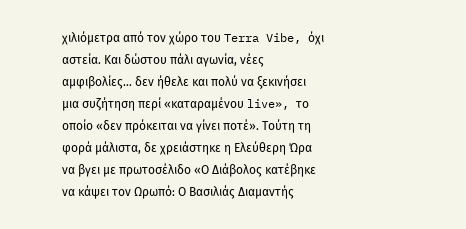χιλιόμετρα από τον χώρο του Terra Vibe, όχι αστεία. Και δώστου πάλι αγωνία, νέες αμφιβολίες… δεν ήθελε και πολύ να ξεκινήσει μια συζήτηση περί «καταραμένου live», το οποίο «δεν πρόκειται να γίνει ποτέ». Τούτη τη φορά μάλιστα, δε χρειάστηκε η Ελεύθερη Ώρα να βγει με πρωτοσέλιδο «Ο Διάβολος κατέβηκε να κάψει τον Ωρωπό: Ο Βασιλιάς Διαμαντής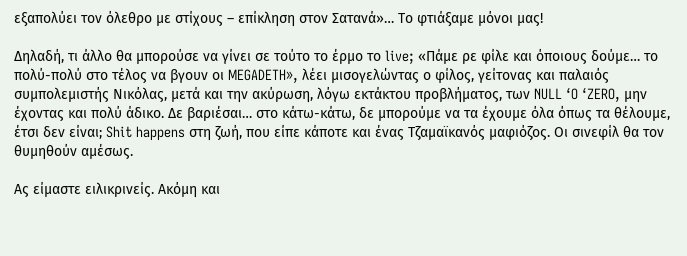εξαπολύει τον όλεθρο με στίχους – επίκληση στον Σατανά»… Το φτιάξαμε μόνοι μας!

Δηλαδή, τι άλλο θα μπορούσε να γίνει σε τούτο το έρμο το live; «Πάμε ρε φίλε και όποιους δούμε… το πολύ-πολύ στο τέλος να βγουν οι MEGADETH», λέει μισογελώντας ο φίλος, γείτονας και παλαιός συμπολεμιστής Νικόλας, μετά και την ακύρωση, λόγω εκτάκτου προβλήματος, των NULL ‘O ‘ZERO, μην έχοντας και πολύ άδικο. Δε βαριέσαι… στο κάτω-κάτω, δε μπορούμε να τα έχουμε όλα όπως τα θέλουμε, έτσι δεν είναι; Shit happens στη ζωή, που είπε κάποτε και ένας Τζαμαϊκανός μαφιόζος. Οι σινεφίλ θα τον θυμηθούν αμέσως.

Ας είμαστε ειλικρινείς. Ακόμη και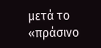μετά το «πράσινο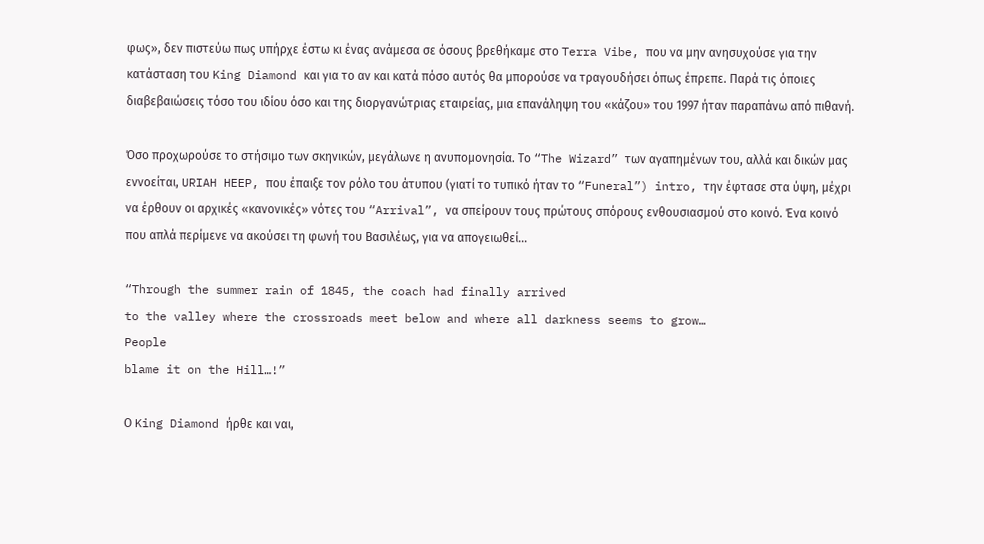φως», δεν πιστεύω πως υπήρχε έστω κι ένας ανάμεσα σε όσους βρεθήκαμε στο Terra Vibe, που να μην ανησυχούσε για την κατάσταση του King Diamond και για το αν και κατά πόσο αυτός θα μπορούσε να τραγουδήσει όπως έπρεπε. Παρά τις όποιες διαβεβαιώσεις τόσο του ιδίου όσο και της διοργανώτριας εταιρείας, μια επανάληψη του «κάζου» του 1997 ήταν παραπάνω από πιθανή.

Όσο προχωρούσε το στήσιμο των σκηνικών, μεγάλωνε η ανυπομονησία. Το “The Wizard” των αγαπημένων του, αλλά και δικών μας εννοείται, URIAH HEEP, που έπαιξε τον ρόλο του άτυπου (γιατί το τυπικό ήταν το “Funeral”) intro, την έφτασε στα ύψη, μέχρι να έρθουν οι αρχικές «κανονικές» νότες του “Arrival”, να σπείρουν τους πρώτους σπόρους ενθουσιασμού στο κοινό. Ένα κοινό που απλά περίμενε να ακούσει τη φωνή του Βασιλέως, για να απογειωθεί…

“Through the summer rain of 1845, the coach had finally arrived
to the valley where the crossroads meet below and where all darkness seems to grow…
People
blame it on the Hill…!”

Ο King Diamond ήρθε και ναι,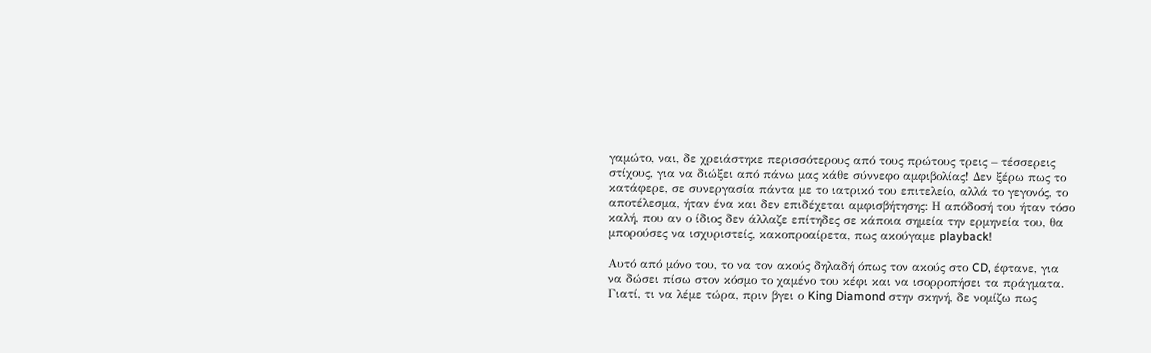γαμώτο, ναι, δε χρειάστηκε περισσότερους από τους πρώτους τρεις – τέσσερεις στίχους, για να διώξει από πάνω μας κάθε σύννεφο αμφιβολίας! Δεν ξέρω πως το κατάφερε, σε συνεργασία πάντα με το ιατρικό του επιτελείο, αλλά το γεγονός, το αποτέλεσμα, ήταν ένα και δεν επιδέχεται αμφισβήτησης: Η απόδοσή του ήταν τόσο καλή, που αν ο ίδιος δεν άλλαζε επίτηδες σε κάποια σημεία την ερμηνεία του, θα μπορούσες να ισχυριστείς, κακοπροαίρετα, πως ακούγαμε playback!

Αυτό από μόνο του, το να τον ακούς δηλαδή όπως τον ακούς στο CD, έφτανε, για να δώσει πίσω στον κόσμο το χαμένο του κέφι και να ισορροπήσει τα πράγματα. Γιατί, τι να λέμε τώρα, πριν βγει ο King Diamond στην σκηνή, δε νομίζω πως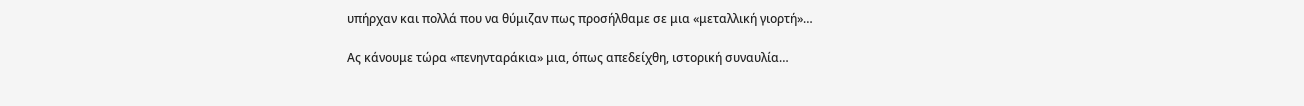υπήρχαν και πολλά που να θύμιζαν πως προσήλθαμε σε μια «μεταλλική γιορτή»…

Ας κάνουμε τώρα «πενηνταράκια» μια, όπως απεδείχθη, ιστορική συναυλία…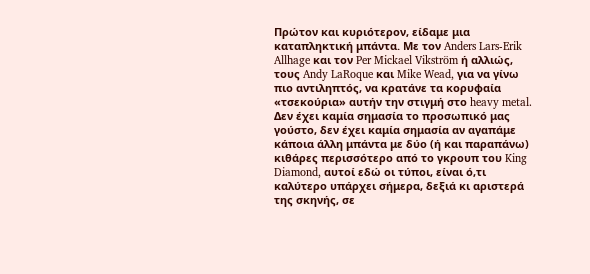Πρώτον και κυριότερον, είδαμε μια καταπληκτική μπάντα. Με τον Anders Lars-Erik Allhage και τον Per Mickael Vikström ή αλλιώς, τους Andy LaRoque και Mike Wead, για να γίνω πιο αντιληπτός, να κρατάνε τα κορυφαία «τσεκούρια» αυτήν την στιγμή στο heavy metal. Δεν έχει καμία σημασία το προσωπικό μας γούστο, δεν έχει καμία σημασία αν αγαπάμε κάποια άλλη μπάντα με δύο (ή και παραπάνω) κιθάρες περισσότερο από το γκρουπ του King Diamond, αυτοί εδώ οι τύποι, είναι ό,τι καλύτερο υπάρχει σήμερα, δεξιά κι αριστερά της σκηνής, σε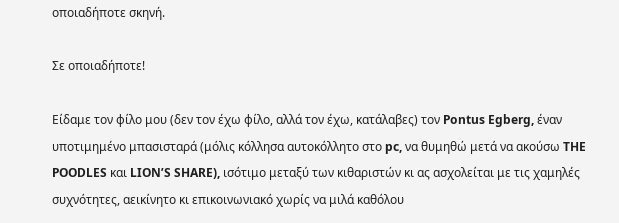οποιαδήποτε σκηνή.

Σε οποιαδήποτε!

Είδαμε τον φίλο μου (δεν τον έχω φίλο, αλλά τον έχω, κατάλαβες) τον Pontus Egberg, έναν υποτιμημένο μπασισταρά (μόλις κόλλησα αυτοκόλλητο στο pc, να θυμηθώ μετά να ακούσω THE POODLES και LION’S SHARE), ισότιμο μεταξύ των κιθαριστών κι ας ασχολείται με τις χαμηλές συχνότητες, αεικίνητο κι επικοινωνιακό χωρίς να μιλά καθόλου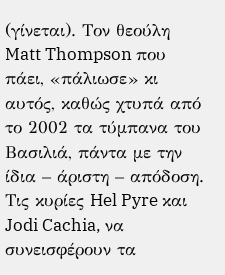(γίνεται). Τον θεούλη Matt Thompson που πάει, «πάλιωσε» κι αυτός, καθώς χτυπά από το 2002 τα τύμπανα του Βασιλιά, πάντα με την ίδια – άριστη – απόδοση. Τις κυρίες Hel Pyre και Jodi Cachia, να συνεισφέρουν τα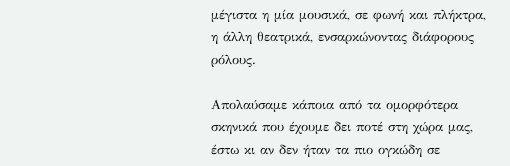μέγιστα η μία μουσικά, σε φωνή και πλήκτρα, η άλλη θεατρικά, ενσαρκώνοντας διάφορους ρόλους.

Απολαύσαμε κάποια από τα ομορφότερα σκηνικά που έχουμε δει ποτέ στη χώρα μας, έστω κι αν δεν ήταν τα πιο ογκώδη σε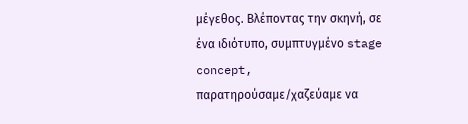μέγεθος. Βλέποντας την σκηνή, σε ένα ιδιότυπο, συμπτυγμένο stage concept, παρατηρούσαμε/χαζεύαμε να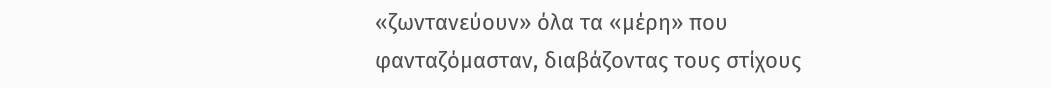«ζωντανεύουν» όλα τα «μέρη» που φανταζόμασταν, διαβάζοντας τους στίχους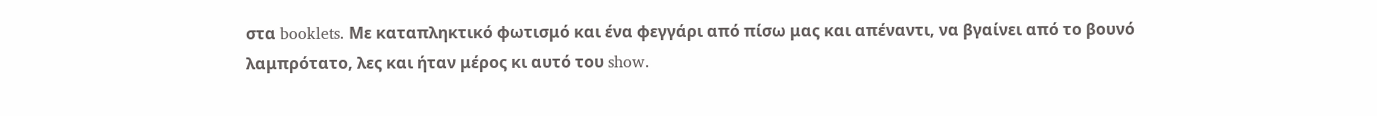στα booklets. Με καταπληκτικό φωτισμό και ένα φεγγάρι από πίσω μας και απέναντι, να βγαίνει από το βουνό λαμπρότατο, λες και ήταν μέρος κι αυτό του show.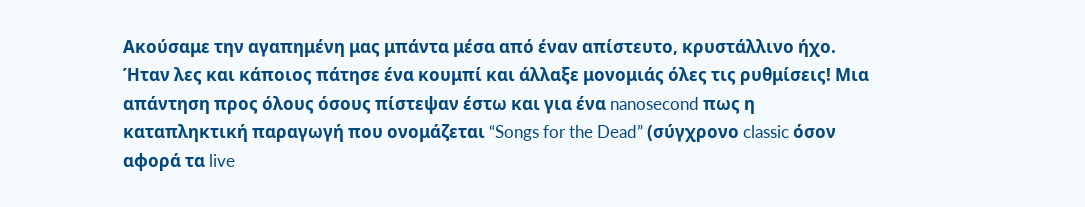Ακούσαμε την αγαπημένη μας μπάντα μέσα από έναν απίστευτο, κρυστάλλινο ήχο. Ήταν λες και κάποιος πάτησε ένα κουμπί και άλλαξε μονομιάς όλες τις ρυθμίσεις! Μια απάντηση προς όλους όσους πίστεψαν έστω και για ένα nanosecond πως η καταπληκτική παραγωγή που ονομάζεται “Songs for the Dead” (σύγχρονο classic όσον αφορά τα live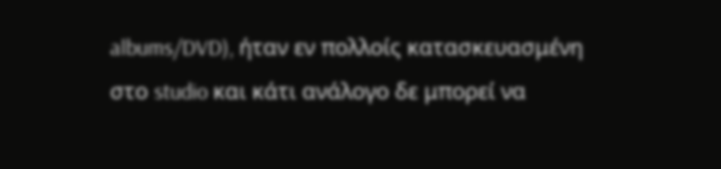albums/DVD), ήταν εν πολλοίς κατασκευασμένη στο studio και κάτι ανάλογο δε μπορεί να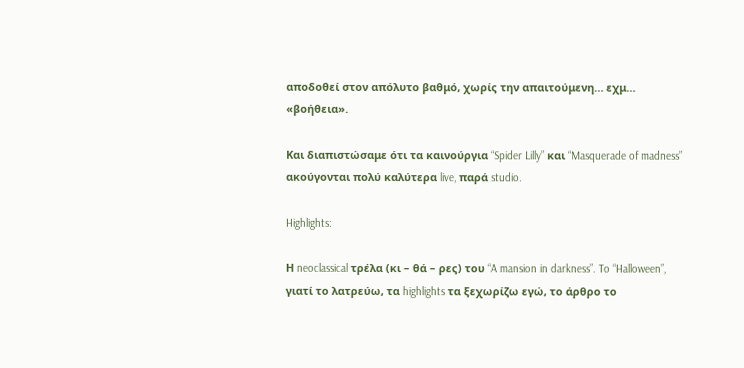αποδοθεί στον απόλυτο βαθμό, χωρίς την απαιτούμενη… εχμ… «βοήθεια».

Και διαπιστώσαμε ότι τα καινούργια “Spider Lilly” και “Masquerade of madness” ακούγονται πολύ καλύτερα live, παρά studio.

Highlights:

Η neoclassical τρέλα (κι – θά – ρες) του “A mansion in darkness”. To “Halloween”, γιατί το λατρεύω, τα highlights τα ξεχωρίζω εγώ, το άρθρο το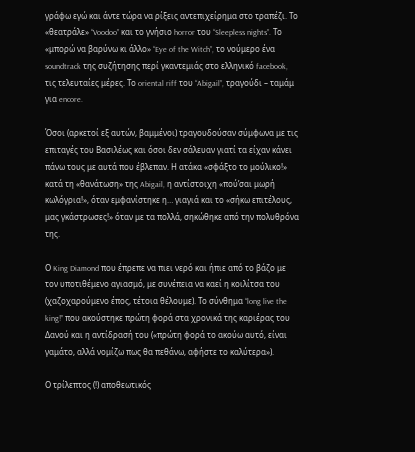γράφω εγώ και άντε τώρα να ρίξεις αντεπιχείρημα στο τραπέζι. Το «θεατράλε» “Voodoo” και το γνήσιο horror του “Sleepless nights”. Το «μπορώ να βαρύνω κι άλλο» “Eye of the Witch”, το νούμερο ένα soundtrack της συζήτησης περί γκαντεμιάς στο ελληνικό facebook, τις τελευταίες μέρες. Το oriental riff του “Abigail”, τραγούδι – ταμάμ για encore.

Όσοι (αρκετοί εξ αυτών, βαμμένοι) τραγουδούσαν σύμφωνα με τις επιταγές του Βασιλέως και όσοι δεν σάλευαν γιατί τα είχαν κάνει πάνω τους με αυτά που έβλεπαν. Η ατάκα «σφάξτο το μούλικο!» κατά τη «θανάτωση» της Abigail, η αντίστοιχη «πού’σαι μωρή κωλόγρια!», όταν εμφανίστηκε η… γιαγιά και το «σήκω επιτέλους, μας γκάστρωσες!» όταν με τα πολλά, σηκώθηκε από την πολυθρόνα της.

Ο King Diamond που έπρεπε να πιει νερό και ήπιε από το βάζο με τον υποτιθέμενο αγιασμό, με συνέπεια να καεί η κοιλίτσα του (χαζοχαρούμενο έπος, τέτοια θέλουμε). Το σύνθημα “long live the king!” που ακούστηκε πρώτη φορά στα χρονικά της καριέρας του Δανού και η αντίδρασή του («πρώτη φορά το ακούω αυτό, είναι γαμάτο, αλλά νομίζω πως θα πεθάνω, αφήστε το καλύτερα»).

Ο τρίλεπτος (!) αποθεωτικός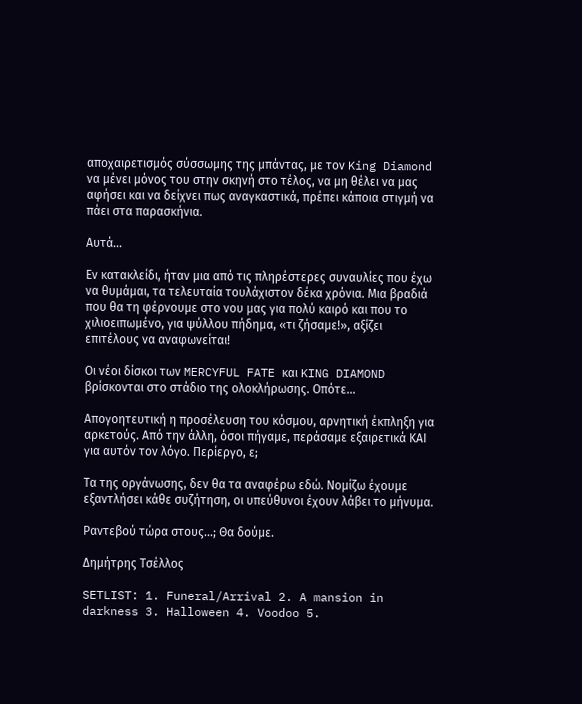αποχαιρετισμός σύσσωμης της μπάντας, με τον King Diamond να μένει μόνος του στην σκηνή στο τέλος, να μη θέλει να μας αφήσει και να δείχνει πως αναγκαστικά, πρέπει κάποια στιγμή να πάει στα παρασκήνια.

Αυτά…

Εν κατακλείδι, ήταν μια από τις πληρέστερες συναυλίες που έχω να θυμάμαι, τα τελευταία τουλάχιστον δέκα χρόνια. Μια βραδιά που θα τη φέρνουμε στο νου μας για πολύ καιρό και που το χιλιοειπωμένο, για ψύλλου πήδημα, «τι ζήσαμε!», αξίζει επιτέλους να αναφωνείται!

Οι νέοι δίσκοι των MERCYFUL FATE και KING DIAMOND βρίσκονται στο στάδιο της ολοκλήρωσης. Οπότε…

Απογοητευτική η προσέλευση του κόσμου, αρνητική έκπληξη για αρκετούς. Από την άλλη, όσοι πήγαμε, περάσαμε εξαιρετικά ΚΑΙ για αυτόν τον λόγο. Περίεργο, ε;

Τα της οργάνωσης, δεν θα τα αναφέρω εδώ. Νομίζω έχουμε εξαντλήσει κάθε συζήτηση, οι υπεύθυνοι έχουν λάβει το μήνυμα.

Ραντεβού τώρα στους…; Θα δούμε.

Δημήτρης Τσέλλος

SETLIST: 1. Funeral/Arrival 2. A mansion in darkness 3. Halloween 4. Voodoo 5.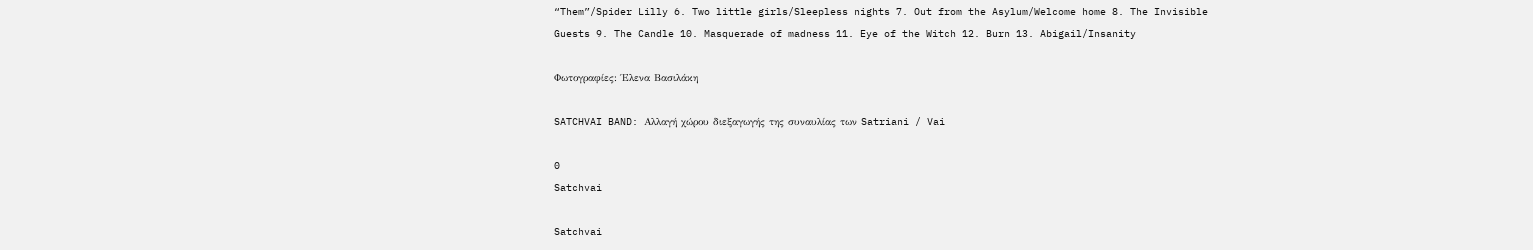“Them”/Spider Lilly 6. Two little girls/Sleepless nights 7. Out from the Asylum/Welcome home 8. The Invisible Guests 9. The Candle 10. Masquerade of madness 11. Eye of the Witch 12. Burn 13. Abigail/Insanity

Φωτογραφίες: Έλενα Βασιλάκη

SATCHVAI BAND: Αλλαγή χώρου διεξαγωγής της συναυλίας των Satriani / Vai

0
Satchvai

Satchvai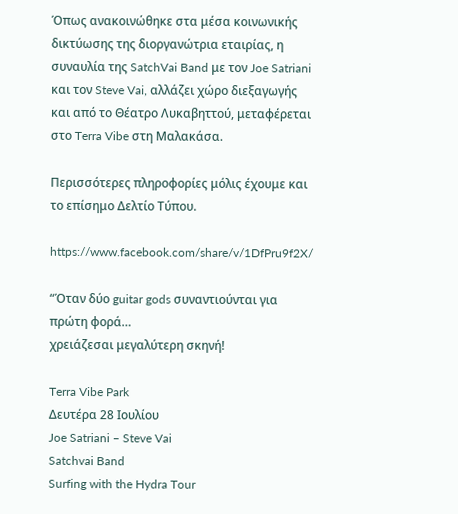Όπως ανακοινώθηκε στα μέσα κοινωνικής δικτύωσης της διοργανώτρια εταιρίας, η συναυλία της SatchVai Band με τον Joe Satriani και τον Steve Vai, αλλάζει χώρο διεξαγωγής και από το Θέατρο Λυκαβηττού, μεταφέρεται στο Terra Vibe στη Μαλακάσα.

Περισσότερες πληροφορίες μόλις έχουμε και το επίσημο Δελτίο Τύπου.

https://www.facebook.com/share/v/1DfPru9f2X/

“Όταν δύο guitar gods συναντιούνται για πρώτη φορά…
χρειάζεσαι μεγαλύτερη σκηνή!

Terra Vibe Park
Δευτέρα 28 Ιουλίου
Joe Satriani – Steve Vai
Satchvai Band
Surfing with the Hydra Tour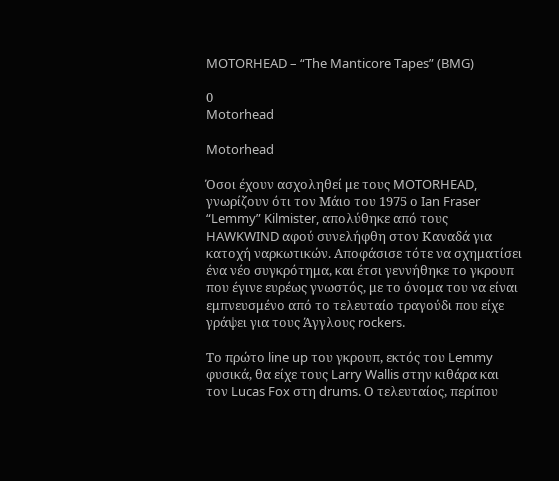MOTORHEAD – “The Manticore Tapes” (BMG)

0
Motorhead

Motorhead

Όσοι έχουν ασχοληθεί με τους MOTORHEAD, γνωρίζουν ότι τον Μάιο του 1975 ο Ian Fraser “Lemmy” Kilmister, απολύθηκε από τους HAWKWIND αφού συνελήφθη στον Καναδά για κατοχή ναρκωτικών. Αποφάσισε τότε να σχηματίσει ένα νέο συγκρότημα, και έτσι γεννήθηκε το γκρουπ που έγινε ευρέως γνωστός, με το όνομα του να είναι εμπνευσμένο από το τελευταίο τραγούδι που είχε γράψει για τους Άγγλους rockers.

Το πρώτο line up του γκρουπ, εκτός του Lemmy φυσικά, θα είχε τους Larry Wallis στην κιθάρα και τον Lucas Fox στη drums. Ο τελευταίος, περίπου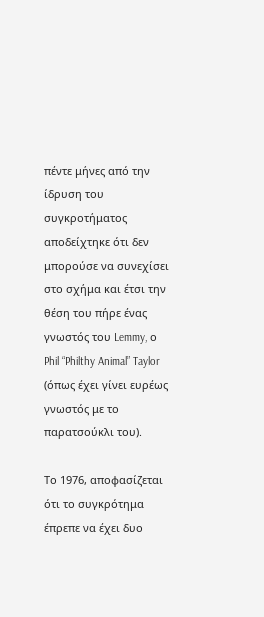πέντε μήνες από την ίδρυση του συγκροτήματος αποδείχτηκε ότι δεν μπορούσε να συνεχίσει στο σχήμα και έτσι την θέση του πήρε ένας γνωστός του Lemmy, ο Phil “Philthy Animal” Taylor (όπως έχει γίνει ευρέως γνωστός με το παρατσούκλι του).

Το 1976, αποφασίζεται ότι το συγκρότημα έπρεπε να έχει δυο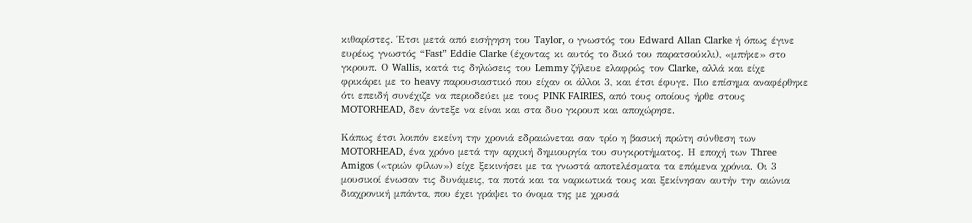κιθαρίστες. Έτσι μετά από εισήγηση του Taylor, ο γνωστός του Edward Allan Clarke ή όπως έγινε ευρέως γνωστός “Fast” Eddie Clarke (έχοντας κι αυτός το δικό του παρατσούκλι), «μπήκε» στο γκρουπ. Ο Wallis, κατά τις δηλώσεις του Lemmy ζήλευε ελαφρώς τον Clarke, αλλά και είχε φρικάρει με το heavy παρουσιαστικό που είχαν οι άλλοι 3, και έτσι έφυγε. Πιο επίσημα αναφέρθηκε ότι επειδή συνέχιζε να περιοδεύει με τους PINK FAIRIES, από τους οποίους ήρθε στους MOTORHEAD, δεν άντεξε να είναι και στα δυο γκρουπ και αποχώρησε.

Κάπως έτσι λοιπόν εκείνη την χρονιά εδραιώνεται σαν τρίο η βασική πρώτη σύνθεση των MOTORHEAD, ένα χρόνο μετά την αρχική δημιουργία του συγκροτήματος. Η εποχή των Three Amigos («τριών φίλων») είχε ξεκινήσει με τα γνωστά αποτελέσματα τα επόμενα χρόνια. Οι 3 μουσικοί ένωσαν τις δυνάμεις, τα ποτά και τα ναρκωτικά τους και ξεκίνησαν αυτήν την αιώνια διαχρονική μπάντα, που έχει γράψει το όνομα της με χρυσά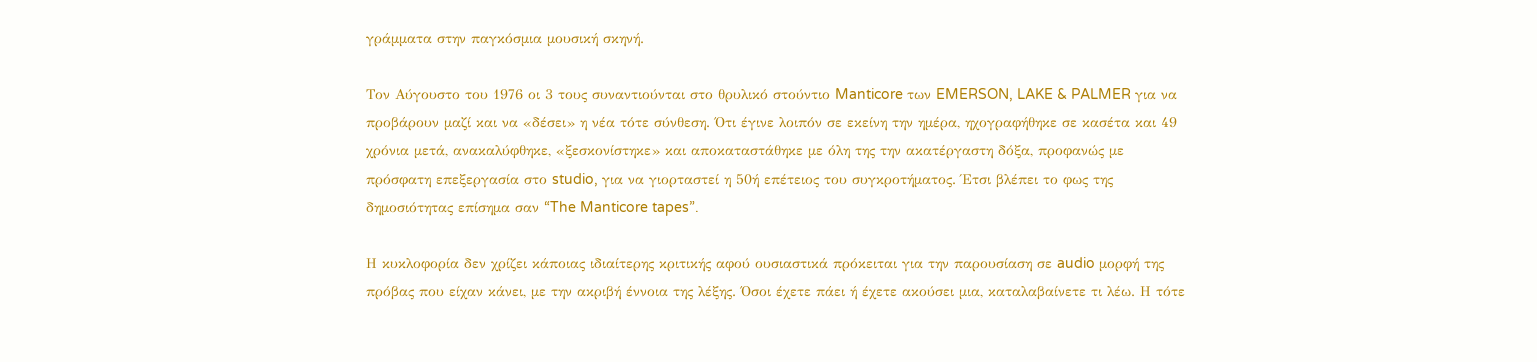γράμματα στην παγκόσμια μουσική σκηνή.

Τον Αύγουστο του 1976 οι 3 τους συναντιούνται στο θρυλικό στούντιο Manticore των EMERSON, LAKE & PALMER για να προβάρουν μαζί και να «δέσει» η νέα τότε σύνθεση. Ότι έγινε λοιπόν σε εκείνη την ημέρα, ηχογραφήθηκε σε κασέτα και 49 χρόνια μετά, ανακαλύφθηκε, «ξεσκονίστηκε» και αποκαταστάθηκε με όλη της την ακατέργαστη δόξα, προφανώς με πρόσφατη επεξεργασία στο studio, για να γιορταστεί η 50ή επέτειος του συγκροτήματος. Έτσι βλέπει το φως της δημοσιότητας επίσημα σαν “The Manticore tapes”.

Η κυκλοφορία δεν χρίζει κάποιας ιδιαίτερης κριτικής αφού ουσιαστικά πρόκειται για την παρουσίαση σε audio μορφή της πρόβας που είχαν κάνει, με την ακριβή έννοια της λέξης. Όσοι έχετε πάει ή έχετε ακούσει μια, καταλαβαίνετε τι λέω. Η τότε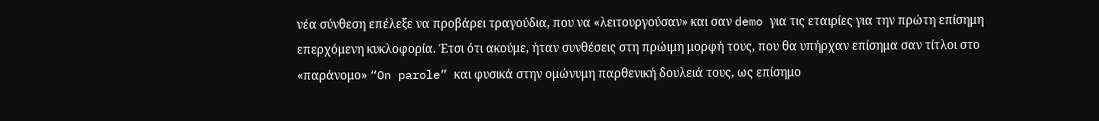νέα σύνθεση επέλεξε να προβάρει τραγούδια, που να «λειτουργούσαν» και σαν demo για τις εταιρίες για την πρώτη επίσημη επερχόμενη κυκλοφορία. Έτσι ότι ακούμε, ήταν συνθέσεις στη πρώιμη μορφή τους, που θα υπήρχαν επίσημα σαν τίτλοι στο «παράνομο» “On parole” και φυσικά στην ομώνυμη παρθενική δουλειά τους, ως επίσημο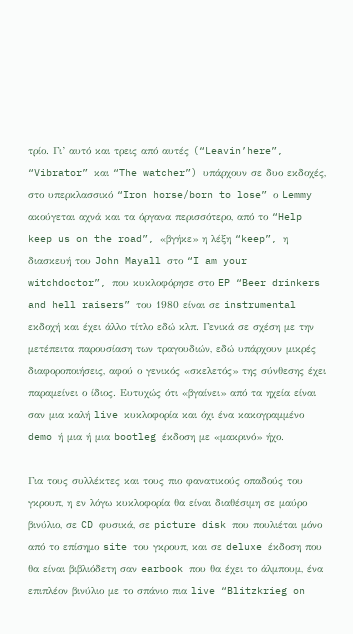τρίο. Γι’ αυτό και τρεις από αυτές (“Leavin’here”, “Vibrator” και “The watcher”) υπάρχουν σε δυο εκδοχές, στο υπερκλασσικό “Iron horse/born to lose” ο Lemmy ακούγεται αχνά και τα όργανα περισσότερο, από το “Help keep us on the road”, «βγήκε» η λέξη “keep”, η διασκευή του John Mayall στο “I am your witchdoctor”, που κυκλοφόρησε στο EP “Beer drinkers and hell raisers” του 1980 είναι σε instrumental εκδοχή και έχει άλλο τίτλο εδώ κλπ. Γενικά σε σχέση με την μετέπειτα παρουσίαση των τραγουδιών, εδώ υπάρχουν μικρές διαφοροποιήσεις, αφού ο γενικός «σκελετός» της σύνθεσης έχει παραμείνει ο ίδιος. Ευτυχώς ότι «βγαίνει» από τα ηχεία είναι σαν μια καλή live κυκλοφορία και όχι ένα κακογραμμένο demo ή μια ή μια bootleg έκδοση με «μακρινό» ήχο.

Για τους συλλέκτες και τους πιο φανατικούς οπαδούς του γκρουπ, η εν λόγω κυκλοφορία θα είναι διαθέσιμη σε μαύρο βινύλιο, σε CD φυσικά, σε picture disk που πουλιέται μόνο από το επίσημο site του γκρουπ, και σε deluxe έκδοση που θα είναι βιβλιόδετη σαν earbook που θα έχει το άλμπουμ, ένα επιπλέον βινύλιο με το σπάνιο πια live “Blitzkrieg on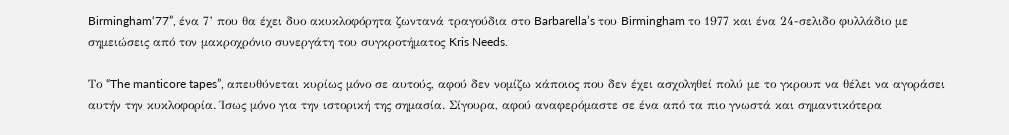Birmingham‘77”, ένα 7’ που θα έχει δυο ακυκλοφόρητα ζωντανά τραγούδια στο Barbarella’s του Birmingham το 1977 και ένα 24-σελιδο φυλλάδιο με σημειώσεις από τον μακροχρόνιο συνεργάτη του συγκροτήματος Kris Needs.

Το “The manticore tapes”, απευθύνεται κυρίως μόνο σε αυτούς, αφού δεν νομίζω κάποιος που δεν έχει ασχοληθεί πολύ με το γκρουπ να θέλει να αγοράσει αυτήν την κυκλοφορία. Ίσως μόνο για την ιστορική της σημασία. Σίγουρα, αφού αναφερόμαστε σε ένα από τα πιο γνωστά και σημαντικότερα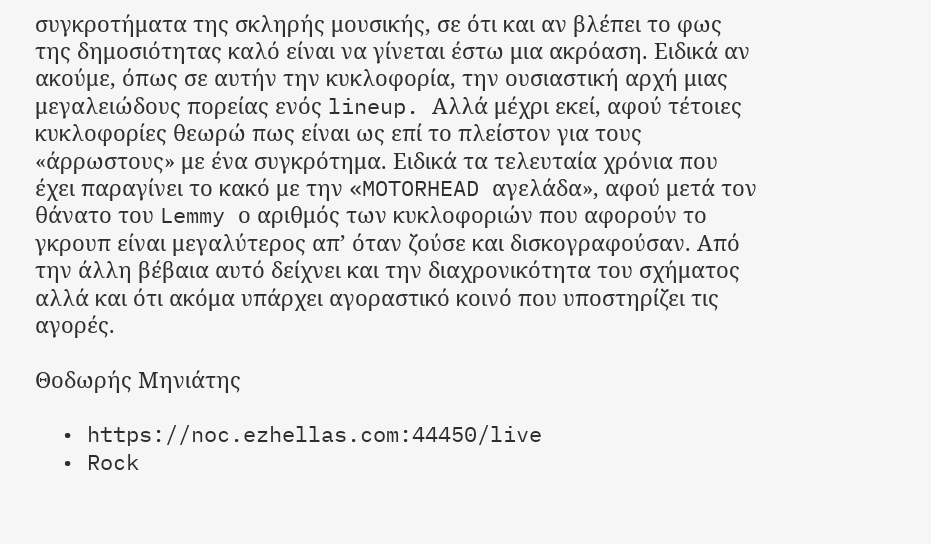συγκροτήματα της σκληρής μουσικής, σε ότι και αν βλέπει το φως της δημοσιότητας καλό είναι να γίνεται έστω μια ακρόαση. Ειδικά αν ακούμε, όπως σε αυτήν την κυκλοφορία, την ουσιαστική αρχή μιας μεγαλειώδους πορείας ενός lineup. Αλλά μέχρι εκεί, αφού τέτοιες κυκλοφορίες θεωρώ πως είναι ως επί το πλείστον για τους «άρρωστους» με ένα συγκρότημα. Ειδικά τα τελευταία χρόνια που έχει παραγίνει το κακό με την «MOTORHEAD αγελάδα», αφού μετά τον θάνατο του Lemmy ο αριθμός των κυκλοφοριών που αφορούν το γκρουπ είναι μεγαλύτερος απ’ όταν ζούσε και δισκογραφούσαν. Από την άλλη βέβαια αυτό δείχνει και την διαχρονικότητα του σχήματος αλλά και ότι ακόμα υπάρχει αγοραστικό κοινό που υποστηρίζει τις αγορές.

Θοδωρής Μηνιάτης

  • https://noc.ezhellas.com:44450/live
  • Rock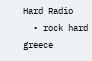Hard Radio
  • rock hard greece